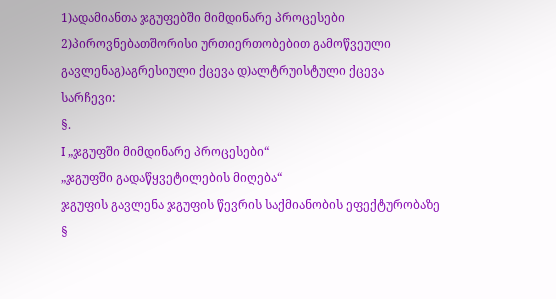1)ადამიანთა ჯგუფებში მიმდინარე პროცესები 2)პიროვნებათშორისი ურთიერთობებით გამოწვეული გავლენაგ)აგრესიული ქცევა დ)ალტრუისტული ქცევა
სარჩევი:
§.
I „ჯგუფში მიმდინარე პროცესები“
„ჯგუფში გადაწყვეტილების მიღება“
ჯგუფის გავლენა ჯგუფის წევრის საქმიანობის ეფექტურობაზე
§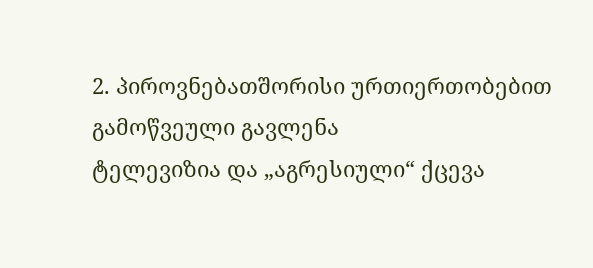2. პიროვნებათშორისი ურთიერთობებით გამოწვეული გავლენა
ტელევიზია და „აგრესიული“ ქცევა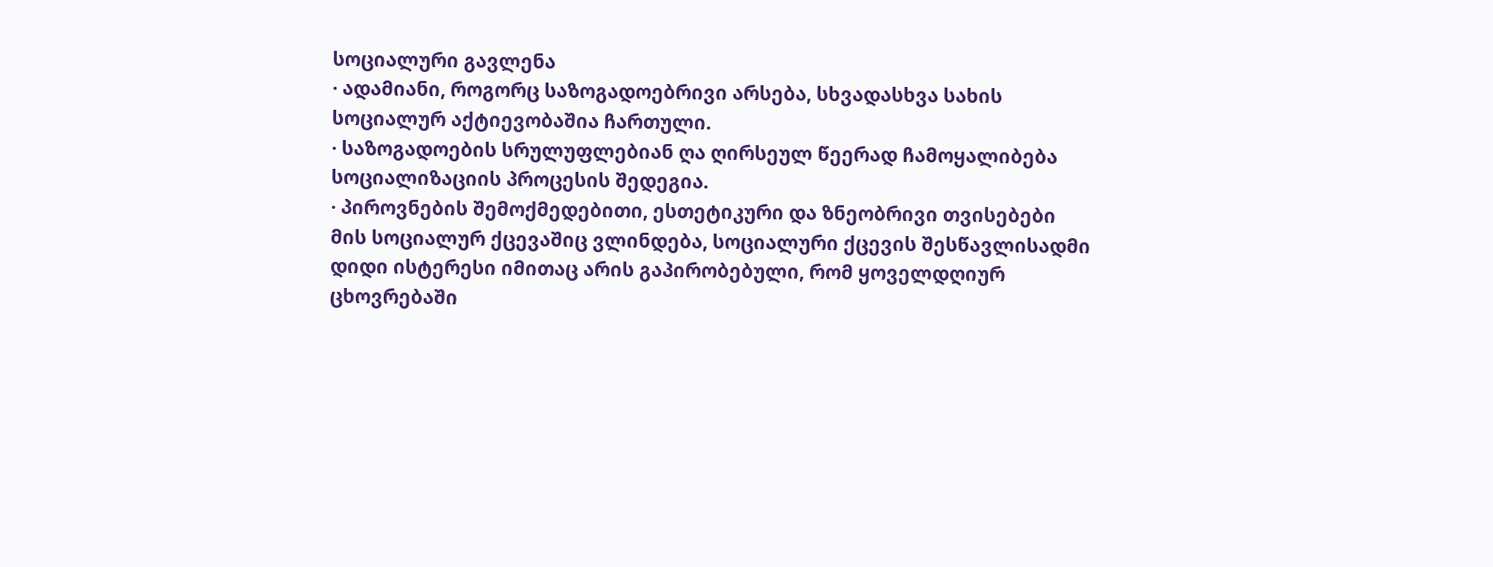სოციალური გავლენა
· ადამიანი, როგორც საზოგადოებრივი არსება, სხვადასხვა სახის სოციალურ აქტიევობაშია ჩართული.
· საზოგადოების სრულუფლებიან ღა ღირსეულ წეერად ჩამოყალიბება სოციალიზაციის პროცესის შედეგია.
· პიროვნების შემოქმედებითი, ესთეტიკური და ზნეობრივი თვისებები მის სოციალურ ქცევაშიც ვლინდება, სოციალური ქცევის შესწავლისადმი დიდი ისტერესი იმითაც არის გაპირობებული, რომ ყოველდღიურ ცხოვრებაში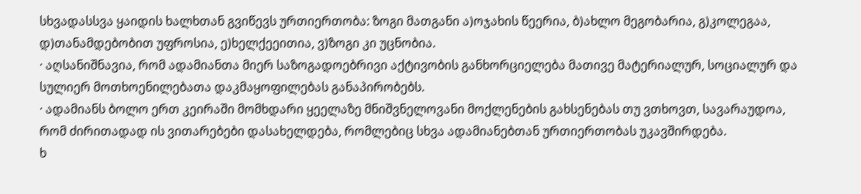სხვადასსვა ყაიდის ხალხთან გვიწევს ურთიერთობა: ზოგი მათგანი ა)ოჯახის წეერია, ბ)ახლო მეგობარია, გ)კოლეგაა, დ)თანამდებობით უფროსია, ე)ხელქეეითია, ვ)ზოგი კი უცნობია.
· აღსანიშნავია, რომ ადამიანთა მიერ საზოგადოებრივი აქტივობის განხორციელება მათივე მატერიალურ, სოციალურ და სულიერ მოთხოენილებათა დაკმაყოფილებას განაპირობებს.
· ადამიანს ბოლო ერთ კეირაში მომხდარი ყეელაზე მნიშვნელოვანი მოქლენების გახსენებას თუ ვთხოვთ, სავარაუდოა, რომ ძირითადად ის ვითარებები დასახელდება, რომლებიც სხვა ადამიანებთან ურთიერთობას უკავშირდება.
ხ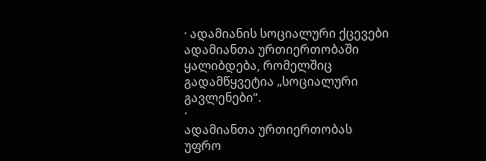· ადამიანის სოციალური ქცევები ადამიანთა ურთიერთობაში ყალიბდება, რომელშიც გადამწყვეტია „სოციალური გავლენები“.
·
ადამიანთა ურთიერთობას
უფრო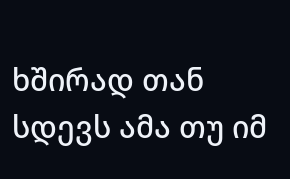ხშირად თან სდევს ამა თუ იმ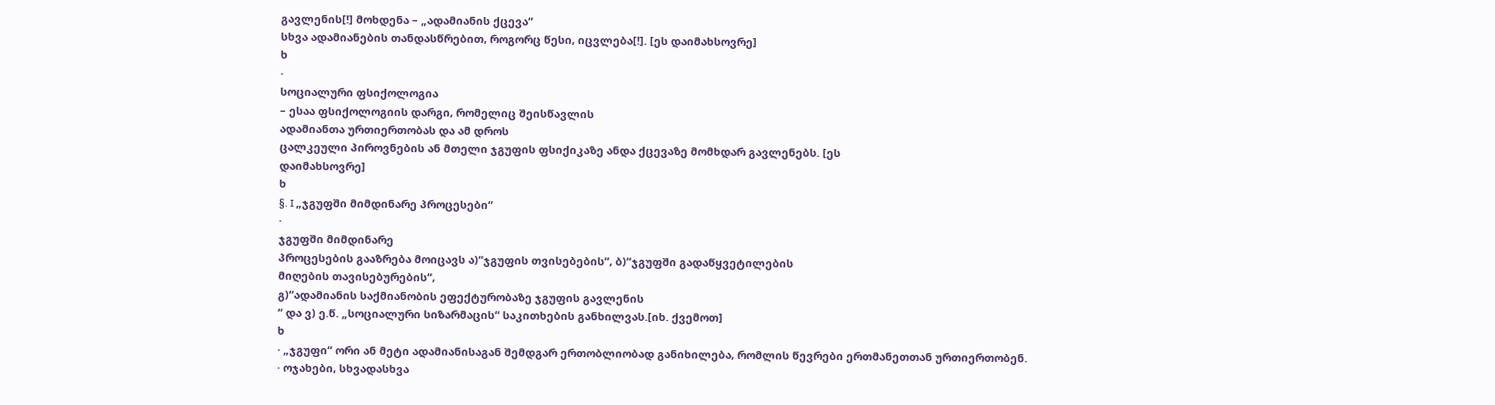გავლენის[!] მოხდენა – „ადამიანის ქცევა“
სხვა ადამიანების თანდასწრებით, როგორც წესი, იცვლება[!]. [ეს დაიმახსოვრე]
ხ
·
სოციალური ფსიქოლოგია
– ესაა ფსიქოლოგიის დარგი, რომელიც შეისწავლის
ადამიანთა ურთიერთობას და ამ დროს
ცალკეული პიროვნების ან მთელი ჯგუფის ფსიქიკაზე ანდა ქცევაზე მომხდარ გავლენებს. [ეს
დაიმახსოვრე]
ხ
§. I „ჯგუფში მიმდინარე პროცესები“
·
ჯგუფში მიმდინარე
პროცესების გააზრება მოიცავს ა)“ჯგუფის თვისებების“, ბ)“ჯგუფში გადაწყვეტილების
მიღების თავისებურების“,
გ)“ადამიანის საქმიანობის ეფექტურობაზე ჯგუფის გავლენის
“ და ვ) ე.წ. „სოციალური სიზარმაცის“ საკითხების განხილვას.[იხ. ქვემოთ]
ხ
· „ჯგუფი“ ორი ან მეტი ადამიანისაგან შემდგარ ერთობლიობად განიხილება, რომლის წევრები ერთმანეთთან ურთიერთობენ.
· ოჯახები, სხვადასხვა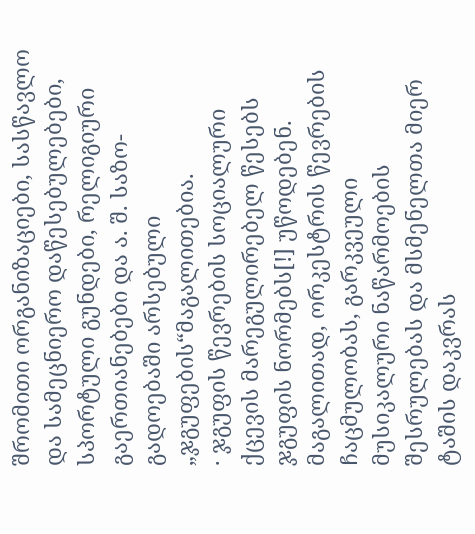შრომითი ორგანიზაციები, სასწავლო და სამეცნიერო დაწესებულებები, სპორტული გუნდები, რელიგიური გაერთიანებები და ა. შ. საზო-გადოებაში არსებული „ჯგუფების“მაგალითებია.
· ჯგუფის წევრების სოციალური ქცევის მარეგულირებელ წესებს ჯგუფის ნორმებს[!] უწოდებენ.
მაგალითად, ორკესტრის წევრების ჩაცმულობას, გარკვეული მუსიკალური ნაწარმოების შესრულებას და მსმენელთა მიერ ტაშის დაკვრას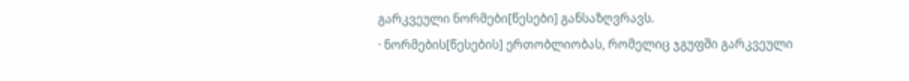გარკვეული ნორმები[წესები] განსაზღვრავს.
· ნორმების[წესების] ერთობლიობას, რომელიც ჯგუფში გარკვეული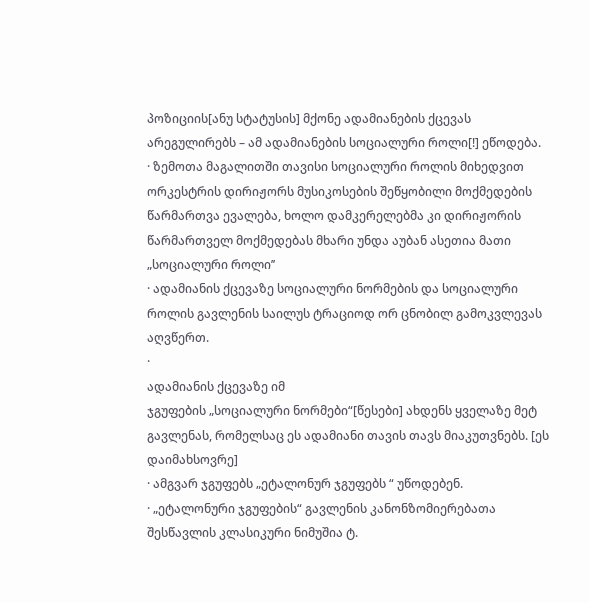პოზიციის[ანუ სტატუსის] მქონე ადამიანების ქცევას არეგულირებს – ამ ადამიანების სოციალური როლი[!] ეწოდება.
· ზემოთა მაგალითში თავისი სოციალური როლის მიხედვით ორკესტრის დირიჟორს მუსიკოსების შეწყობილი მოქმედების წარმართვა ევალება, ხოლო დამკერელებმა კი დირიჟორის წარმართველ მოქმედებას მხარი უნდა აუბან ასეთია მათი „სოციალური როლი’’
· ადამიანის ქცევაზე სოციალური ნორმების და სოციალური როლის გავლენის საილუს ტრაციოდ ორ ცნობილ გამოკვლევას აღვწერთ.
·
ადამიანის ქცევაზე იმ
ჯგუფების „სოციალური ნორმები“[წესები] ახდენს ყველაზე მეტ
გავლენას, რომელსაც ეს ადამიანი თავის თავს მიაკუთვნებს. [ეს დაიმახსოვრე]
· ამგვარ ჯგუფებს „ეტალონურ ჯგუფებს “ უწოდებენ.
· „ეტალონური ჯგუფების“ გავლენის კანონზომიერებათა შესწავლის კლასიკური ნიმუშია ტ.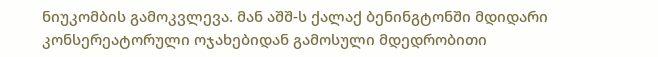ნიუკომბის გამოკვლევა. მან აშშ-ს ქალაქ ბენინგტონში მდიდარი კონსერეატორული ოჯახებიდან გამოსული მდედრობითი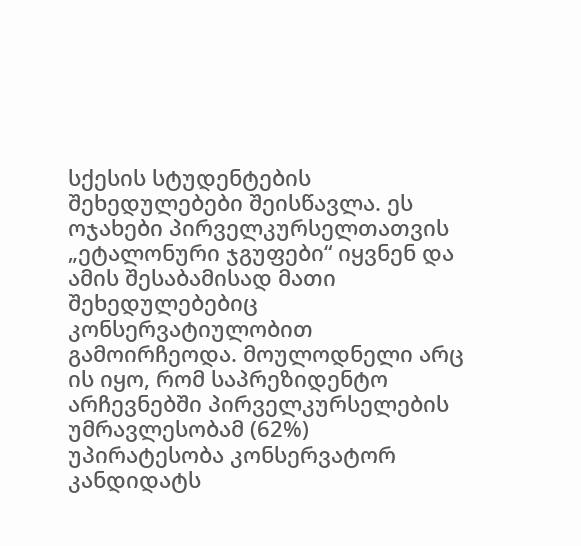სქესის სტუდენტების შეხედულებები შეისწავლა. ეს ოჯახები პირველკურსელთათვის „ეტალონური ჯგუფები“ იყვნენ და ამის შესაბამისად მათი შეხედულებებიც კონსერვატიულობით გამოირჩეოდა. მოულოდნელი არც ის იყო, რომ საპრეზიდენტო არჩევნებში პირველკურსელების უმრავლესობამ (62%) უპირატესობა კონსერვატორ კანდიდატს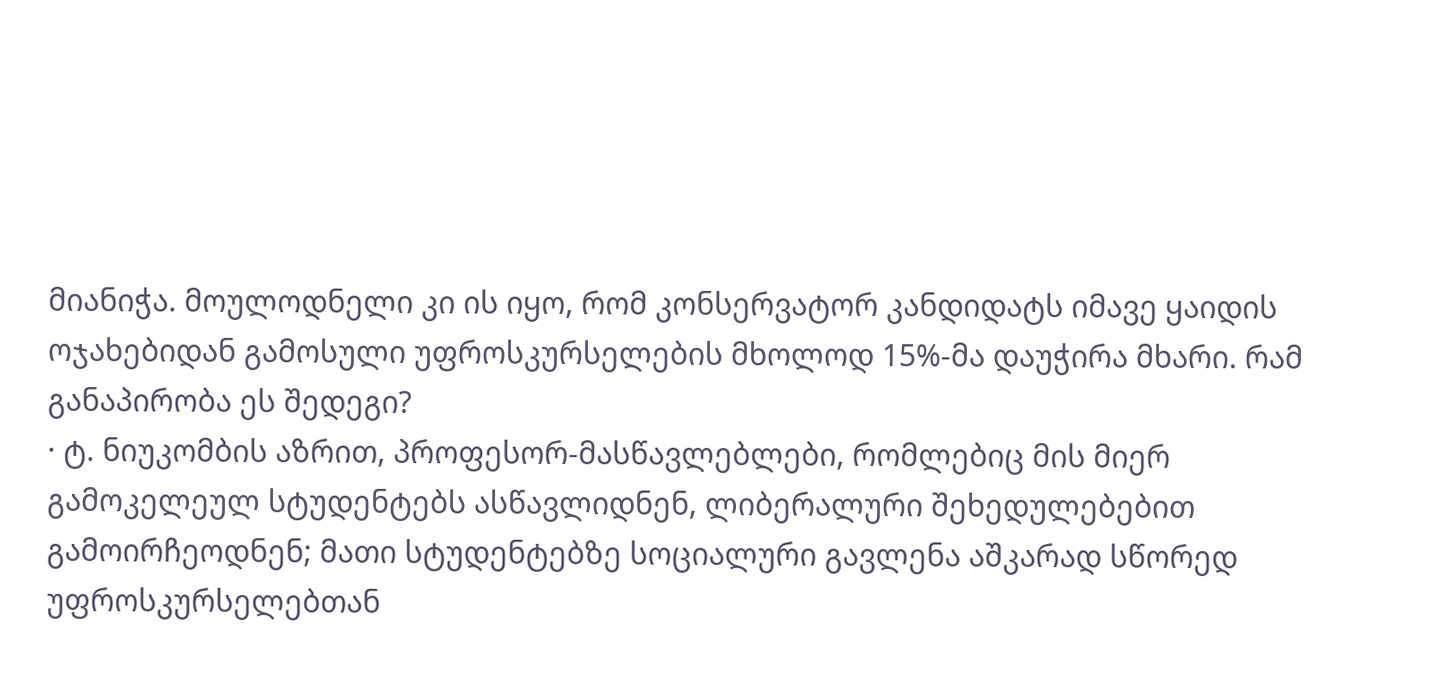მიანიჭა. მოულოდნელი კი ის იყო, რომ კონსერვატორ კანდიდატს იმავე ყაიდის ოჯახებიდან გამოსული უფროსკურსელების მხოლოდ 15%-მა დაუჭირა მხარი. რამ განაპირობა ეს შედეგი?
· ტ. ნიუკომბის აზრით, პროფესორ-მასწავლებლები, რომლებიც მის მიერ გამოკელეულ სტუდენტებს ასწავლიდნენ, ლიბერალური შეხედულებებით გამოირჩეოდნენ; მათი სტუდენტებზე სოციალური გავლენა აშკარად სწორედ უფროსკურსელებთან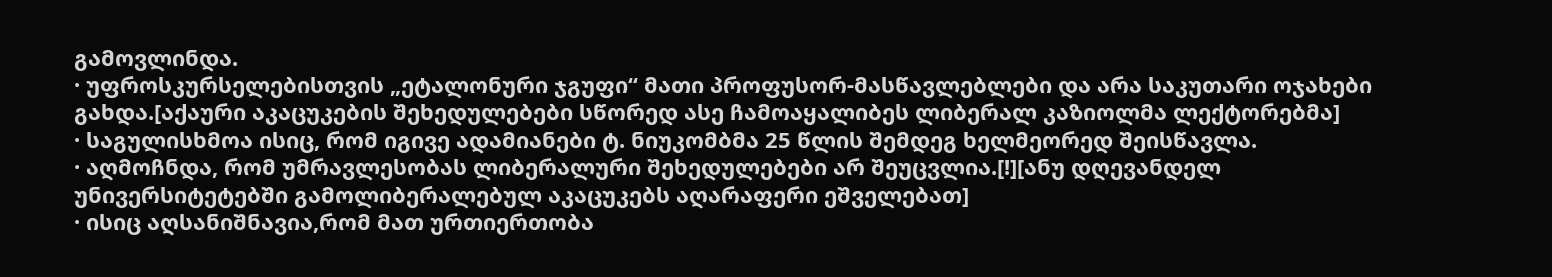გამოვლინდა.
· უფროსკურსელებისთვის „ეტალონური ჯგუფი“ მათი პროფუსორ-მასწავლებლები და არა საკუთარი ოჯახები გახდა.[აქაური აკაცუკების შეხედულებები სწორედ ასე ჩამოაყალიბეს ლიბერალ კაზიოლმა ლექტორებმა]
· საგულისხმოა ისიც, რომ იგივე ადამიანები ტ. ნიუკომბმა 25 წლის შემდეგ ხელმეორედ შეისწავლა.
· აღმოჩნდა, რომ უმრავლესობას ლიბერალური შეხედულებები არ შეუცვლია.[!][ანუ დღევანდელ უნივერსიტეტებში გამოლიბერალებულ აკაცუკებს აღარაფერი ეშველებათ]
· ისიც აღსანიშნავია,რომ მათ ურთიერთობა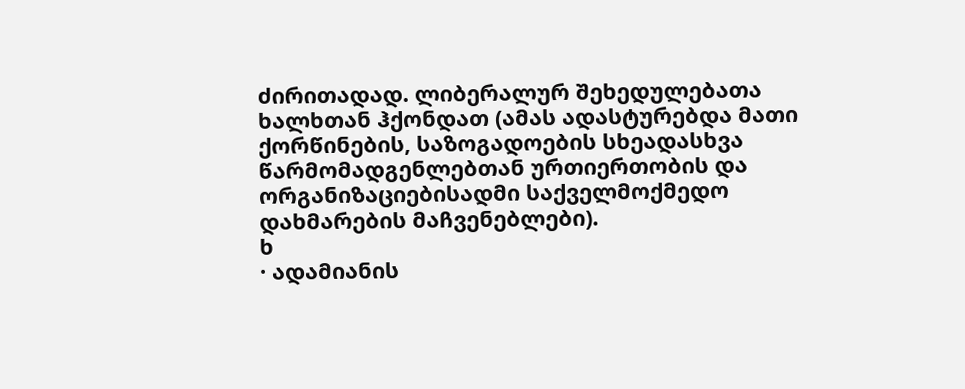ძირითადად. ლიბერალურ შეხედულებათა ხალხთან ჰქონდათ (ამას ადასტურებდა მათი ქორწინების, საზოგადოების სხეადასხვა წარმომადგენლებთან ურთიერთობის და ორგანიზაციებისადმი საქველმოქმედო დახმარების მაჩვენებლები).
ხ
· ადამიანის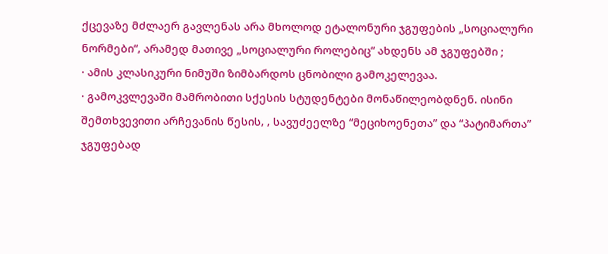ქცევაზე მძლაერ გავლენას არა მხოლოდ ეტალონური ჯგუფების „სოციალური ნორმები“, არამედ მათივე „სოციალური როლებიც“ ახდენს ამ ჯგუფებში ;
· ამის კლასიკური ნიმუში ზიმბარდოს ცნობილი გამოკელევაა.
· გამოკვლევაში მამრობითი სქესის სტუდენტები მონაწილეობდნენ. ისინი შემთხვევითი არჩევანის წესის, , სავუძეელზე “მეციხოენეთა” და “პატიმართა” ჯგუფებად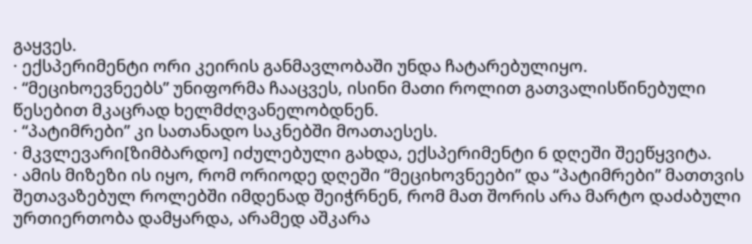გაყვეს.
· ექსპერიმენტი ორი კეირის განმავლობაში უნდა ჩატარებულიყო.
· “მეციხოევნეებს” უნიფორმა ჩააცვეს, ისინი მათი როლით გათვალისწინებული წესებით მკაცრად ხელმძღვანელობდნენ.
· “პატიმრები” კი სათანადო საკნებში მოათაესეს.
· მკვლევარი[ზიმბარდო] იძულებული გახდა, ექსპერიმენტი 6 დღეში შეეწყვიტა.
· ამის მიზეზი ის იყო, რომ ორიოდე დღეში “მეციხოვნეები” და “პატიმრები” მათთვის შეთავაზებულ როლებში იმდენად შეიჭრნენ, რომ მათ შორის არა მარტო დაძაბული ურთიერთობა დამყარდა, არამედ აშკარა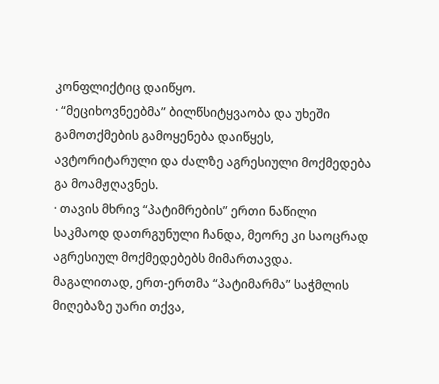კონფლიქტიც დაიწყო.
· “მეციხოვნეებმა” ბილწსიტყვაობა და უხეში გამოთქმების გამოყენება დაიწყეს, ავტორიტარული და ძალზე აგრესიული მოქმედება გა მოამჟღავნეს.
· თავის მხრივ “პატიმრების” ერთი ნაწილი საკმაოდ დათრგუნული ჩანდა, მეორე კი საოცრად აგრესიულ მოქმედებებს მიმართავდა. მაგალითად, ერთ-ერთმა “პატიმარმა” საჭმლის მიღებაზე უარი თქვა,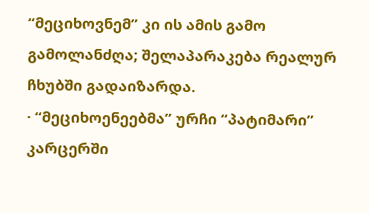“მეციხოვნემ” კი ის ამის გამო გამოლანძღა; შელაპარაკება რეალურ ჩხუბში გადაიზარდა.
· “მეციხოენეებმა” ურჩი “პატიმარი” კარცერში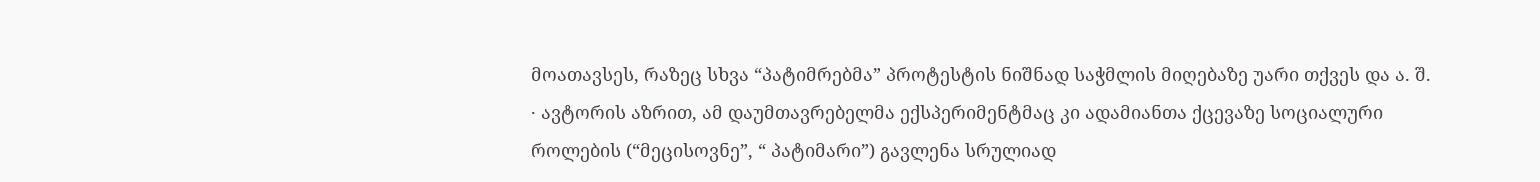მოათავსეს, რაზეც სხვა “პატიმრებმა” პროტესტის ნიშნად საჭმლის მიღებაზე უარი თქვეს და ა. შ.
· ავტორის აზრით, ამ დაუმთავრებელმა ექსპერიმენტმაც კი ადამიანთა ქცევაზე სოციალური როლების (“მეცისოვნე”, “ პატიმარი”) გავლენა სრულიად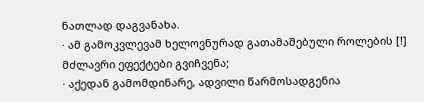ნათლად დაგვანახა.
· ამ გამოკვლევამ ხელოვნურად გათამაშებული როლების [!] მძლავრი ეფექტები გვიჩვენა;
· აქედან გამომდინარე, ადვილი წარმოსადგენია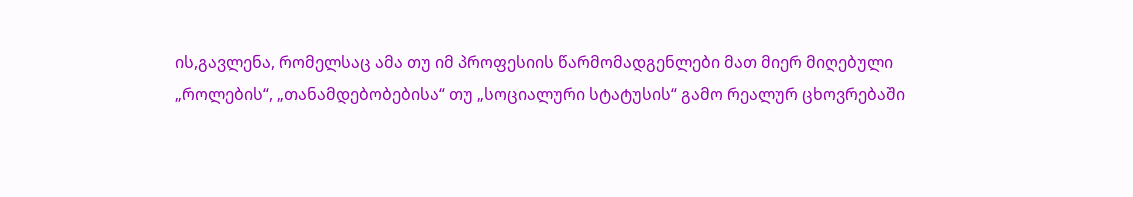ის,გავლენა, რომელსაც ამა თუ იმ პროფესიის წარმომადგენლები მათ მიერ მიღებული „როლების“, „თანამდებობებისა“ თუ „სოციალური სტატუსის“ გამო რეალურ ცხოვრებაში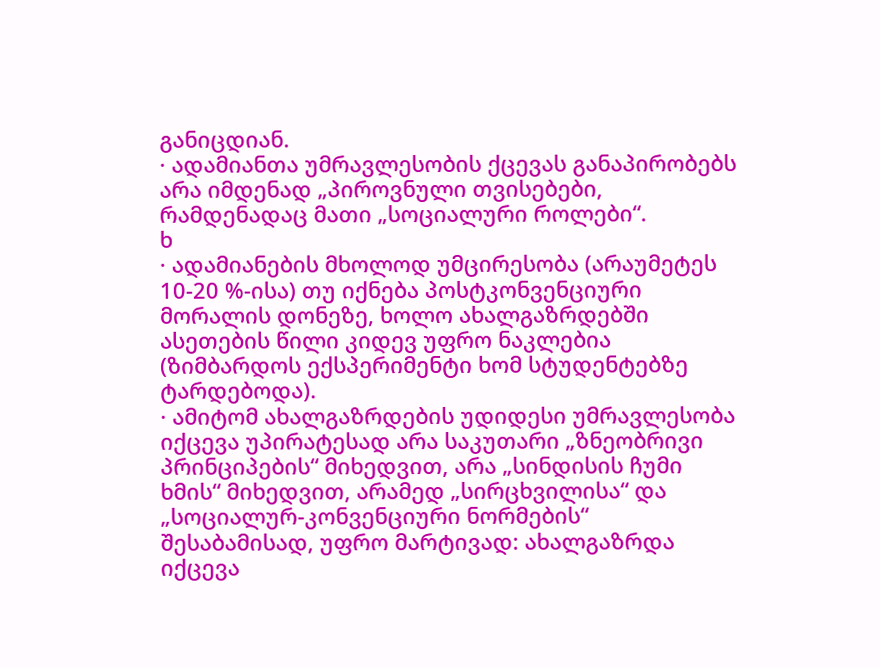განიცდიან.
· ადამიანთა უმრავლესობის ქცევას განაპირობებს არა იმდენად „პიროვნული თვისებები, რამდენადაც მათი „სოციალური როლები“.
ხ
· ადამიანების მხოლოდ უმცირესობა (არაუმეტეს 10-20 %-ისა) თუ იქნება პოსტკონვენციური მორალის დონეზე, ხოლო ახალგაზრდებში ასეთების წილი კიდევ უფრო ნაკლებია (ზიმბარდოს ექსპერიმენტი ხომ სტუდენტებზე ტარდებოდა).
· ამიტომ ახალგაზრდების უდიდესი უმრავლესობა იქცევა უპირატესად არა საკუთარი „ზნეობრივი პრინციპების“ მიხედვით, არა „სინდისის ჩუმი ხმის“ მიხედვით, არამედ „სირცხვილისა“ და „სოციალურ-კონვენციური ნორმების“ შესაბამისად, უფრო მარტივად: ახალგაზრდა იქცევა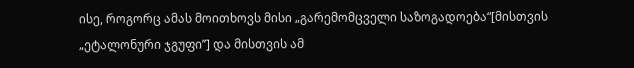ისე, როგორც ამას მოითხოვს მისი „გარემომცველი საზოგადოება“[მისთვის „ეტალონური ჯგუფი’’] და მისთვის ამ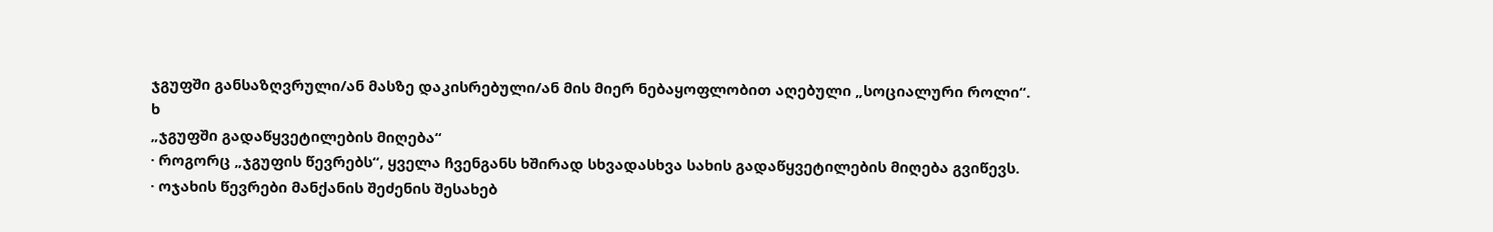ჯგუფში განსაზღვრული/ან მასზე დაკისრებული/ან მის მიერ ნებაყოფლობით აღებული „სოციალური როლი“.
ხ
„ჯგუფში გადაწყვეტილების მიღება“
· როგორც „ჯგუფის წევრებს“, ყველა ჩვენგანს ხშირად სხვადასხვა სახის გადაწყვეტილების მიღება გვიწევს.
· ოჯახის წევრები მანქანის შეძენის შესახებ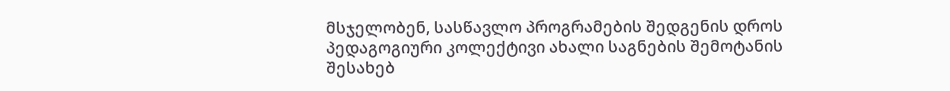მსჯელობენ, სასწავლო პროგრამების შედგენის დროს პედაგოგიური კოლექტივი ახალი საგნების შემოტანის შესახებ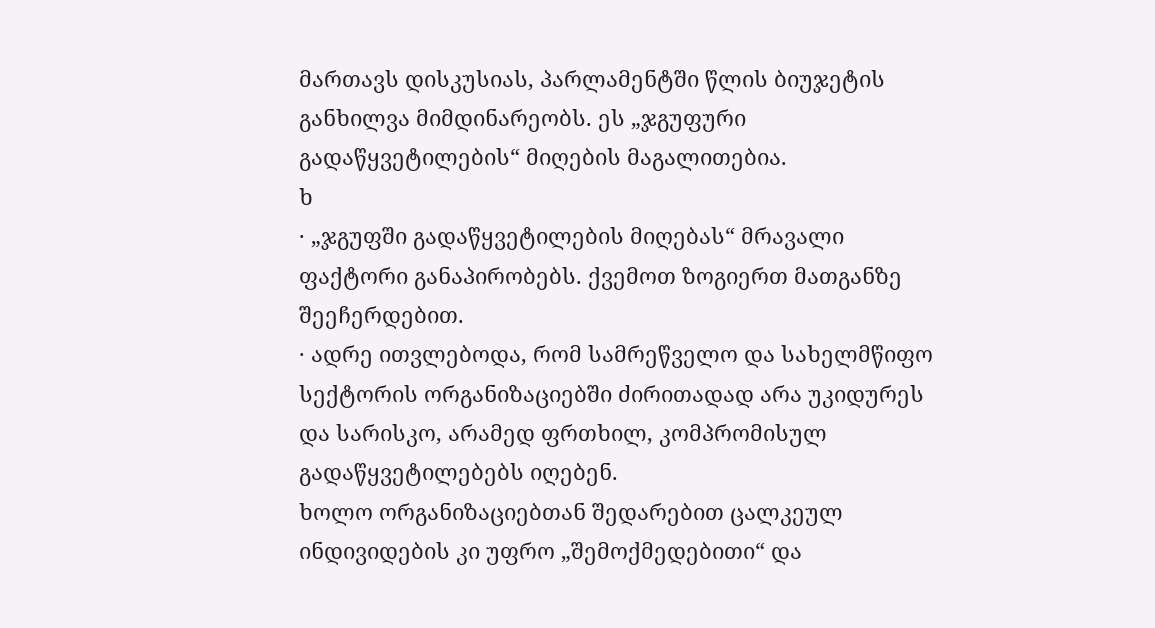მართავს დისკუსიას, პარლამენტში წლის ბიუჯეტის განხილვა მიმდინარეობს. ეს „ჯგუფური გადაწყვეტილების“ მიღების მაგალითებია.
ხ
· „ჯგუფში გადაწყვეტილების მიღებას“ მრავალი ფაქტორი განაპირობებს. ქვემოთ ზოგიერთ მათგანზე შეეჩერდებით.
· ადრე ითვლებოდა, რომ სამრეწველო და სახელმწიფო სექტორის ორგანიზაციებში ძირითადად არა უკიდურეს და სარისკო, არამედ ფრთხილ, კომპრომისულ გადაწყვეტილებებს იღებენ.
ხოლო ორგანიზაციებთან შედარებით ცალკეულ ინდივიდების კი უფრო „შემოქმედებითი“ და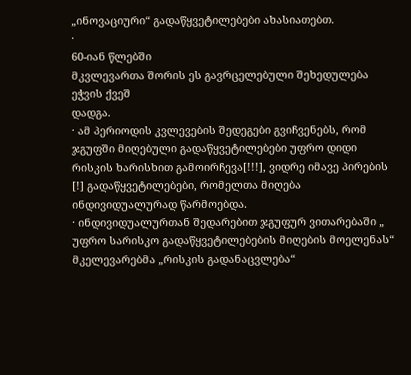„ინოვაციური“ გადაწყვეტილებები ახასიათებთ.
·
60-იან წლებში
მკვლევართა შორის ეს გავრცელებული შეხედულება ეჭვის ქვეშ
დადგა.
· ამ პერიოდის კვლევების შედეგები გვიჩვენებს, რომ ჯგუფში მიღებული გადაწყვეტილებები უფრო დიდი რისკის ხარისხით გამოირჩევა[!!!], ვიდრე იმავე პირების [!] გადაწყვეტილებები, რომელთა მიღება ინდივიდუალურად წარმოებდა.
· ინდივიდუალურთან შედარებით ჯგუფურ ვითარებაში „ უფრო სარისკო გადაწყვეტილებების მიღების მოელენას“ მკელევარებმა „რისკის გადანაცვლება“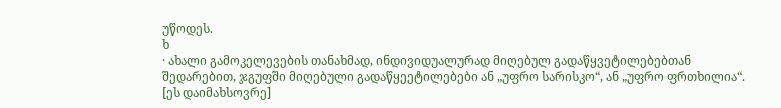უწოდეს.
ხ
· ახალი გამოკელევების თანახმად, ინდივიდუალურად მიღებულ გადაწყვეტილებებთან შედარებით, ჯგუფში მიღებული გადაწყეეტილებები ან „უფრო სარისკო“, ან „უფრო ფრთხილია“. [ეს დაიმახსოვრე]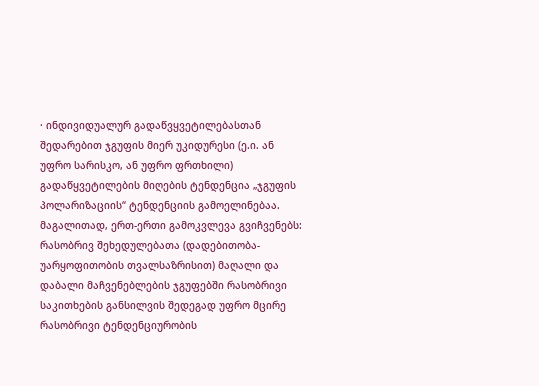· ინდივიდუალურ გადაწვყვეტილებასთან შედარებით ჯგუფის მიერ უკიდურესი (ე.ი. ან უფრო სარისკო, ან უფრო ფრთხილი) გადაწყვეტილების მიღების ტენდენცია „ჯგუფის პოლარიზაციის“ ტენდენციის გამოელინებაა.
მაგალითად, ერთ-ერთი გამოკვლევა გვიჩვენებს: რასობრივ შეხედულებათა (დადებითობა-უარყოფითობის თვალსაზრისით) მაღალი და დაბალი მაჩვენებლების ჯგუფებში რასობრივი საკითხების განსილვის შედეგად უფრო მცირე რასობრივი ტენდენციურობის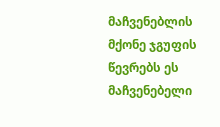მაჩვენებლის მქონე ჯგუფის წევრებს ეს მაჩვენებელი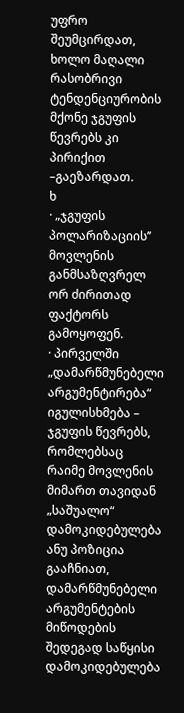უფრო შეუმცირდათ, ხოლო მაღალი რასობრივი ტენდენციურობის მქონე ჯგუფის წევრებს კი პირიქით –გაეზარდათ.
ხ
· „ჯგუფის პოლარიზაციის’’ მოვლენის განმსაზღვრელ ორ ძირითად ფაქტორს გამოყოფენ.
· პირველში „დამარწმუნებელი არგუმენტირება“ იგულისხმება – ჯგუფის წევრებს, რომლებსაც რაიმე მოვლენის მიმართ თავიდან „საშუალო“ დამოკიდებულება ანუ პოზიცია გააჩნიათ, დამარწმუნებელი არგუმენტების მიწოდების შედეგად საწყისი დამოკიდებულება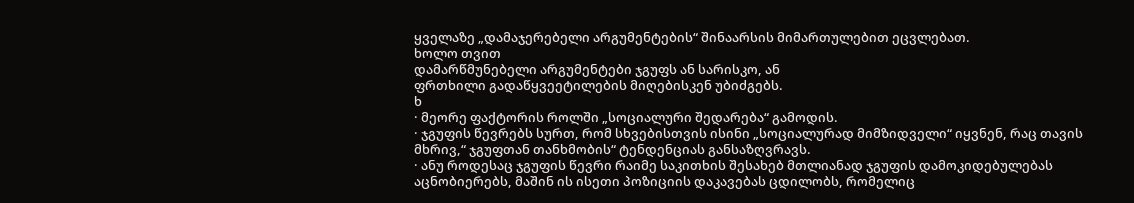ყველაზე „დამაჯერებელი არგუმენტების“ შინაარსის მიმართულებით ეცვლებათ.
ხოლო თვით
დამარწმუნებელი არგუმენტები ჯგუფს ან სარისკო, ან
ფრთხილი გადაწყვეეტილების მიღებისკენ უბიძგებს.
ხ
· მეორე ფაქტორის როლში „სოციალური შედარება“ გამოდის.
· ჯგუფის წევრებს სურთ, რომ სხვებისთვის ისინი „სოციალურად მიმზიდველი“ იყვნენ, რაც თავის მხრივ,“ ჯგუფთან თანხმობის“ ტენდენციას განსაზღვრავს.
· ანუ როდესაც ჯგუფის წევრი რაიმე საკითხის შესახებ მთლიანად ჯგუფის დამოკიდებულებას აცნობიერებს, მაშინ ის ისეთი პოზიციის დაკავებას ცდილობს, რომელიც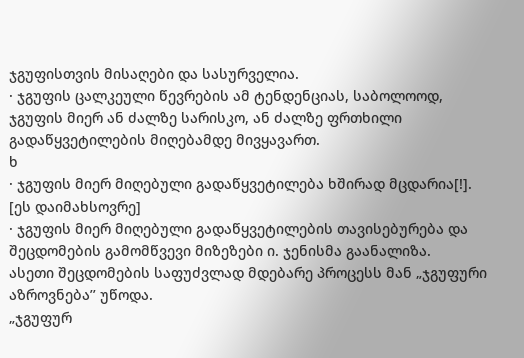ჯგუფისთვის მისაღები და სასურველია.
· ჯგუფის ცალკეული წევრების ამ ტენდენციას, საბოლოოდ, ჯგუფის მიერ ან ძალზე სარისკო, ან ძალზე ფრთხილი გადაწყვეტილების მიღებამდე მივყავართ.
ხ
· ჯგუფის მიერ მიღებული გადაწყვეტილება ხშირად მცდარია[!]. [ეს დაიმახსოვრე]
· ჯგუფის მიერ მიღებული გადაწყვეტილების თავისებურება და შეცდომების გამომწვევი მიზეზები ი. ჯენისმა გაანალიზა.
ასეთი შეცდომების საფუძვლად მდებარე პროცესს მან „ჯგუფური აზროვნება’’ უწოდა.
„ჯგუფურ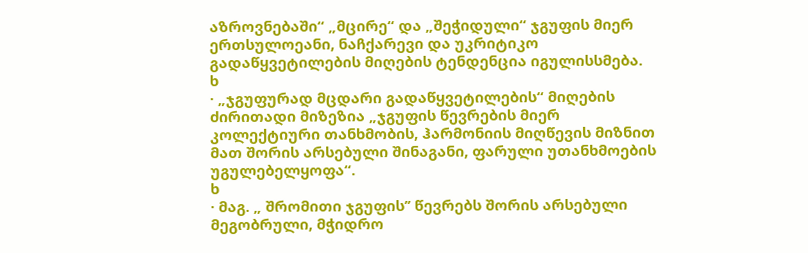აზროვნებაში“ „მცირე“ და „შეჭიდული“ ჯგუფის მიერ ერთსულოეანი, ნაჩქარევი და უკრიტიკო გადაწყვეტილების მიღების ტენდენცია იგულისსმება.
ხ
· „ჯგუფურად მცდარი გადაწყვეტილების“ მიღების ძირითადი მიზეზია „ჯგუფის წევრების მიერ კოლექტიური თანხმობის, ჰარმონიის მიღწევის მიზნით მათ შორის არსებული შინაგანი, ფარული უთანხმოების უგულებელყოფა“.
ხ
· მაგ. „ შრომითი ჯგუფის’’ წევრებს შორის არსებული მეგობრული, მჭიდრო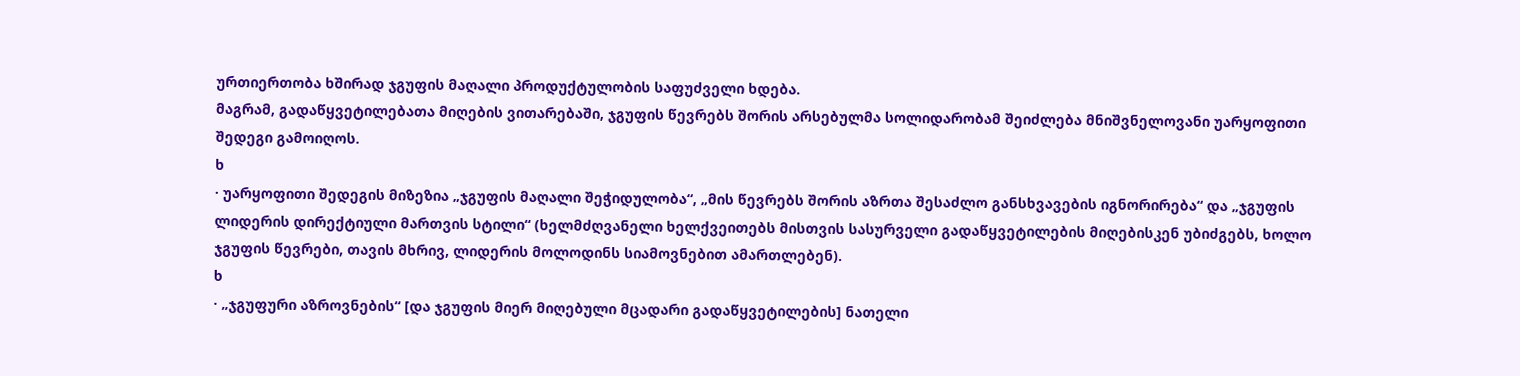ურთიერთობა ხშირად ჯგუფის მაღალი პროდუქტულობის საფუძველი ხდება.
მაგრამ, გადაწყვეტილებათა მიღების ვითარებაში, ჯგუფის წევრებს შორის არსებულმა სოლიდარობამ შეიძლება მნიშვნელოვანი უარყოფითი შედეგი გამოიღოს.
ხ
· უარყოფითი შედეგის მიზეზია „ჯგუფის მაღალი შეჭიდულობა“, „მის წევრებს შორის აზრთა შესაძლო განსხვავების იგნორირება“ და „ჯგუფის ლიდერის დირექტიული მართვის სტილი“ (ხელმძღვანელი ხელქვეითებს მისთვის სასურველი გადაწყვეტილების მიღებისკენ უბიძგებს, ხოლო ჯგუფის წევრები, თავის მხრივ, ლიდერის მოლოდინს სიამოვნებით ამართლებენ).
ხ
· „ჯგუფური აზროვნების“ [და ჯგუფის მიერ მიღებული მცადარი გადაწყვეტილების] ნათელი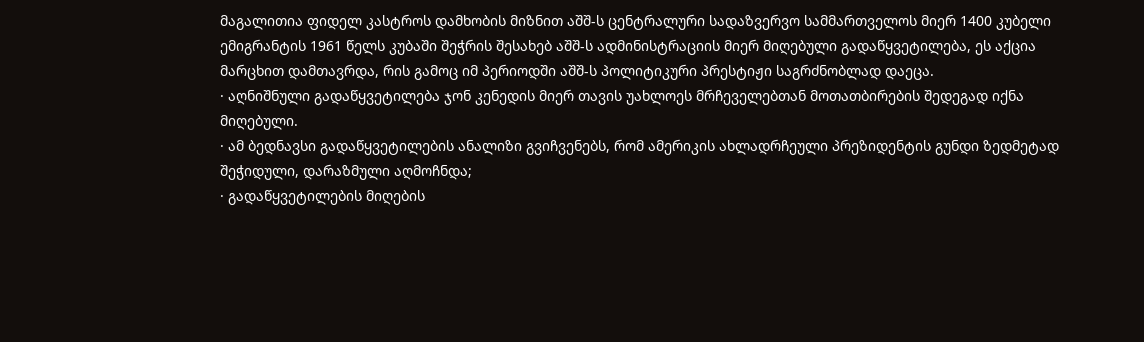მაგალითია ფიდელ კასტროს დამხობის მიზნით აშშ-ს ცენტრალური სადაზვერვო სამმართველოს მიერ 1400 კუბელი ემიგრანტის 1961 წელს კუბაში შეჭრის შესახებ აშშ-ს ადმინისტრაციის მიერ მიღებული გადაწყვეტილება, ეს აქცია მარცხით დამთავრდა, რის გამოც იმ პერიოდში აშშ-ს პოლიტიკური პრესტიჟი საგრძნობლად დაეცა.
· აღნიშნული გადაწყვეტილება ჯონ კენედის მიერ თავის უახლოეს მრჩეველებთან მოთათბირების შედეგად იქნა მიღებული.
· ამ ბედნავსი გადაწყვეტილების ანალიზი გვიჩვენებს, რომ ამერიკის ახლადრჩეული პრეზიდენტის გუნდი ზედმეტად შეჭიდული, დარაზმული აღმოჩნდა;
· გადაწყვეტილების მიღების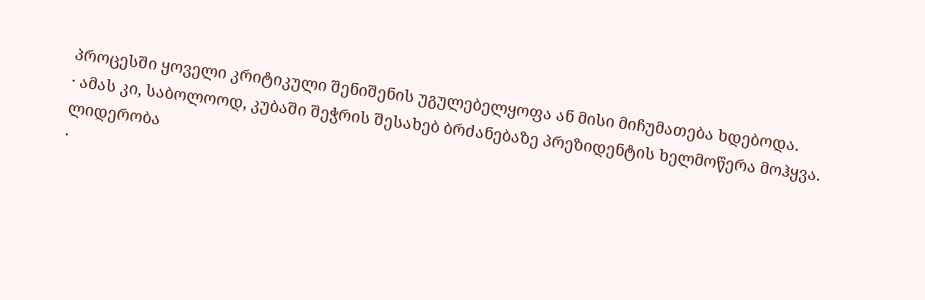პროცესში ყოველი კრიტიკული შენიშენის უგულებელყოფა ან მისი მიჩუმათება ხდებოდა.
· ამას კი, საბოლოოდ, კუბაში შეჭრის შესახებ ბრძანებაზე პრეზიდენტის ხელმოწერა მოჰყვა.
ლიდერობა
·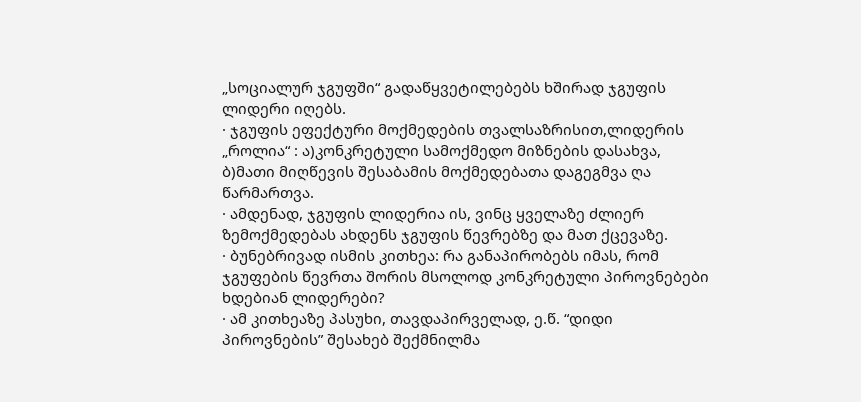„სოციალურ ჯგუფში“ გადაწყვეტილებებს ხშირად ჯგუფის ლიდერი იღებს.
· ჯგუფის ეფექტური მოქმედების თვალსაზრისით,ლიდერის „როლია“ : ა)კონკრეტული სამოქმედო მიზნების დასახვა, ბ)მათი მიღწევის შესაბამის მოქმედებათა დაგეგმვა ღა წარმართვა.
· ამდენად, ჯგუფის ლიდერია ის, ვინც ყველაზე ძლიერ ზემოქმედებას ახდენს ჯგუფის წევრებზე და მათ ქცევაზე.
· ბუნებრივად ისმის კითხეა: რა განაპირობებს იმას, რომ ჯგუფების წევრთა შორის მსოლოდ კონკრეტული პიროვნებები ხდებიან ლიდერები?
· ამ კითხეაზე პასუხი, თავდაპირველად, ე.წ. “დიდი პიროვნების” შესახებ შექმნილმა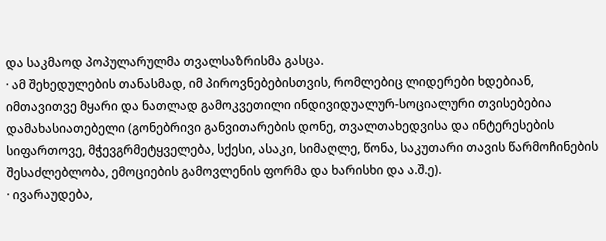და საკმაოდ პოპულარულმა თვალსაზრისმა გასცა.
· ამ შეხედულების თანასმად, იმ პიროვნებებისთვის, რომლებიც ლიდერები ხდებიან, იმთავითვე მყარი და ნათლად გამოკვეთილი ინდივიდუალურ-სოციალური თვისებებია დამახასიათებელი (გონებრივი განვითარების დონე, თვალთახედვისა და ინტერესების სიფართოვე, მჭევგრმეტყველება, სქესი, ასაკი, სიმაღლე, წონა, საკუთარი თავის წარმოჩინების შესაძლებლობა, ემოციების გამოვლენის ფორმა და ხარისხი და ა.შ.ე).
· ივარაუდება,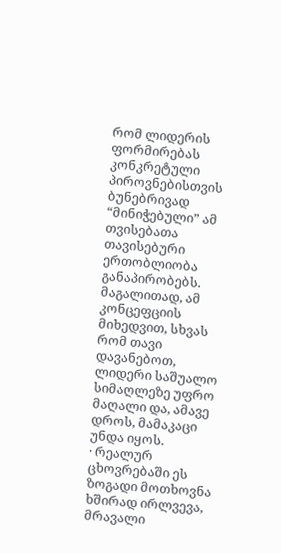რომ ლიდერის ფორმირებას კონკრეტული პიროვნებისთვის ბუნებრივად “მინიჭებული” ამ თვისებათა თავისებური ერთობლიობა განაპირობებს. მაგალითად, ამ კონცეფციის მიხედვით, სხვას რომ თავი დავანებოთ, ლიდერი საშუალო სიმაღლეზე უფრო მაღალი და, ამავე დროს, მამაკაცი უნდა იყოს.
· რეალურ ცხოვრებაში ეს ზოგადი მოთხოვნა ხშირად ირლვევა, მრავალი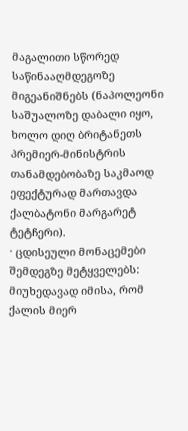მაგალითი სწორედ საწინააღმდეგოზე მიგეანიშნებს (ნაპოლეონი საშუალოზე დაბალი იყო, ხოლო დიღ ბრიტანეთს პრემიერ-მინისტრის თანამდებობაზე საკმაოდ ეფექტურად მართავდა ქალბატონი მარგარეტ ტეტჩერი).
· ცდისეული მონაცემები შემდეგზე მეტყველებს: მიუხედავად იმისა, რომ ქალის მიერ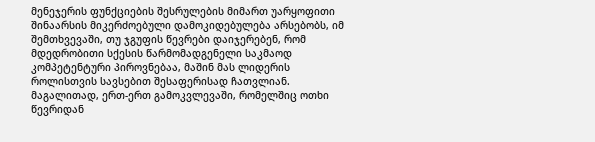მენეჯერის ფუნქციების შესრულების მიმართ უარყოფითი შინაარსის მიკერძოებული დამოკიდებულება არსებობს, იმ შემთხვევაში, თუ ჯგუფის წევრები დაიჯერებენ, რომ მდედრობითი სქესის წარმომადგენელი საკმაოდ კომპეტენტური პიროვნებაა, მაშინ მას ლიდერის როლისთვის სავსებით შესაფერისად ჩათვლიან. მაგალითად, ერთ-ერთ გამოკვლევაში, რომელშიც ოთხი წევრიდან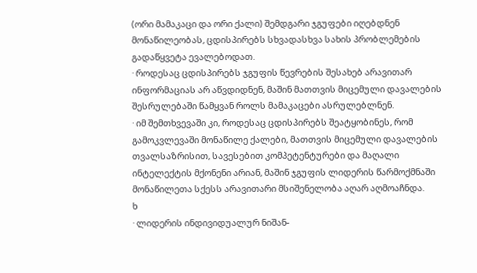(ორი მამაკაცი და ორი ქალი) შემდგარი ჯგუფები იღებდნენ მონაწილეობას, ცდისპირებს სხვადასხვა სახის პრობლემების გადაწყვეტა ევალებოდათ.
· როდესაც ცდისპირებს ჯგუფის წევრების შესახებ არავითარ ინფორმაციას არ აწვდიდნენ, მაშინ მათთვის მიცემული დავალების შესრულებაში წამყვან როლს მამაკაცები ასრულებლნენ.
· იმ შემთხვევაში კი, როდესაც ცდისპირებს შეატყობინეს, რომ გამოკვლევაში მონაწილე ქალები, მათთვის მიცემული დავალების თვალსაზრისით, სავესებით კომპეტენტურები და მაღალი ინტელექტის მქონენი არიან, მაშინ ჯგუფის ლიდერის წარმოქმნაში მონაწილეთა სქესს არავითარი მსიშენელობა აღარ აღმოაჩნდა.
ხ
· ლიდერის ინდივიდუალურ ნიშან-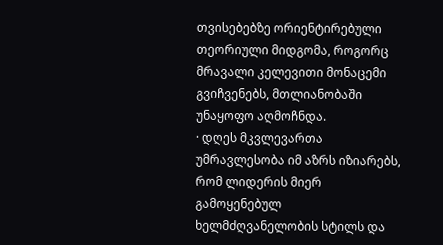თვისებებზე ორიენტირებული თეორიული მიდგომა, როგორც მრავალი კელევითი მონაცემი გვიჩვენებს, მთლიანობაში უნაყოფო აღმოჩნდა.
· დღეს მკვლევართა უმრავლესობა იმ აზრს იზიარებს, რომ ლიდერის მიერ გამოყენებულ ხელმძღვანელობის სტილს და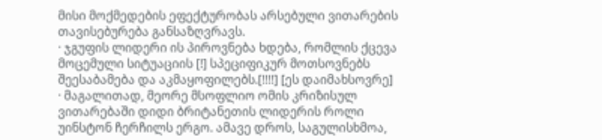მისი მოქმედების ეფექტურობას არსებული ვითარების თავისებურება განსაზღვრავს.
· ჯგუფის ლიდერი ის პიროვნება ხდება, რომლის ქცევა მოცემული სიტუაციის [!] სპეციფიკურ მოთსოვნებს შეესაბამება და აკმაყოფილებს.[!!!!] [ეს დაიმახსოვრე]
· მაგალითად, მეორე მსოფლიო ომის კრიზისულ ვითარებაში დიდი ბრიტანეთის ლიდერის როლი უინსტონ ჩერჩილს ერგო. ამავე დროს, საგულისხმოა,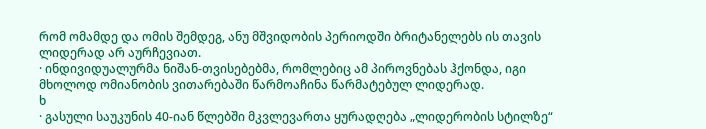რომ ომამდე და ომის შემდეგ, ანუ მშვიდობის პერიოდში ბრიტანელებს ის თავის ლიდერად არ აურჩევიათ.
· ინდივიდუალურმა ნიშან-თვისებებმა, რომლებიც ამ პიროვნებას ჰქონდა, იგი მხოლოდ ომიანობის ვითარებაში წარმოაჩინა წარმატებულ ლიდერად.
ხ
· გასული საუკუნის 40-იან წლებში მკვლევართა ყურადღება „ლიდერობის სტილზე“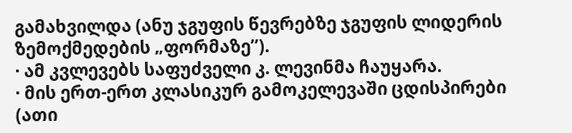გამახვილდა (ანუ ჯგუფის წევრებზე ჯგუფის ლიდერის ზემოქმედების „ფორმაზე’’).
· ამ კვლევებს საფუძველი კ. ლევინმა ჩაუყარა.
· მის ერთ-ერთ კლასიკურ გამოკელევაში ცდისპირები (ათი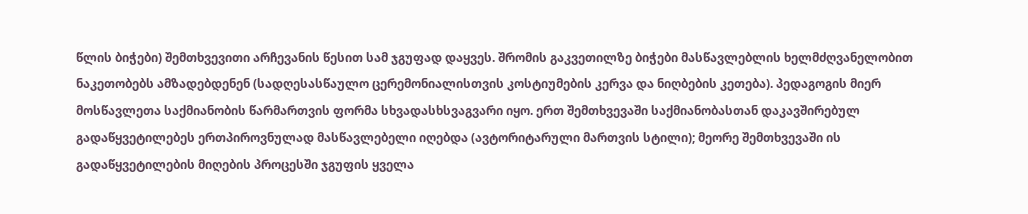წლის ბიჭები) შემთხვევითი არჩევანის წესით სამ ჯგუფად დაყვეს. შრომის გაკვეთილზე ბიჭები მასწავლებლის ხელმძღვანელობით ნაკეთობებს ამზადებდენენ (სადღესასწაულო ცერემონიალისთვის კოსტიუმების კერვა და ნიღბების კეთება). პედაგოგის მიერ მოსწავლეთა საქმიანობის წარმართვის ფორმა სხვადასხსვაგვარი იყო. ერთ შემთხვევაში საქმიანობასთან დაკავშირებულ გადაწყვეტილებეს ერთპიროვნულად მასწავლებელი იღებდა (ავტორიტარული მართვის სტილი); მეორე შემთხვევაში ის გადაწყვეტილების მიღების პროცესში ჯგუფის ყველა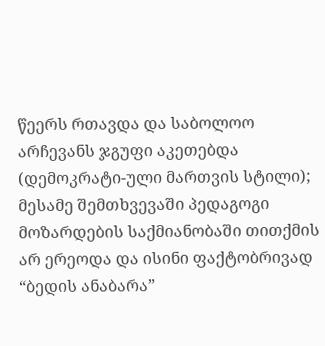წეერს რთავდა და საბოლოო არჩევანს ჯგუფი აკეთებდა (დემოკრატი-ული მართვის სტილი); მესამე შემთხვევაში პედაგოგი მოზარდების საქმიანობაში თითქმის არ ერეოდა და ისინი ფაქტობრივად “ბედის ანაბარა”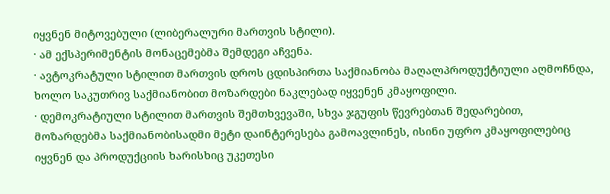იყვნენ მიტოვებული (ლიბერალური მართვის სტილი).
· ამ ექსპერიმენტის მონაცემებმა შემდეგი აჩვენა.
· ავტოკრატული სტილით მართვის დროს ცდისპირთა საქმიანობა მაღალპროდუქტიული აღმოჩნდა, ხოლო საკუთრივ საქმიანობით მოზარდები ნაკლებად იყვენენ კმაყოფილი.
· დემოკრატიული სტილით მართვის შემთხვევაში, სხვა ჯგუფის წევრებთან შედარებით, მოზარდებმა საქმიანობისადმი მეტი დაინტერესება გამოავლინეს, ისინი უფრო კმაყოფილებიც იყვნენ და პროდუქციის ხარისხიც უკეთესი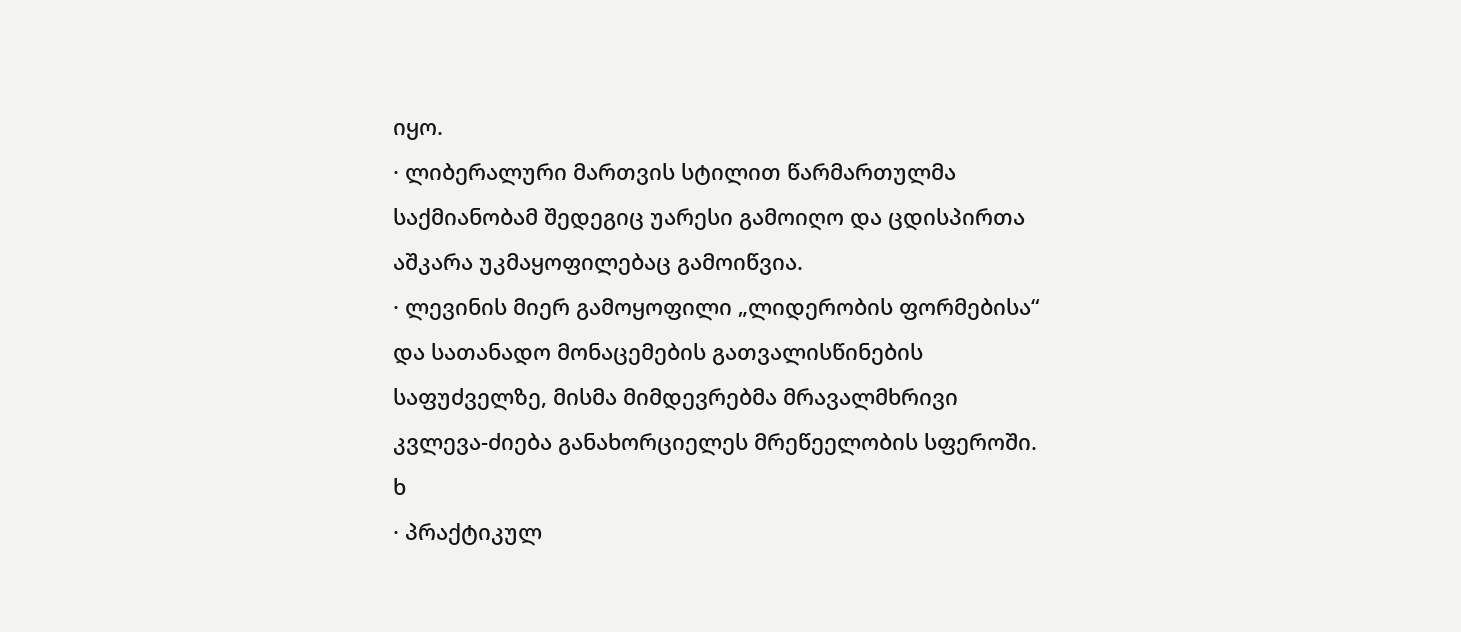იყო.
· ლიბერალური მართვის სტილით წარმართულმა საქმიანობამ შედეგიც უარესი გამოიღო და ცდისპირთა აშკარა უკმაყოფილებაც გამოიწვია.
· ლევინის მიერ გამოყოფილი „ლიდერობის ფორმებისა“ და სათანადო მონაცემების გათვალისწინების საფუძველზე, მისმა მიმდევრებმა მრავალმხრივი კვლევა-ძიება განახორციელეს მრეწეელობის სფეროში.
ხ
· პრაქტიკულ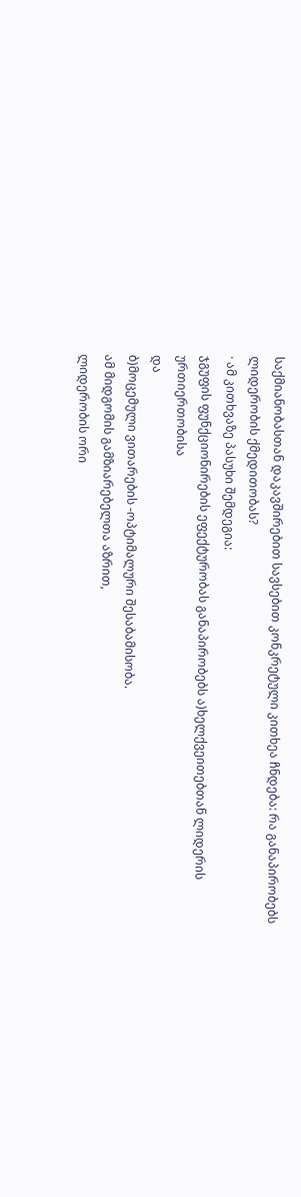საქმიანობასთან დაკავშირებით სავსებით კონკრეტული კითხეა ჩნდება: რა განაპირობებს ლიდერობის ქმედითობას?
· ამ კითხვაზე პასუხი შემდეგია:
ჯგუფის ფუნქციონირების ეფექტურობას განაპირობებს ა)ხელქვეითებთან ლიდერის ურთიერთობისა
და
ბ)მოცემული ვითარების -ოპტიმალური შესაბამისობა.
ამ მიდგომის გამზიარებელთა აზრით,
ლიდერობის ორი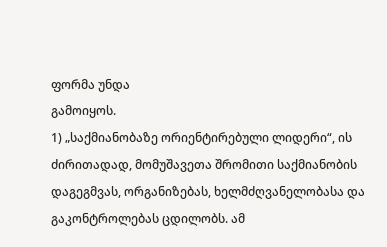ფორმა უნდა
გამოიყოს.
1) „საქმიანობაზე ორიენტირებული ლიდერი“, ის ძირითადად, მომუშავეთა შრომითი საქმიანობის დაგეგმვას, ორგანიზებას, ხელმძღვანელობასა და გაკონტროლებას ცდილობს. ამ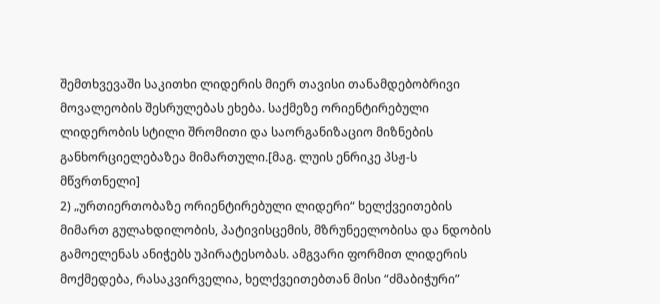შემთხვევაში საკითხი ლიდერის მიერ თავისი თანამდებობრივი მოვალეობის შესრულებას ეხება. საქმეზე ორიენტირებული ლიდერობის სტილი შრომითი და საორგანიზაციო მიზნების განხორციელებაზეა მიმართული.[მაგ. ლუის ენრიკე პსჟ-ს მწვრთნელი]
2) „ურთიერთობაზე ორიენტირებული ლიდერი“ ხელქვეითების მიმართ გულახდილობის, პატივისცემის, მზრუნეელობისა და ნდობის გამოელენას ანიჭებს უპირატესობას. ამგვარი ფორმით ლიდერის მოქმედება, რასაკვირველია, ხელქვეითებთან მისი “ძმაბიჭური”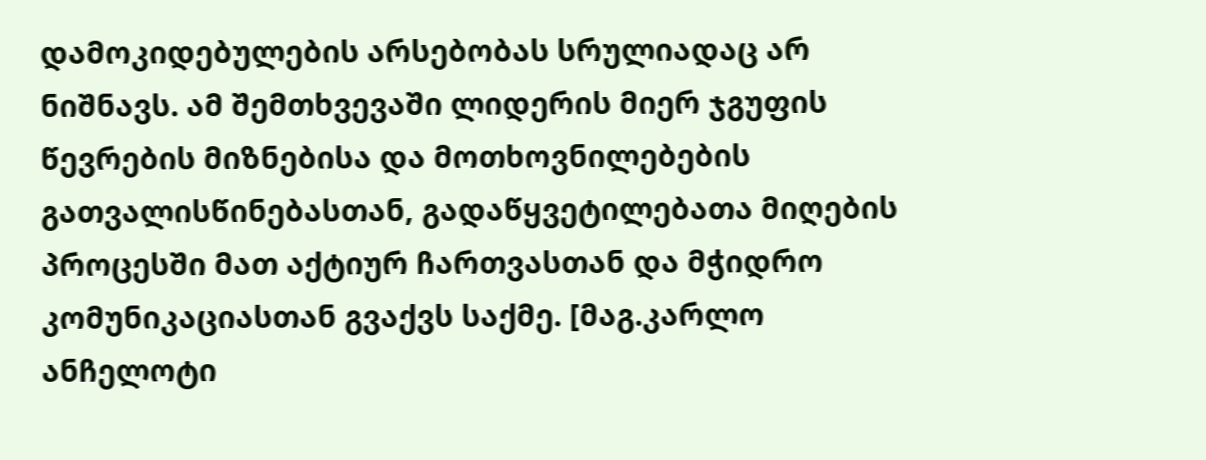დამოკიდებულების არსებობას სრულიადაც არ ნიშნავს. ამ შემთხვევაში ლიდერის მიერ ჯგუფის წევრების მიზნებისა და მოთხოვნილებების გათვალისწინებასთან, გადაწყვეტილებათა მიღების პროცესში მათ აქტიურ ჩართვასთან და მჭიდრო კომუნიკაციასთან გვაქვს საქმე. [მაგ.კარლო ანჩელოტი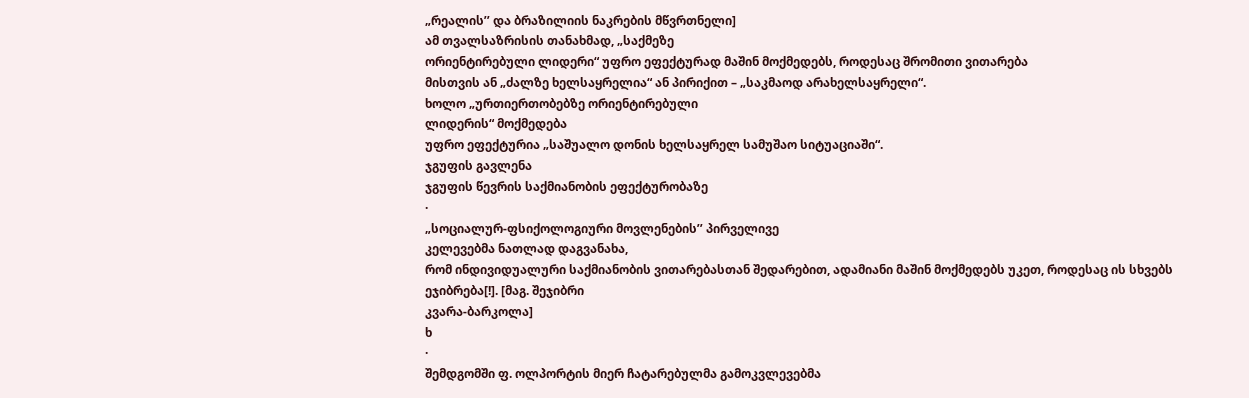„რეალის’’ და ბრაზილიის ნაკრების მწვრთნელი]
ამ თვალსაზრისის თანახმად, „საქმეზე
ორიენტირებული ლიდერი“ უფრო ეფექტურად მაშინ მოქმედებს, როდესაც შრომითი ვითარება
მისთვის ან „ძალზე ხელსაყრელია“ ან პირიქით – „საკმაოდ არახელსაყრელი“.
ხოლო „ურთიერთობებზე ორიენტირებული
ლიდერის“ მოქმედება
უფრო ეფექტურია „საშუალო დონის ხელსაყრელ სამუშაო სიტუაციაში“.
ჯგუფის გავლენა
ჯგუფის წევრის საქმიანობის ეფექტურობაზე
·
„სოციალურ-ფსიქოლოგიური მოვლენების’’ პირველივე
კელევებმა ნათლად დაგვანახა,
რომ ინდივიდუალური საქმიანობის ვითარებასთან შედარებით, ადამიანი მაშინ მოქმედებს უკეთ, როდესაც ის სხვებს
ეჯიბრება[!]. [მაგ. შეჯიბრი
კვარა-ბარკოლა]
ხ
·
შემდგომში ფ. ოლპორტის მიერ ჩატარებულმა გამოკვლევებმა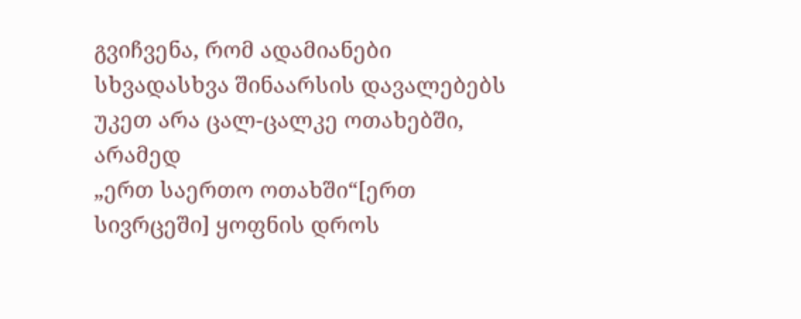გვიჩვენა, რომ ადამიანები სხვადასხვა შინაარსის დავალებებს უკეთ არა ცალ-ცალკე ოთახებში, არამედ
„ერთ საერთო ოთახში“[ერთ სივრცეში] ყოფნის დროს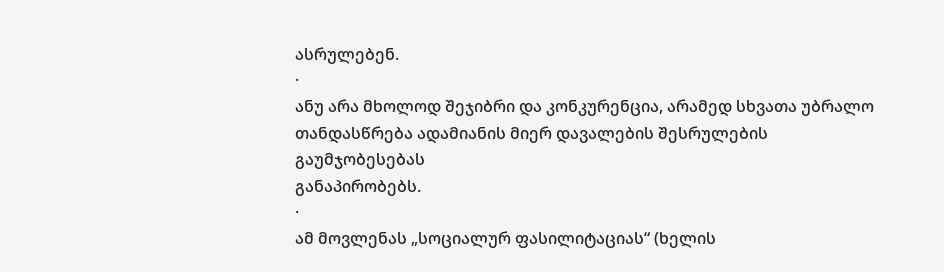ასრულებენ.
·
ანუ არა მხოლოდ შეჯიბრი და კონკურენცია, არამედ სხვათა უბრალო
თანდასწრება ადამიანის მიერ დავალების შესრულების გაუმჯობესებას
განაპირობებს.
·
ამ მოვლენას „სოციალურ ფასილიტაციას“ (ხელის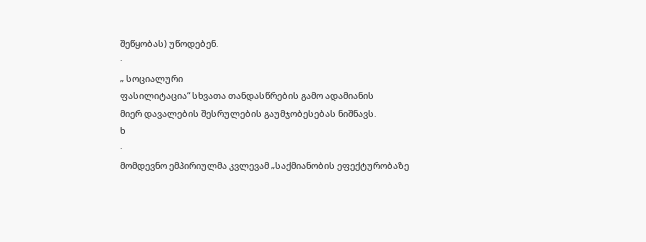შეწყობას) უწოდებენ.
·
„ სოციალური
ფასილიტაცია“ სხვათა თანდასწრების გამო ადამიანის
მიერ დავალების შესრულების გაუმჯობესებას ნიშნავს.
ხ
·
მომდევნო ემპირიულმა კვლევამ „საქმიანობის ეფექტურობაზე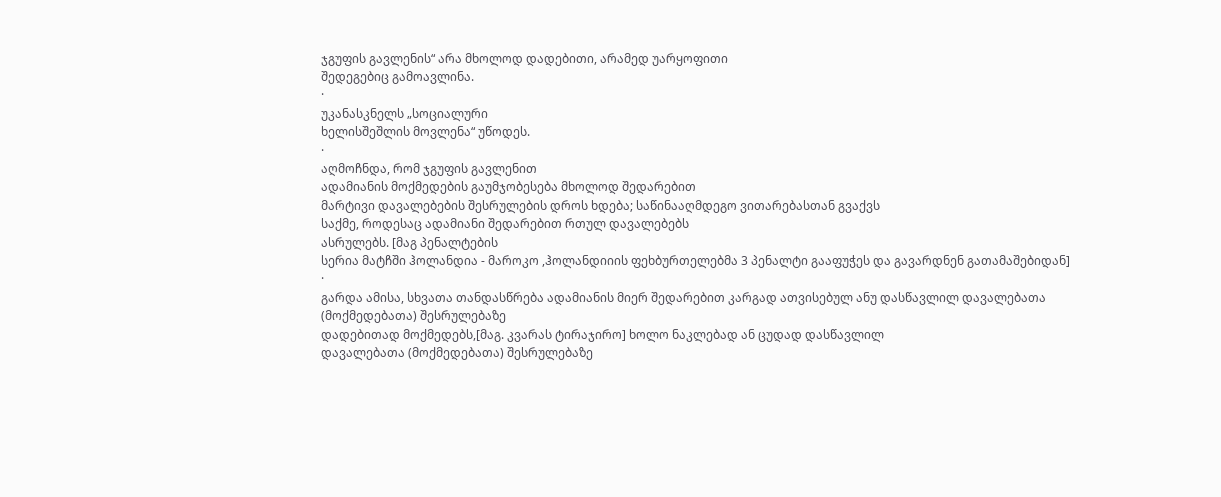ჯგუფის გავლენის“ არა მხოლოდ დადებითი, არამედ უარყოფითი
შედეგებიც გამოავლინა.
·
უკანასკნელს „სოციალური
ხელისშეშლის მოვლენა“ უწოდეს.
·
აღმოჩნდა, რომ ჯგუფის გავლენით
ადამიანის მოქმედების გაუმჯობესება მხოლოდ შედარებით
მარტივი დავალებების შესრულების დროს ხდება; საწინააღმდეგო ვითარებასთან გვაქვს
საქმე, როდესაც ადამიანი შედარებით რთულ დავალებებს
ასრულებს. [მაგ პენალტების
სერია მატჩში ჰოლანდია - მაროკო ,ჰოლანდიიის ფეხბურთელებმა 3 პენალტი გააფუჭეს და გავარდნენ გათამაშებიდან]
·
გარდა ამისა, სხვათა თანდასწრება ადამიანის მიერ შედარებით კარგად ათვისებულ ანუ დასწავლილ დავალებათა (მოქმედებათა) შესრულებაზე
დადებითად მოქმედებს,[მაგ. კვარას ტირაჯირო] ხოლო ნაკლებად ან ცუდად დასწავლილ
დავალებათა (მოქმედებათა) შესრულებაზე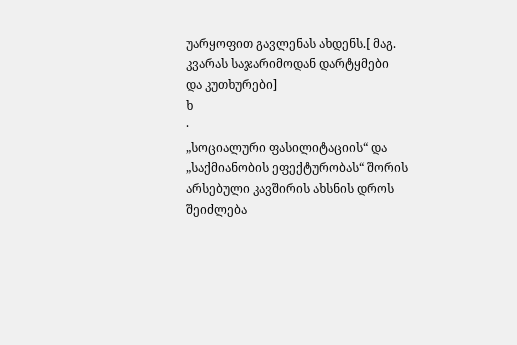უარყოფით გავლენას ახდენს.[ მაგ. კვარას საჯარიმოდან დარტყმები
და კუთხურები]
ხ
·
„სოციალური ფასილიტაციის“ და „საქმიანობის ეფექტურობას“ შორის
არსებული კავშირის ახსნის დროს შეიძლება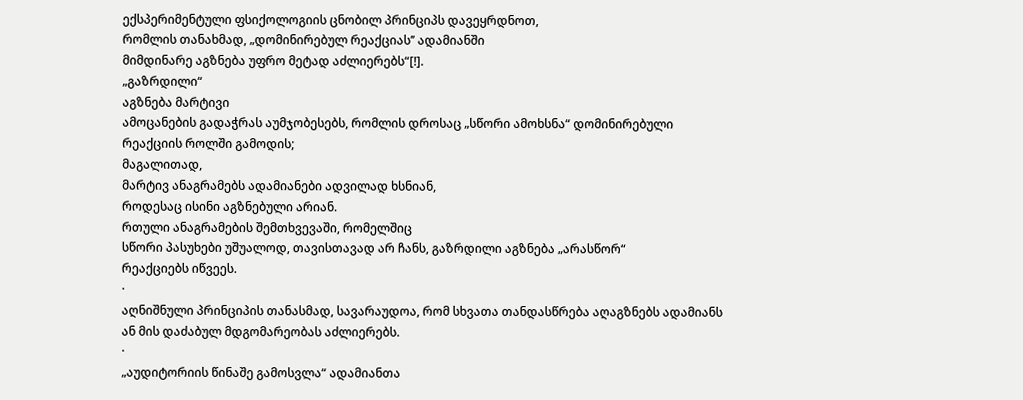ექსპერიმენტული ფსიქოლოგიის ცნობილ პრინციპს დავეყრდნოთ,
რომლის თანახმად, „დომინირებულ რეაქციას’’ ადამიანში
მიმდინარე აგზნება უფრო მეტად აძლიერებს“[!].
„გაზრდილი“
აგზნება მარტივი
ამოცანების გადაჭრას აუმჯობესებს, რომლის დროსაც „სწორი ამოხსნა“ დომინირებული
რეაქციის როლში გამოდის;
მაგალითად,
მარტივ ანაგრამებს ადამიანები ადვილად ხსნიან,
როდესაც ისინი აგზნებული არიან.
რთული ანაგრამების შემთხვევაში, რომელშიც
სწორი პასუხები უშუალოდ, თავისთავად არ ჩანს, გაზრდილი აგზნება „არასწორ“
რეაქციებს იწვეეს.
·
აღნიშნული პრინციპის თანასმად, სავარაუდოა, რომ სხვათა თანდასწრება აღაგზნებს ადამიანს
ან მის დაძაბულ მდგომარეობას აძლიერებს.
·
„აუდიტორიის წინაშე გამოსვლა“ ადამიანთა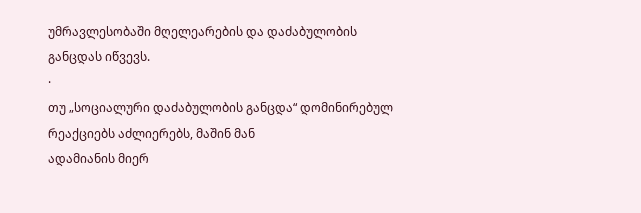უმრავლესობაში მღელეარების და დაძაბულობის განცდას იწვევს.
·
თუ „სოციალური დაძაბულობის განცდა“ დომინირებულ რეაქციებს აძლიერებს, მაშინ მან
ადამიანის მიერ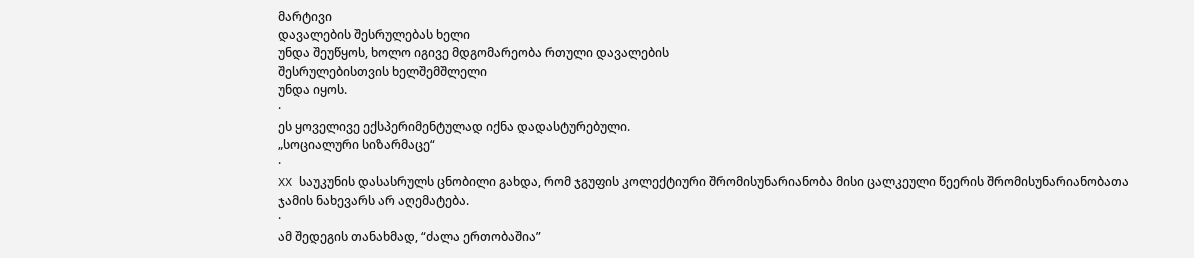მარტივი
დავალების შესრულებას ხელი
უნდა შეუწყოს, ხოლო იგივე მდგომარეობა რთული დავალების
შესრულებისთვის ხელშემშლელი
უნდა იყოს.
·
ეს ყოველივე ექსპერიმენტულად იქნა დადასტურებული.
„სოციალური სიზარმაცე“
·
XX საუკუნის დასასრულს ცნობილი გახდა, რომ ჯგუფის კოლექტიური შრომისუნარიანობა მისი ცალკეული წეერის შრომისუნარიანობათა
ჯამის ნახევარს არ აღემატება.
·
ამ შედეგის თანახმად, “ძალა ერთობაშია”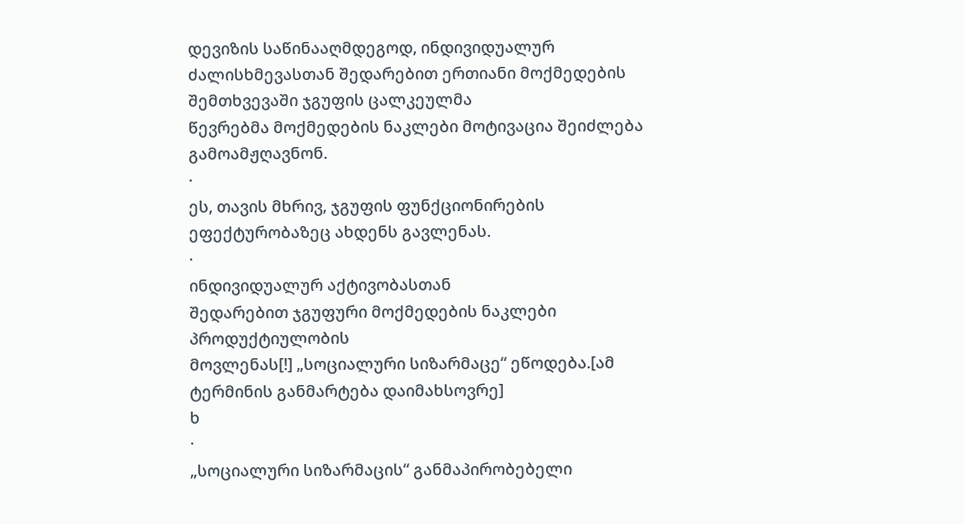დევიზის საწინააღმდეგოდ, ინდივიდუალურ ძალისხმევასთან შედარებით ერთიანი მოქმედების შემთხვევაში ჯგუფის ცალკეულმა
წევრებმა მოქმედების ნაკლები მოტივაცია შეიძლება გამოამჟღავნონ.
·
ეს, თავის მხრივ, ჯგუფის ფუნქციონირების ეფექტურობაზეც ახდენს გავლენას.
·
ინდივიდუალურ აქტივობასთან
შედარებით ჯგუფური მოქმედების ნაკლები პროდუქტიულობის
მოვლენას[!] „სოციალური სიზარმაცე“ ეწოდება.[ამ ტერმინის განმარტება დაიმახსოვრე]
ხ
·
„სოციალური სიზარმაცის“ განმაპირობებელი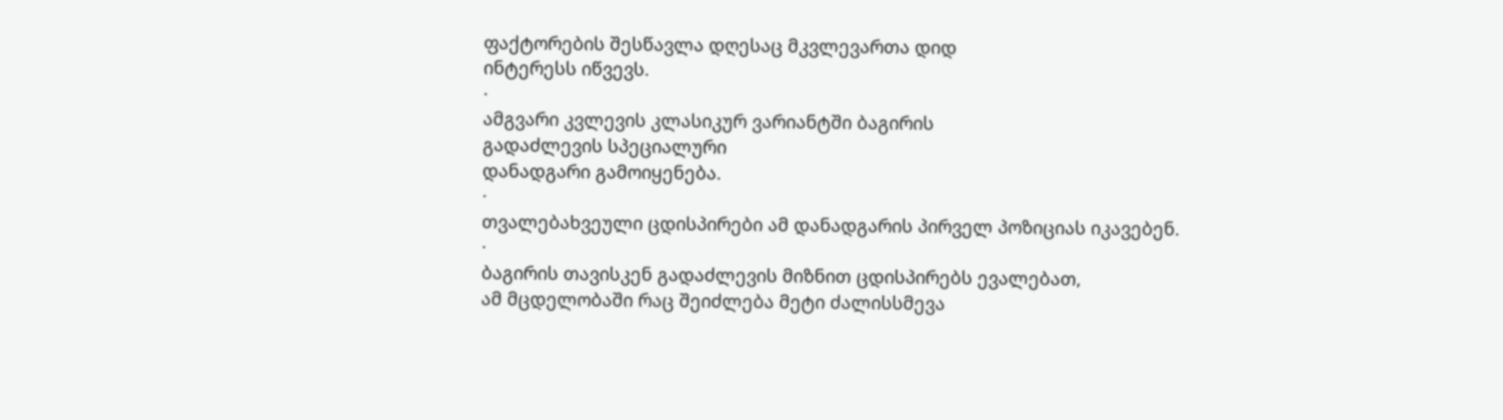ფაქტორების შესწავლა დღესაც მკვლევართა დიდ
ინტერესს იწვევს.
·
ამგვარი კვლევის კლასიკურ ვარიანტში ბაგირის
გადაძლევის სპეციალური
დანადგარი გამოიყენება.
·
თვალებახვეული ცდისპირები ამ დანადგარის პირველ პოზიციას იკავებენ.
·
ბაგირის თავისკენ გადაძლევის მიზნით ცდისპირებს ევალებათ,
ამ მცდელობაში რაც შეიძლება მეტი ძალისსმევა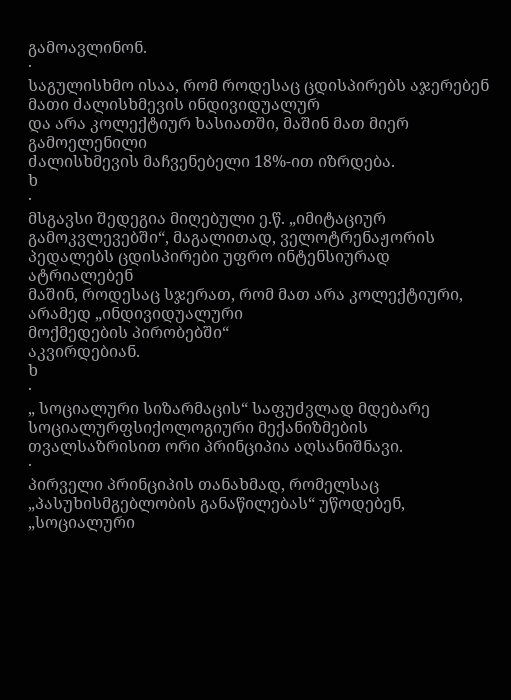გამოავლინონ.
·
საგულისხმო ისაა, რომ როდესაც ცდისპირებს აჯერებენ მათი ძალისხმევის ინდივიდუალურ
და არა კოლექტიურ ხასიათში, მაშინ მათ მიერ გამოელენილი
ძალისხმევის მაჩვენებელი 18%-ით იზრდება.
ხ
·
მსგავსი შედეგია მიღებული ე.წ. „იმიტაციურ გამოკვლევებში“, მაგალითად, ველოტრენაჟორის
პედალებს ცდისპირები უფრო ინტენსიურად ატრიალებენ
მაშინ, როდესაც სჯერათ, რომ მათ არა კოლექტიური, არამედ „ინდივიდუალური
მოქმედების პირობებში“
აკვირდებიან.
ხ
·
„ სოციალური სიზარმაცის“ საფუძვლად მდებარე
სოციალურფსიქოლოგიური მექანიზმების თვალსაზრისით ორი პრინციპია აღსანიშნავი.
·
პირველი პრინციპის თანახმად, რომელსაც „პასუხისმგებლობის განაწილებას“ უწოდებენ,
„სოციალური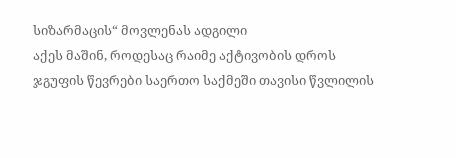სიზარმაცის“ მოვლენას ადგილი
აქეს მაშინ, როდესაც რაიმე აქტივობის დროს ჯგუფის წევრები საერთო საქმეში თავისი წვლილის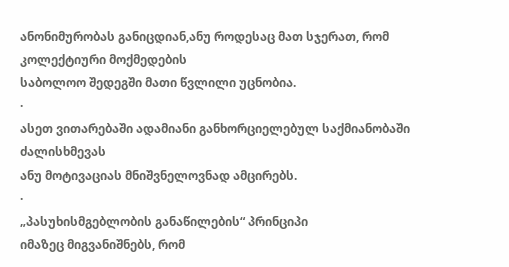ანონიმურობას განიცდიან,ანუ როდესაც მათ სჯერათ, რომ კოლექტიური მოქმედების
საბოლოო შედეგში მათი წვლილი უცნობია.
·
ასეთ ვითარებაში ადამიანი განხორციელებულ საქმიანობაში ძალისხმევას
ანუ მოტივაციას მნიშვნელოვნად ამცირებს.
·
„პასუხისმგებლობის განაწილების“ პრინციპი
იმაზეც მიგვანიშნებს, რომ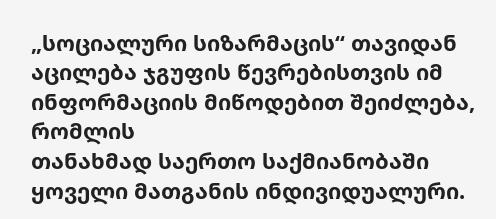„სოციალური სიზარმაცის“ თავიდან
აცილება ჯგუფის წევრებისთვის იმ ინფორმაციის მიწოდებით შეიძლება, რომლის
თანახმად საერთო საქმიანობაში ყოველი მათგანის ინდივიდუალური.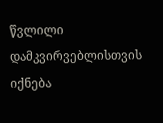წვლილი დამკვირვებლისთვის იქნება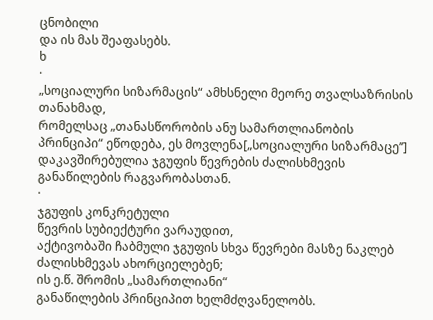ცნობილი
და ის მას შეაფასებს.
ხ
·
„სოციალური სიზარმაცის“ ამხსნელი მეორე თვალსაზრისის თანახმად,
რომელსაც „თანასწორობის ანუ სამართლიანობის პრინციპი“ ეწოდება, ეს მოვლენა[„სოციალური სიზარმაცე’’] დაკავშირებულია ჯგუფის წევრების ძალისხმევის განაწილების რაგვარობასთან.
·
ჯგუფის კონკრეტული
წევრის სუბიექტური ვარაუდით,
აქტივობაში ჩაბმული ჯგუფის სხვა წევრები მასზე ნაკლებ
ძალისხმევას ახორციელებენ;
ის ე.წ. შრომის „სამართლიანი“
განაწილების პრინციპით ხელმძღვანელობს.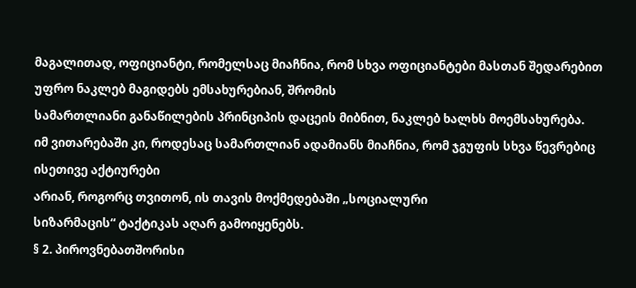მაგალითად, ოფიციანტი, რომელსაც მიაჩნია, რომ სხვა ოფიციანტები მასთან შედარებით
უფრო ნაკლებ მაგიდებს ემსახურებიან, შრომის
სამართლიანი განაწილების პრინციპის დაცეის მიბნით, ნაკლებ ხალხს მოემსახურება.
იმ ვითარებაში კი, როდესაც სამართლიან ადამიანს მიაჩნია, რომ ჯგუფის სხვა წევრებიც ისეთივე აქტიურები
არიან, როგორც თვითონ, ის თავის მოქმედებაში „სოციალური
სიზარმაცის“ ტაქტიკას აღარ გამოიყენებს.
§ 2. პიროვნებათშორისი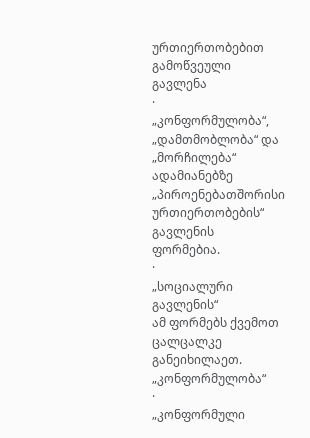ურთიერთობებით გამოწვეული გავლენა
·
„კონფორმულობა“, „დამთმობლობა“ და „მორჩილება“ ადამიანებზე „პიროენებათშორისი ურთიერთობების“ გავლენის
ფორმებია.
·
„სოციალური გავლენის“
ამ ფორმებს ქვემოთ ცალცალკე განეიხილაეთ.
„კონფორმულობა“
·
„კონფორმული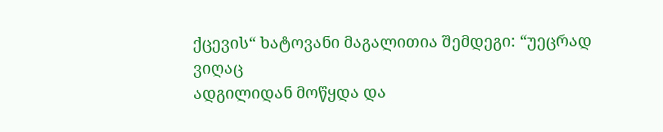ქცევის“ ხატოვანი მაგალითია შემდეგი: “უეცრად ვიღაც
ადგილიდან მოწყდა და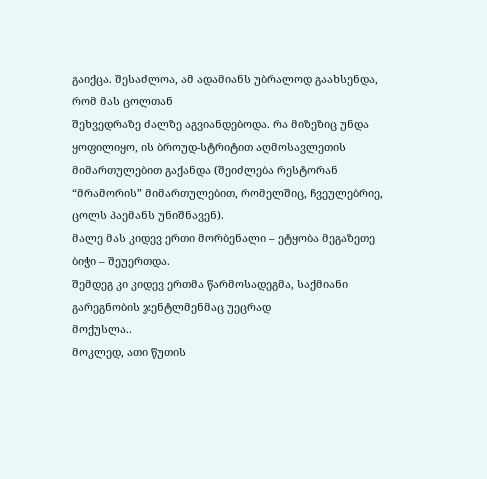გაიქცა. შესაძლოა, ამ ადამიანს უბრალოდ გაახსენდა, რომ მას ცოლთან
შეხვედრაზე ძალზე აგვიანდებოდა. რა მიზეზიც უნდა ყოფილიყო, ის ბროუდ-სტრიტით აღმოსავლეთის
მიმართულებით გაქანდა (შეიძლება რესტორან “მრამორის” მიმართულებით, რომელშიც, ჩვეულებრიე,
ცოლს პაემანს უნიშნავენ).
მალე მას კიდევ ერთი მორბენალი – ეტყობა მეგაზეთე ბიჭი – შეუერთდა.
შემდეგ კი კიდევ ერთმა წარმოსადეგმა, საქმიანი გარეგნობის ჯენტლმენმაც უეცრად
მოქუსლა..
მოკლედ, ათი წუთის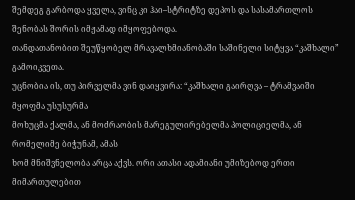შემდეგ გარბოდა ყველა, ვინც კი ჰაი–სტრიტზე დეპოს და სასამართლოს
შენობას შორის იმჟამად იმყოფებოდა.
თანდათანობით შეუწყობელ მრავალხმიანობაში საშინელი სიტყვა “კაშხალი” გამოიკვეთა.
უცნობია ის, თუ პირველმა ვინ დაიყვირა: “კაშხალი გაირღვა – ტრამვაიში მყოფმა უსუსურმა
მოხუცმა ქალმა, ან მოძრაობის მარეგულირებელმა პოლიციელმა, ან რომელიმე ბიჭუნამ, ამას
ხომ მნიშვნელობა არცა აქვს. ორი ათასი ადამიანი უმიზებოდ ერთი მიმართულებით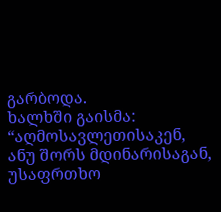გარბოდა.
ხალხში გაისმა: “აღმოსავლეთისაკენ,
ანუ შორს მდინარისაგან, უსაფრთხო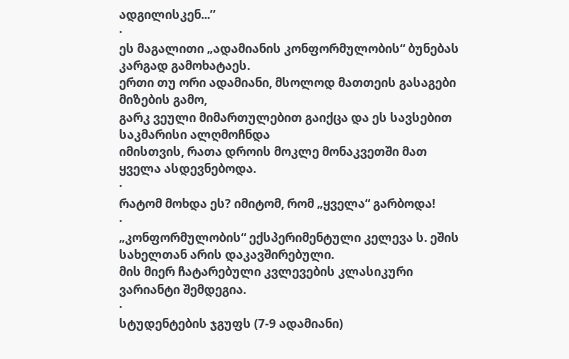ადგილისკენ...’’
·
ეს მაგალითი „ადამიანის კონფორმულობის“ ბუნებას კარგად გამოხატაეს.
ერთი თუ ორი ადამიანი, მსოლოდ მათთეის გასაგები მიზების გამო,
გარკ ვეული მიმართულებით გაიქცა და ეს სავსებით საკმარისი ალღმოჩნდა
იმისთვის, რათა დროის მოკლე მონაკვეთში მათ ყველა ასდევნებოდა.
·
რატომ მოხდა ეს? იმიტომ, რომ „ყველა“ გარბოდა!
·
„კონფორმულობის“ ექსპერიმენტული კელევა ს. ეშის სახელთან არის დაკავშირებული.
მის მიერ ჩატარებული კვლევების კლასიკური ვარიანტი შემდეგია.
·
სტუდენტების ჯგუფს (7-9 ადამიანი)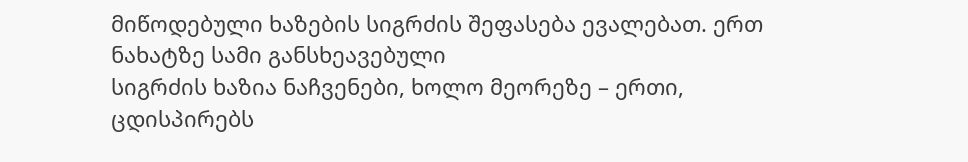მიწოდებული ხაზების სიგრძის შეფასება ევალებათ. ერთ ნახატზე სამი განსხეავებული
სიგრძის ხაზია ნაჩვენები, ხოლო მეორეზე – ერთი, ცდისპირებს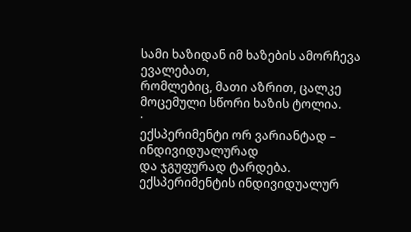სამი ხაზიდან იმ ხაზების ამორჩევა ევალებათ,
რომლებიც, მათი აზრით, ცალკე მოცემული სწორი ხაზის ტოლია.
·
ექსპერიმენტი ორ ვარიანტად – ინდივიდუალურად
და ჯგუფურად ტარდება. ექსპერიმენტის ინდივიდუალურ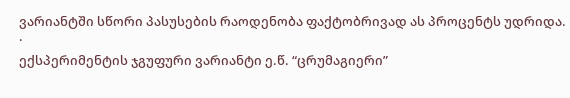ვარიანტში სწორი პასუსების რაოდენობა ფაქტობრივად ას პროცენტს უდრიდა.
·
ექსპერიმენტის ჯგუფური ვარიანტი ე.წ. “ცრუმაგიერი”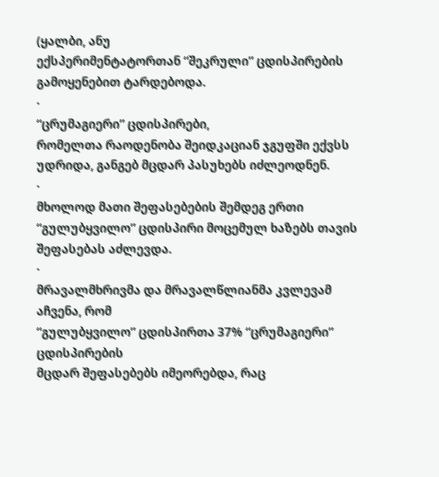(ყალბი, ანუ
ექსპერიმენტატორთან “შეკრული” ცდისპირების გამოყენებით ტარდებოდა.
·
“ცრუმაგიერი” ცდისპირები,
რომელთა რაოდენობა შეიდკაციან ჯგუფში ექვსს უდრიდა, განგებ მცდარ პასუხებს იძლეოდნენ.
·
მხოლოდ მათი შეფასებების შემდეგ ერთი
“გულუბყვილო” ცდისპირი მოცემულ ხაზებს თავის შეფასებას აძლევდა.
·
მრავალმხრივმა და მრავალწლიანმა კვლევამ აჩვენა, რომ
“გულუბყვილო” ცდისპირთა 37% “ცრუმაგიერი” ცდისპირების
მცდარ შეფასებებს იმეორებდა, რაც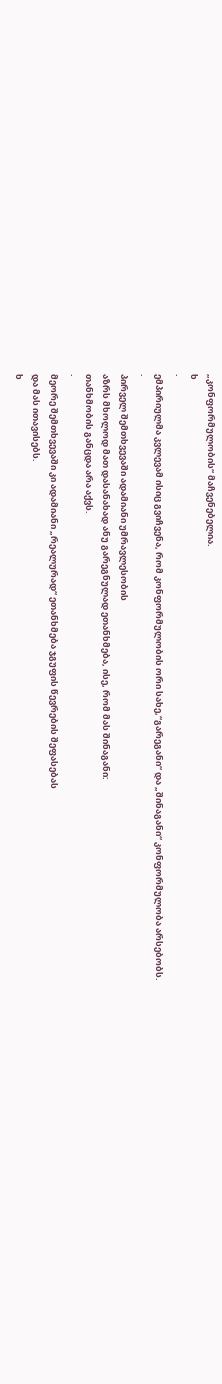„კონფორმულობის“ მაჩვენებელია.
ხ
·
ემპირიულმა კვლევამ ისიც გვიჩვენა, რომ კონფორმულობის ორი სახე,“გარეგანი“ და „შინაგანი“ კონფორმულობა არსებობს.
·
პირველ შემთხვევაში ადამიანი უმრავლესობის
აზრს მხოლოდ მათ დასანახად ანუ გარეგნულად ეთანხმება, ისე, რომ მას შინაგანი:
თანხმობის განცდა არა აქვს.
·
მეორე შემთხვევაში კი ადამიანი „რეალურად“ ეთანხმება ჯგუფის წევრების შეფასებას
და მას ითავისებს.
ხ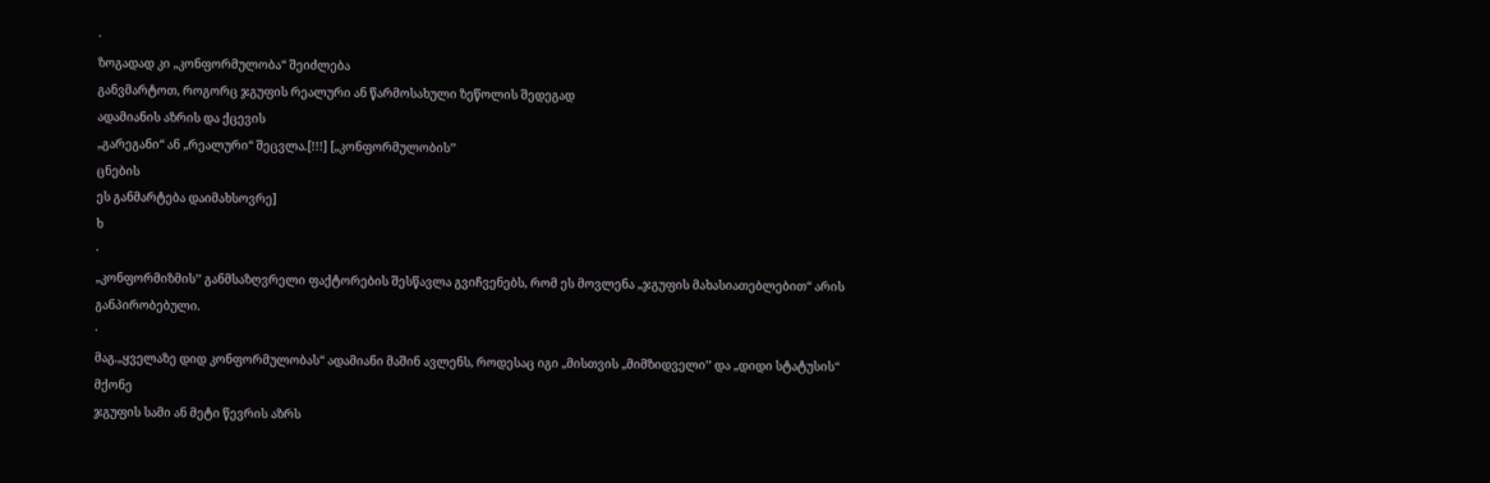·
ზოგადად კი „კონფორმულობა“ შეიძლება
განვმარტოთ, როგორც ჯგუფის რეალური ან წარმოსახული ზეწოლის შედეგად
ადამიანის აზრის და ქცევის
„გარეგანი“ ან „რეალური“ შეცვლა.[!!!] [„კონფორმულობის’’
ცნების
ეს განმარტება დაიმახსოვრე]
ხ
·
„კონფორმიზმის’’ განმსაზღვრელი ფაქტორების შესწავლა გვიჩვენებს, რომ ეს მოვლენა „ჯგუფის მახასიათებლებით“ არის განპირობებული.
·
მაგ.„ყველაზე დიდ კონფორმულობას“ ადამიანი მაშინ ავლენს, როდესაც იგი „მისთვის „მიმზიდველი’’ და „დიდი სტატუსის“ მქონე
ჯგუფის სამი ან მეტი წევრის აზრს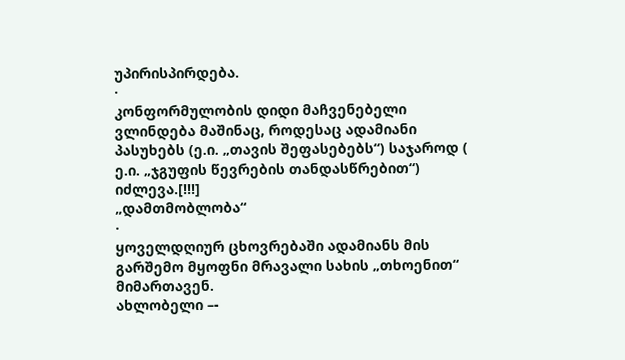უპირისპირდება.
·
კონფორმულობის დიდი მაჩვენებელი ვლინდება მაშინაც, როდესაც ადამიანი პასუხებს (ე.ი. „თავის შეფასებებს“) საჯაროდ ( ე.ი. „ჯგუფის წევრების თანდასწრებით“) იძლევა.[!!!]
„დამთმობლობა“
·
ყოველდღიურ ცხოვრებაში ადამიანს მის გარშემო მყოფნი მრავალი სახის „თხოენით“ მიმართავენ.
ახლობელი –-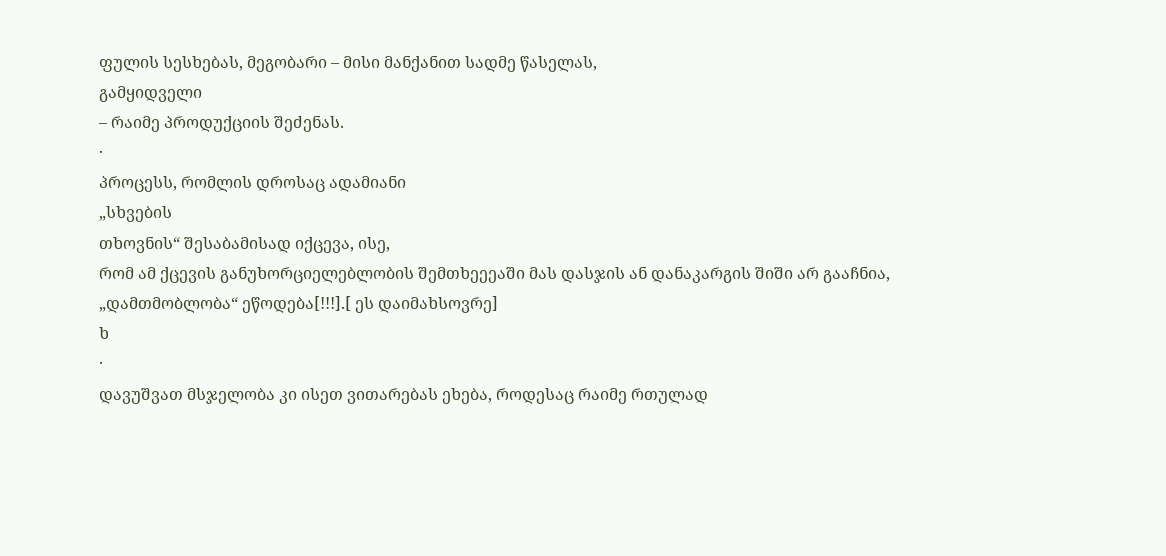ფულის სესხებას, მეგობარი – მისი მანქანით სადმე წასელას,
გამყიდველი
– რაიმე პროდუქციის შეძენას.
·
პროცესს, რომლის დროსაც ადამიანი
„სხვების
თხოვნის“ შესაბამისად იქცევა, ისე,
რომ ამ ქცევის განუხორციელებლობის შემთხეეეაში მას დასჯის ან დანაკარგის შიში არ გააჩნია, „დამთმობლობა“ ეწოდება[!!!].[ ეს დაიმახსოვრე]
ხ
·
დავუშვათ მსჯელობა კი ისეთ ვითარებას ეხება, როდესაც რაიმე რთულად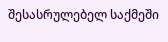შესასრულებელ საქმეში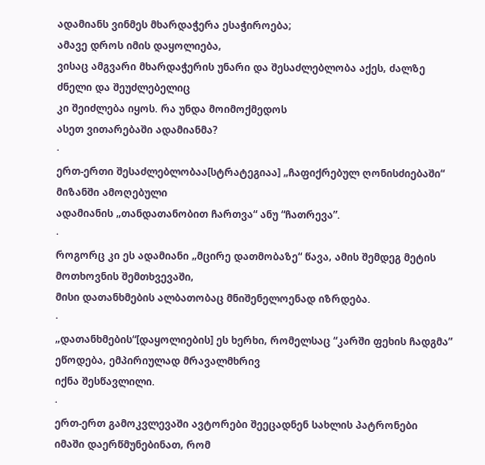ადამიანს ვინმეს მხარდაჭერა ესაჭიროება;
ამავე დროს იმის დაყოლიება,
ვისაც ამგვარი მხარდაჭერის უნარი და შესაძლებლობა აქეს, ძალზე ძნელი და შეუძლებელიც
კი შეიძლება იყოს. რა უნდა მოიმოქმედოს
ასეთ ვითარებაში ადამიანმა?
·
ერთ-ერთი შესაძლებლობაა[სტრატეგიაა] „ჩაფიქრებულ ღონისძიებაში“
მიზანში ამოღებული
ადამიანის „თანდათანობით ჩართვა“ ანუ “ჩათრევა”.
·
როგორც კი ეს ადამიანი „მცირე დათმობაზე“ წავა, ამის შემდეგ მეტის მოთხოვნის შემთხვევაში,
მისი დათანხმების ალბათობაც მნიშენელოენად იზრდება.
·
„დათანხმების“[დაყოლიების] ეს ხერხი, რომელსაც “კარში ფეხის ჩადგმა” ეწოდება, ემპირიულად მრავალმხრივ
იქნა შესწავლილი.
·
ერთ-ერთ გამოკვლევაში ავტორები შეეცადნენ სახლის პატრონები
იმაში დაერწმუნებინათ, რომ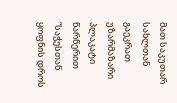მათ საკუთარ სახლთან გაეკრათ უზარმაზარი პლაკატი წარწერით
“საჭესთან ყოფნის დროს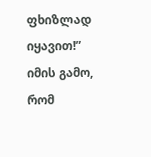ფხიზლად იყავით!” იმის გამო, რომ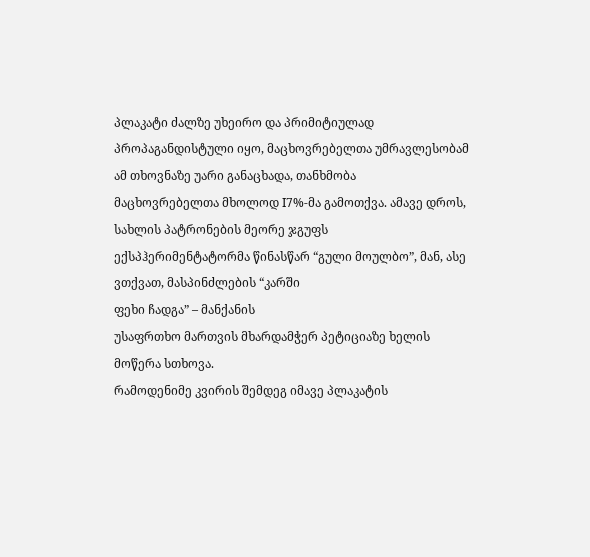პლაკატი ძალზე უხეირო და პრიმიტიულად
პროპაგანდისტული იყო, მაცხოვრებელთა უმრავლესობამ ამ თხოვნაზე უარი განაცხადა, თანხმობა
მაცხოვრებელთა მხოლოდ I7%-მა გამოთქვა. ამავე დროს, სახლის პატრონების მეორე ჯგუფს
ექსპჰერიმენტატორმა წინასწარ “გული მოულბო”, მან, ასე ვთქვათ, მასპინძლების “კარში
ფეხი ჩადგა” – მანქანის
უსაფრთხო მართვის მხარდამჭერ პეტიციაზე ხელის მოწერა სთხოვა.
რამოდენიმე კვირის შემდეგ იმავე პლაკატის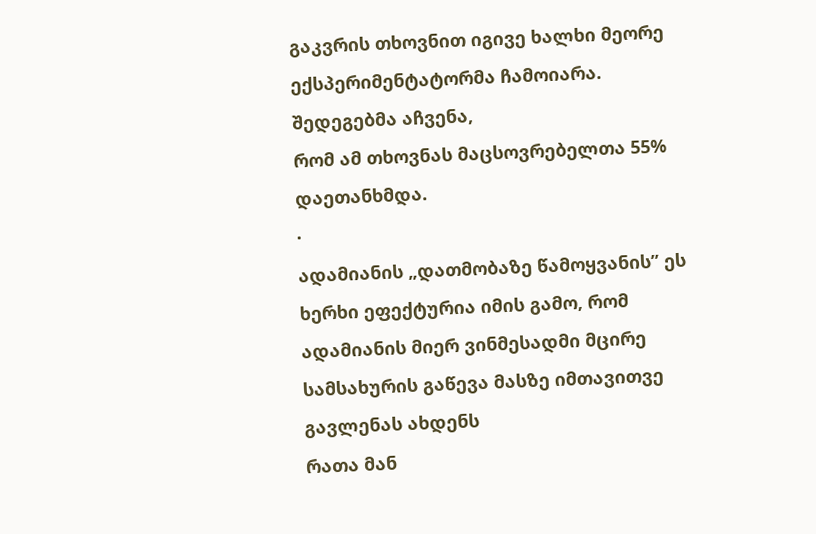გაკვრის თხოვნით იგივე ხალხი მეორე ექსპერიმენტატორმა ჩამოიარა. შედეგებმა აჩვენა,
რომ ამ თხოვნას მაცსოვრებელთა 55% დაეთანხმდა.
·
ადამიანის „დათმობაზე წამოყვანის’’ ეს ხერხი ეფექტურია იმის გამო, რომ ადამიანის მიერ ვინმესადმი მცირე სამსახურის გაწევა მასზე იმთავითვე
გავლენას ახდენს
რათა მან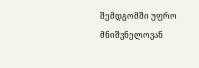შემდგომში უფრო მნიშვნელოვან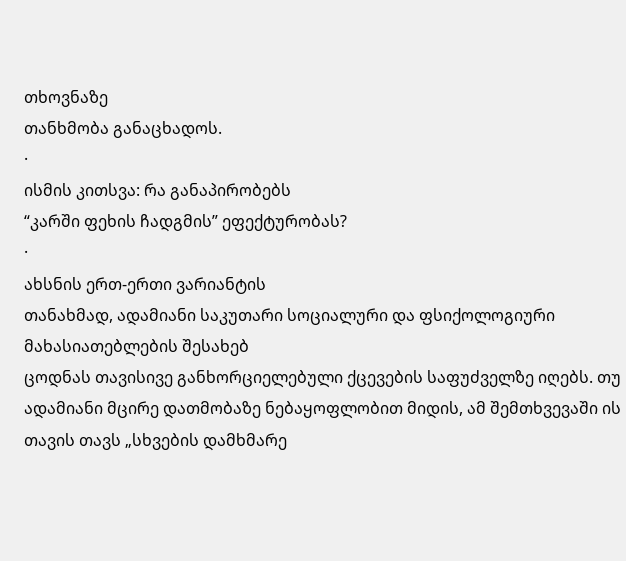თხოვნაზე
თანხმობა განაცხადოს.
·
ისმის კითსვა: რა განაპირობებს
“კარში ფეხის ჩადგმის” ეფექტურობას?
·
ახსნის ერთ-ერთი ვარიანტის
თანახმად, ადამიანი საკუთარი სოციალური და ფსიქოლოგიური მახასიათებლების შესახებ
ცოდნას თავისივე განხორციელებული ქცევების საფუძველზე იღებს. თუ ადამიანი მცირე დათმობაზე ნებაყოფლობით მიდის, ამ შემთხვევაში ის თავის თავს „სხვების დამხმარე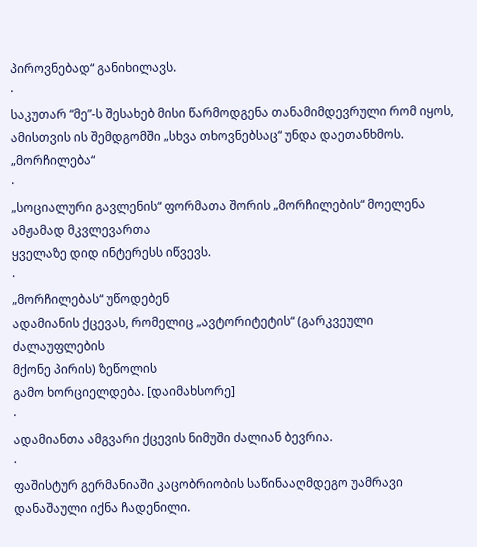პიროვნებად“ განიხილავს.
·
საკუთარ “მე”-ს შესახებ მისი წარმოდგენა თანამიმდევრული რომ იყოს, ამისთვის ის შემდგომში „სხვა თხოვნებსაც“ უნდა დაეთანხმოს.
„მორჩილება“
·
„სოციალური გავლენის“ ფორმათა შორის „მორჩილების“ მოელენა ამჟამად მკვლევართა
ყველაზე დიდ ინტერესს იწვევს.
·
„მორჩილებას“ უწოდებენ
ადამიანის ქცევას, რომელიც „ავტორიტეტის“ (გარკვეული ძალაუფლების
მქონე პირის) ზეწოლის
გამო ხორციელდება. [დაიმახსორე]
·
ადამიანთა ამგვარი ქცევის ნიმუში ძალიან ბევრია.
·
ფაშისტურ გერმანიაში კაცობრიობის საწინააღმდეგო უამრავი
დანაშაული იქნა ჩადენილი.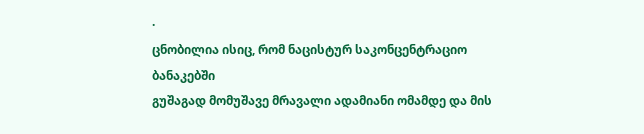·
ცნობილია ისიც, რომ ნაცისტურ საკონცენტრაციო ბანაკებში
გუშაგად მომუშავე მრავალი ადამიანი ომამდე და მის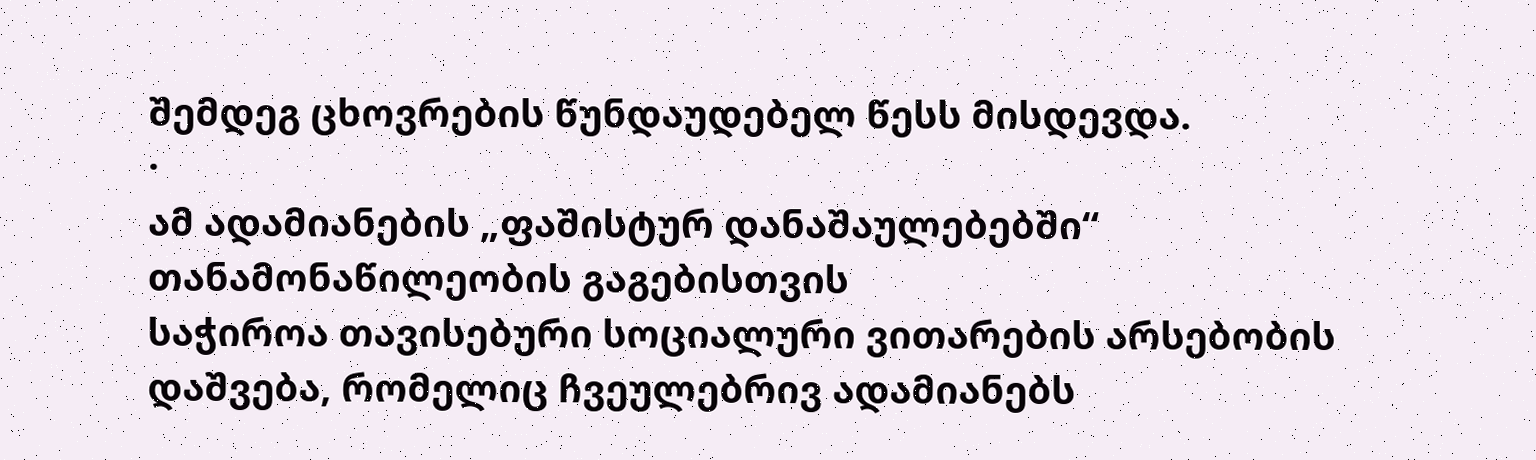შემდეგ ცხოვრების წუნდაუდებელ წესს მისდევდა.
·
ამ ადამიანების „ფაშისტურ დანაშაულებებში“ თანამონაწილეობის გაგებისთვის
საჭიროა თავისებური სოციალური ვითარების არსებობის დაშვება, რომელიც ჩვეულებრივ ადამიანებს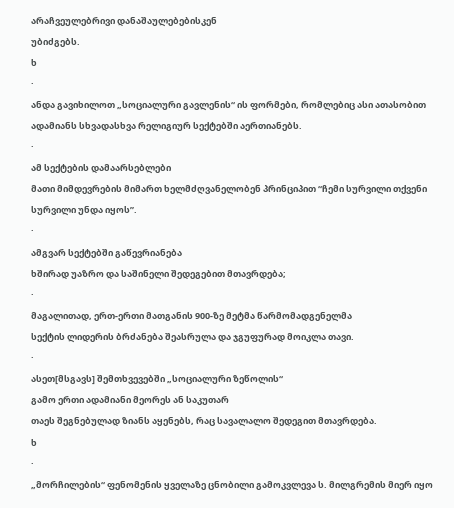არაჩვეულებრივი დანაშაულებებისკენ
უბიძგებს.
ხ
·
ანდა გავიხილოთ „სოციალური გავლენის“ ის ფორმები, რომლებიც ასი ათასობით ადამიანს სხვადასხვა რელიგიურ სექტებში აერთიანებს.
·
ამ სექტების დამაარსებლები
მათი მიმდევრების მიმართ ხელმძღვანელობენ პრინციპით “ჩემი სურვილი თქვენი სურვილი უნდა იყოს”.
·
ამგვარ სექტებში გაწევრიანება
ხშირად უაზრო და საშინელი შედეგებით მთავრდება;
·
მაგალითად, ერთ-ერთი მათგანის 900-ზე მეტმა წარმომადგენელმა
სექტის ლიდერის ბრძანება შეასრულა და ჯგუფურად მოიკლა თავი.
·
ასეთ[მსგავს] შემთხვევებში „სოციალური ზეწოლის“
გამო ერთი ადამიანი მეორეს ან საკუთარ
თაეს შეგნებულად ზიანს აყენებს, რაც სავალალო შედეგით მთავრდება.
ხ
·
„მორჩილების“ ფენომენის ყველაზე ცნობილი გამოკვლევა ს. მილგრემის მიერ იყო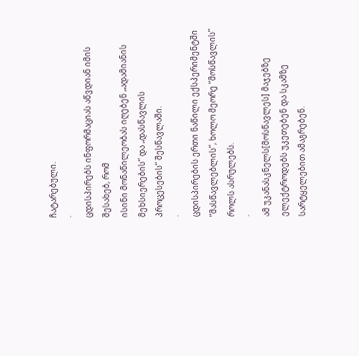ჩატარებული.
·
ცდისპირებს ინფორმაციას აწვდიან იმის შესახებ, რომ
ისინი მონაწილეობას იღებენ „ადამიანის მეხსიერების“ და „დასწავლის
პროცესების“ შესწავლაში.
·
ცდისპირების ერთი ნაწილი ექსპერიმენტში “მასწავლებლის”, ხოლო მეორე “მოსწავლის”
როლს ასრულებს.
·
ამ უკანასკნელს[მოსწავლეს] მაჯებზე
ელექტროდებს უკეთებენ და სკამზე სარტყელებით ამაგრებენ.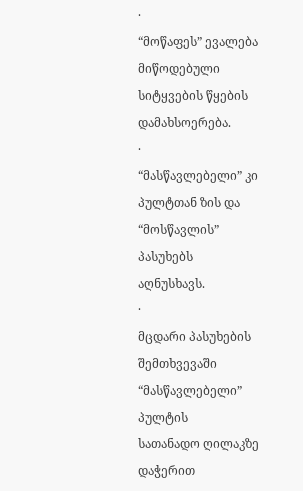·
“მოწაფეს” ევალება მიწოდებული სიტყვების წყების დამახსოერება.
·
“მასწავლებელი” კი პულტთან ზის და “მოსწავლის” პასუხებს
აღნუსხავს.
·
მცდარი პასუხების შემთხვევაში “მასწავლებელი” პულტის
სათანადო ღილაკზე დაჭერით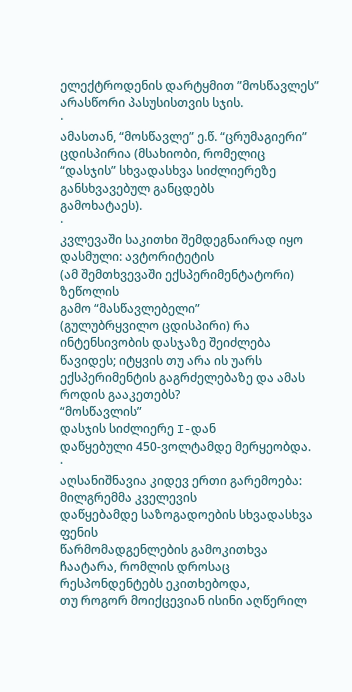ელექტროდენის დარტყმით ”მოსწავლეს” არასწორი პასუსისთვის სჯის.
·
ამასთან, “მოსწავლე” ე.წ. “ცრუმაგიერი”
ცდისპირია (მსახიობი, რომელიც “დასჯის” სხვადასხვა სიძლიერეზე განსხვავებულ განცდებს
გამოხატაეს).
·
კვლევაში საკითხი შემდეგნაირად იყო დასმული: ავტორიტეტის
(ამ შემთხვევაში ექსპერიმენტატორი) ზეწოლის
გამო “მასწავლებელი”
(გულუბრყვილო ცდისპირი) რა ინტენსივობის დასჯაზე შეიძლება
წავიდეს; იტყვის თუ არა ის უარს ექსპერიმენტის გაგრძელებაზე და ამას როდის გააკეთებს?
“მოსწავლის”
დასჯის სიძლიერე I-დან
დაწყებული 450-ვოლტამდე მერყეობდა.
·
აღსანიშნავია კიდევ ერთი გარემოება: მილგრემმა კველევის
დაწყებამდე საზოგადოების სხვადასხვა ფენის
წარმომადგენლების გამოკითხვა ჩაატარა, რომლის დროსაც რესპონდენტებს ეკითხებოდა,
თუ როგორ მოიქცევიან ისინი აღწერილ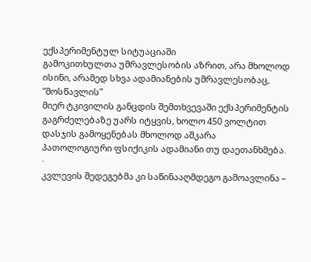ექსპერიმენტულ სიტუაციაში
გამოკითხულთა უმრავლესობის აზრით, არა მხოლოდ ისინი, არამედ სხვა ადამიანების უმრავლესობაც, “მოსწავლის”
მიერ ტკივილის განცდის შემთხვევაში ექსპერიმენტის გაგრძელებაზე უარს იტყვის, ხოლო 450 ვოლტით დასჯის გამოყენებას მხოლოდ აშკარა
პათოლოგიური ფსიქიკის ადამიანი თუ დაეთანხმება.
·
კვლევის შედეგებმა კი საწინააღმდეგო გამოავლინა –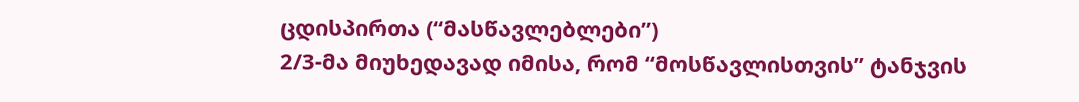ცდისპირთა (“მასწავლებლები”)
2/3-მა მიუხედავად იმისა, რომ “მოსწავლისთვის” ტანჯვის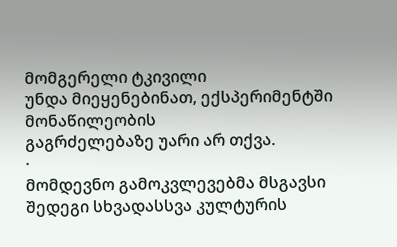მომგერელი ტკივილი
უნდა მიეყენებინათ, ექსპერიმენტში მონაწილეობის
გაგრძელებაზე უარი არ თქვა.
·
მომდევნო გამოკვლევებმა მსგავსი შედეგი სხვადასსვა კულტურის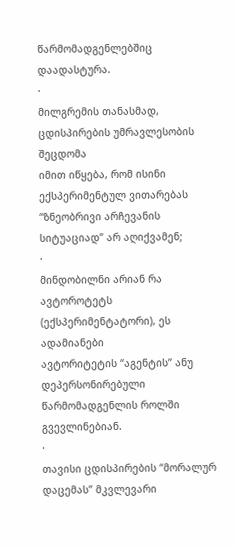წარმომადგენლებშიც დაადასტურა.
·
მილგრემის თანასმად, ცდისპირების უმრავლესობის შეცდომა
იმით იწყება, რომ ისინი ექსპერიმენტულ ვითარებას “ზნეობრივი არჩევანის სიტუაციად” არ აღიქვამენ;
·
მინდობილნი არიან რა ავტოროტეტს (ექსპერიმენტატორი), ეს ადამიანები
ავტორიტეტის “აგენტის’’ ანუ დეპერსონირებული წარმომადგენლის როლში გვევლინებიან.
·
თავისი ცდისპირების “მორალურ დაცემას” მკვლევარი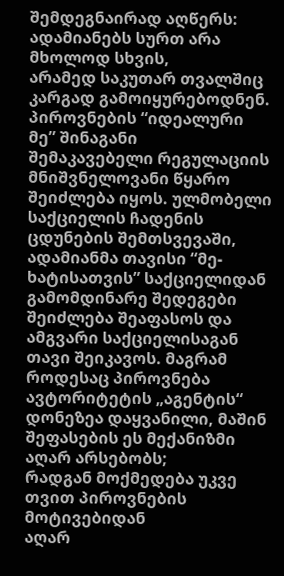შემდეგნაირად აღწერს: ადამიანებს სურთ არა მხოლოდ სხვის,
არამედ საკუთარ თვალშიც კარგად გამოიყურებოდნენ. პიროვნების “იდეალური მე” შინაგანი
შემაკავებელი რეგულაციის მნიშვნელოვანი წყარო შეიძლება იყოს. ულმობელი საქციელის ჩადენის
ცდუნების შემთსვევაში, ადამიანმა თავისი “მე-ხატისათვის” საქციელიდან გამომდინარე შედეგები
შეიძლება შეაფასოს და ამგვარი საქციელისაგან თავი შეიკავოს. მაგრამ როდესაც პიროვნება
ავტორიტეტის „აგენტის“ დონეზეა დაყვანილი, მაშინ შეფასების ეს მექანიზმი აღარ არსებობს;
რადგან მოქმედება უკვე თვით პიროვნების მოტივებიდან
აღარ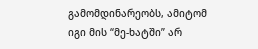გამომდინარეობს, ამიტომ იგი მის “მე-ხატში” არ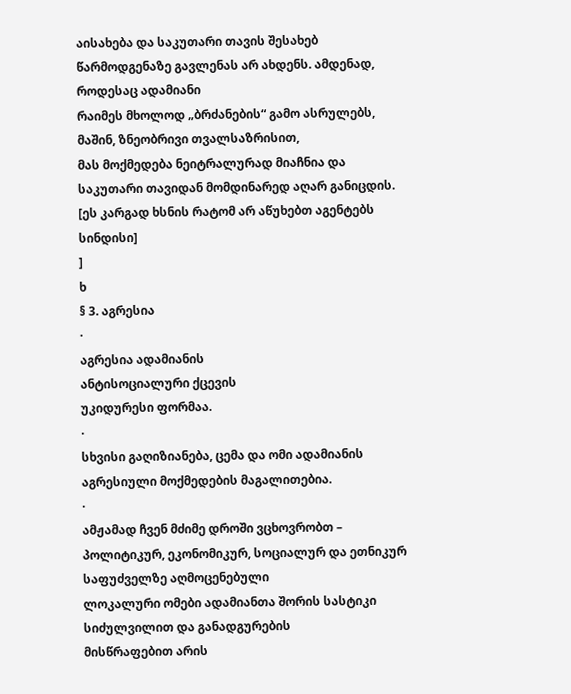აისახება და საკუთარი თავის შესახებ
წარმოდგენაზე გავლენას არ ახდენს. ამდენად, როდესაც ადამიანი
რაიმეს მხოლოდ „ბრძანების“ გამო ასრულებს, მაშინ, ზნეობრივი თვალსაზრისით,
მას მოქმედება ნეიტრალურად მიაჩნია და საკუთარი თავიდან მომდინარედ აღარ განიცდის. [ეს კარგად ხსნის რატომ არ აწუხებთ აგენტებს სინდისი]
]
ხ
§ 3. აგრესია
·
აგრესია ადამიანის
ანტისოციალური ქცევის
უკიდურესი ფორმაა.
·
სხვისი გაღიზიანება, ცემა და ომი ადამიანის აგრესიული მოქმედების მაგალითებია.
·
ამჟამად ჩვენ მძიმე დროში ვცხოვრობთ – პოლიტიკურ, ეკონომიკურ, სოციალურ და ეთნიკურ საფუძველზე აღმოცენებული
ლოკალური ომები ადამიანთა შორის სასტიკი
სიძულვილით და განადგურების
მისწრაფებით არის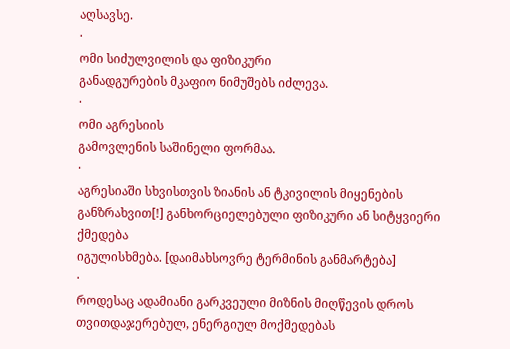აღსავსე.
·
ომი სიძულვილის და ფიზიკური
განადგურების მკაფიო ნიმუშებს იძლევა.
·
ომი აგრესიის
გამოვლენის საშინელი ფორმაა.
·
აგრესიაში სხვისთვის ზიანის ან ტკივილის მიყენების
განზრახვით[!] განხორციელებული ფიზიკური ან სიტყვიერი ქმედება
იგულისხმება. [დაიმახსოვრე ტერმინის განმარტება]
·
როდესაც ადამიანი გარკვეული მიზნის მიღწევის დროს თვითდაჯერებულ, ენერგიულ მოქმედებას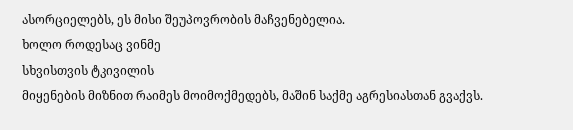ასორციელებს, ეს მისი შეუპოვრობის მაჩვენებელია.
ხოლო როდესაც ვინმე
სხვისთვის ტკივილის
მიყენების მიზნით რაიმეს მოიმოქმედებს, მაშინ საქმე აგრესიასთან გვაქვს.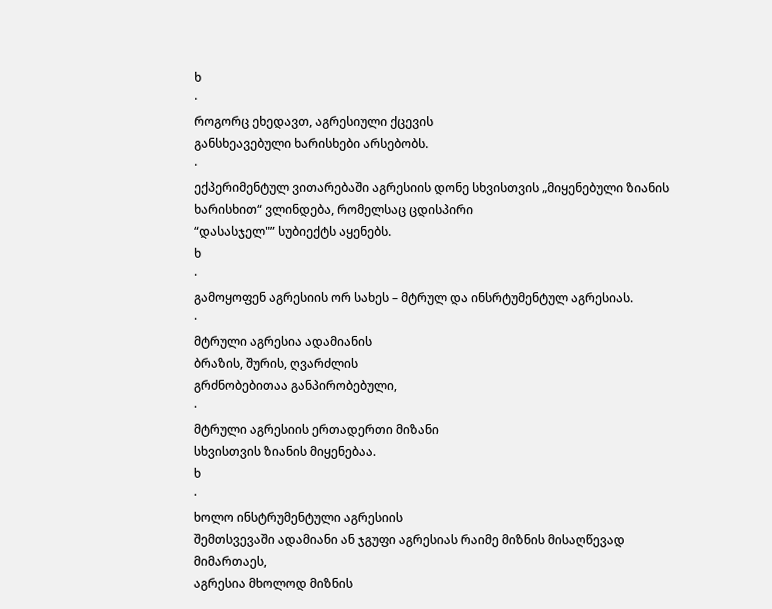ხ
·
როგორც ეხედავთ, აგრესიული ქცევის
განსხეავებული ხარისხები არსებობს.
·
ექპერიმენტულ ვითარებაში აგრესიის დონე სხვისთვის „მიყენებული ზიანის ხარისხით“ ვლინდება, რომელსაც ცდისპირი
“დასასჯელ"” სუბიექტს აყენებს.
ხ
·
გამოყოფენ აგრესიის ორ სახეს – მტრულ და ინსრტუმენტულ აგრესიას.
·
მტრული აგრესია ადამიანის
ბრაზის, შურის, ღვარძლის
გრძნობებითაა განპირობებული,
·
მტრული აგრესიის ერთადერთი მიზანი
სხვისთვის ზიანის მიყენებაა.
ხ
·
ხოლო ინსტრუმენტული აგრესიის
შემთსვევაში ადამიანი ან ჯგუფი აგრესიას რაიმე მიზნის მისაღწევად მიმართაეს,
აგრესია მხოლოდ მიზნის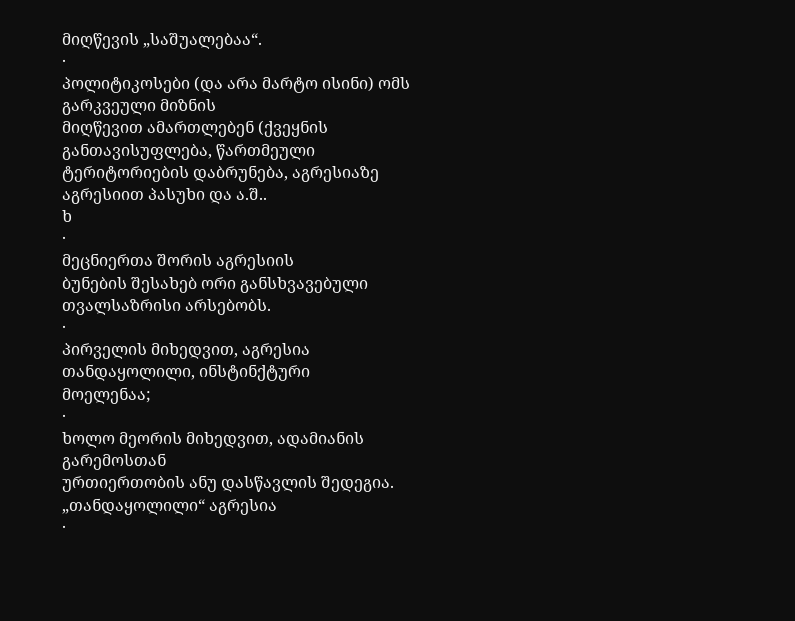მიღწევის „საშუალებაა“.
·
პოლიტიკოსები (და არა მარტო ისინი) ომს გარკვეული მიზნის
მიღწევით ამართლებენ (ქვეყნის განთავისუფლება, წართმეული ტერიტორიების დაბრუნება, აგრესიაზე
აგრესიით პასუხი და ა.შ..
ხ
·
მეცნიერთა შორის აგრესიის
ბუნების შესახებ ორი განსხვავებული თვალსაზრისი არსებობს.
·
პირველის მიხედვით, აგრესია თანდაყოლილი, ინსტინქტური
მოელენაა;
·
ხოლო მეორის მიხედვით, ადამიანის გარემოსთან
ურთიერთობის ანუ დასწავლის შედეგია.
„თანდაყოლილი“ აგრესია
·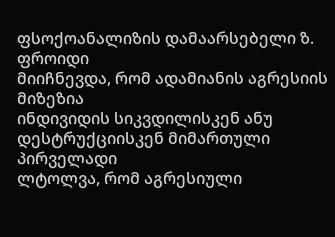ფსოქოანალიზის დამაარსებელი ზ. ფროიდი
მიიჩნევდა, რომ ადამიანის აგრესიის მიზეზია
ინდივიდის სიკვდილისკენ ანუ დესტრუქციისკენ მიმართული პირველადი
ლტოლვა, რომ აგრესიული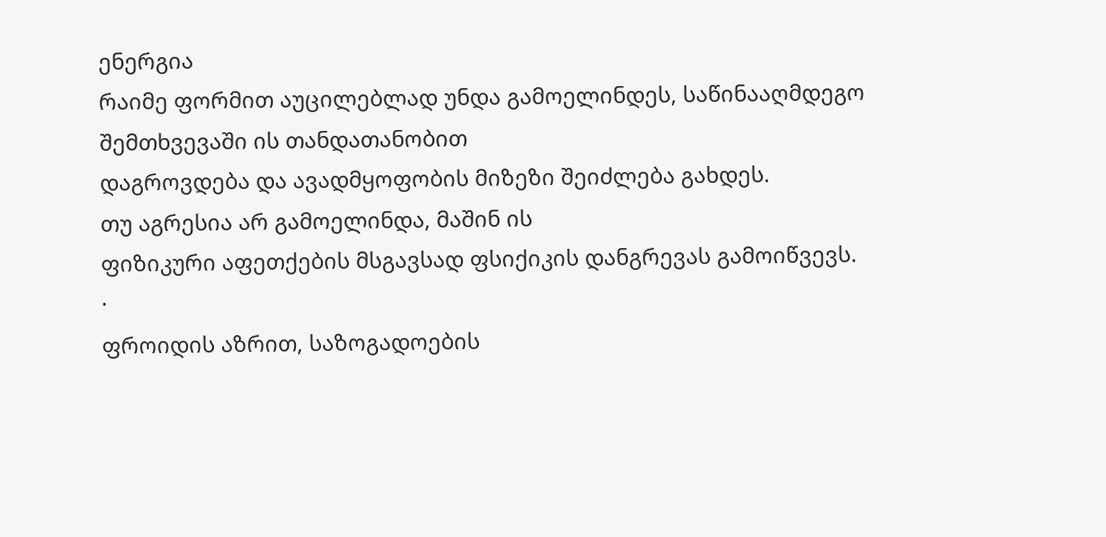ენერგია
რაიმე ფორმით აუცილებლად უნდა გამოელინდეს, საწინააღმდეგო შემთხვევაში ის თანდათანობით
დაგროვდება და ავადმყოფობის მიზეზი შეიძლება გახდეს.
თუ აგრესია არ გამოელინდა, მაშინ ის
ფიზიკური აფეთქების მსგავსად ფსიქიკის დანგრევას გამოიწვევს.
·
ფროიდის აზრით, საზოგადოების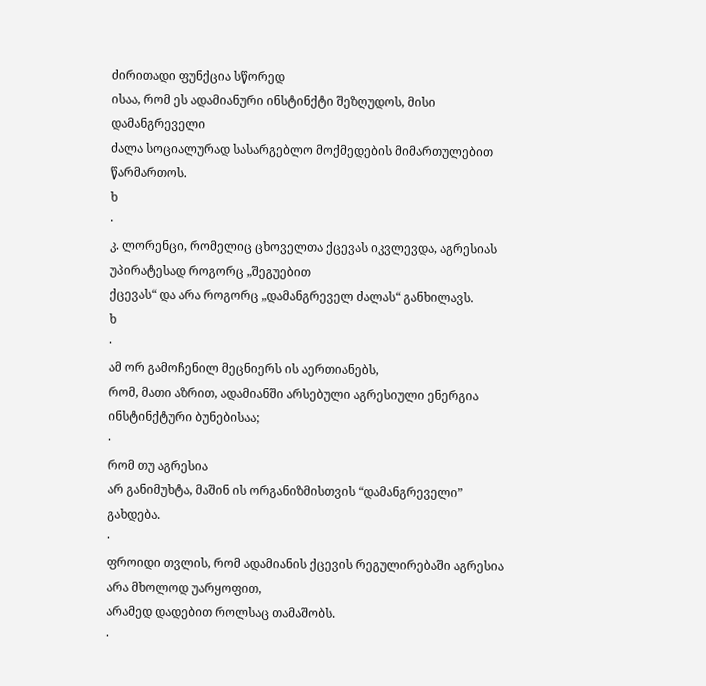ძირითადი ფუნქცია სწორედ
ისაა, რომ ეს ადამიანური ინსტინქტი შეზღუდოს, მისი დამანგრეველი
ძალა სოციალურად სასარგებლო მოქმედების მიმართულებით წარმართოს.
ხ
·
კ. ლორენცი, რომელიც ცხოველთა ქცევას იკვლევდა, აგრესიას
უპირატესად როგორც „შეგუებით
ქცევას“ და არა როგორც „დამანგრეველ ძალას“ განხილავს.
ხ
·
ამ ორ გამოჩენილ მეცნიერს ის აერთიანებს,
რომ, მათი აზრით, ადამიანში არსებული აგრესიული ენერგია ინსტინქტური ბუნებისაა;
·
რომ თუ აგრესია
არ განიმუხტა, მაშინ ის ორგანიზმისთვის “დამანგრეველი”
გახდება.
·
ფროიდი თვლის, რომ ადამიანის ქცევის რეგულირებაში აგრესია არა მხოლოდ უარყოფით,
არამედ დადებით როლსაც თამაშობს.
·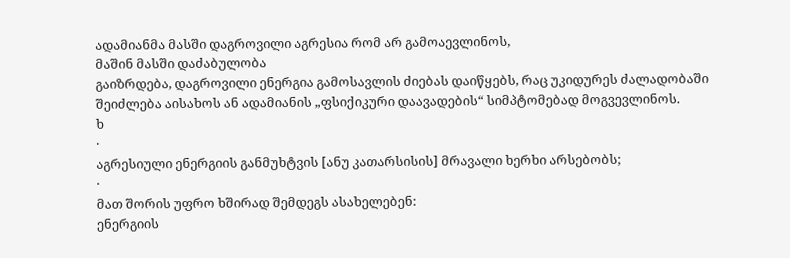ადამიანმა მასში დაგროვილი აგრესია რომ არ გამოაევლინოს,
მაშინ მასში დაძაბულობა
გაიზრდება, დაგროვილი ენერგია გამოსავლის ძიებას დაიწყებს, რაც უკიდურეს ძალადობაში შეიძლება აისახოს ან ადამიანის „ფსიქიკური დაავადების“ სიმპტომებად მოგვევლინოს.
ხ
·
აგრესიული ენერგიის განმუხტვის [ანუ კათარსისის] მრავალი ხერხი არსებობს;
·
მათ შორის უფრო ხშირად შემდეგს ასახელებენ:
ენერგიის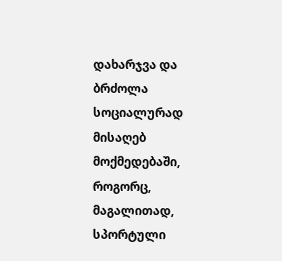დახარჯვა და ბრძოლა სოციალურად
მისაღებ მოქმედებაში, როგორც, მაგალითად, სპორტული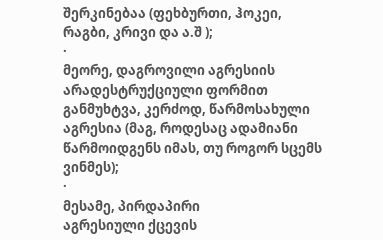შერკინებაა (ფეხბურთი, ჰოკეი, რაგბი, კრივი და ა.შ );
·
მეორე, დაგროვილი აგრესიის არადესტრუქციული ფორმით განმუხტვა, კერძოდ, წარმოსახული
აგრესია (მაგ, როდესაც ადამიანი წარმოიდგენს იმას, თუ როგორ სცემს ვინმეს);
·
მესამე, პირდაპირი
აგრესიული ქცევის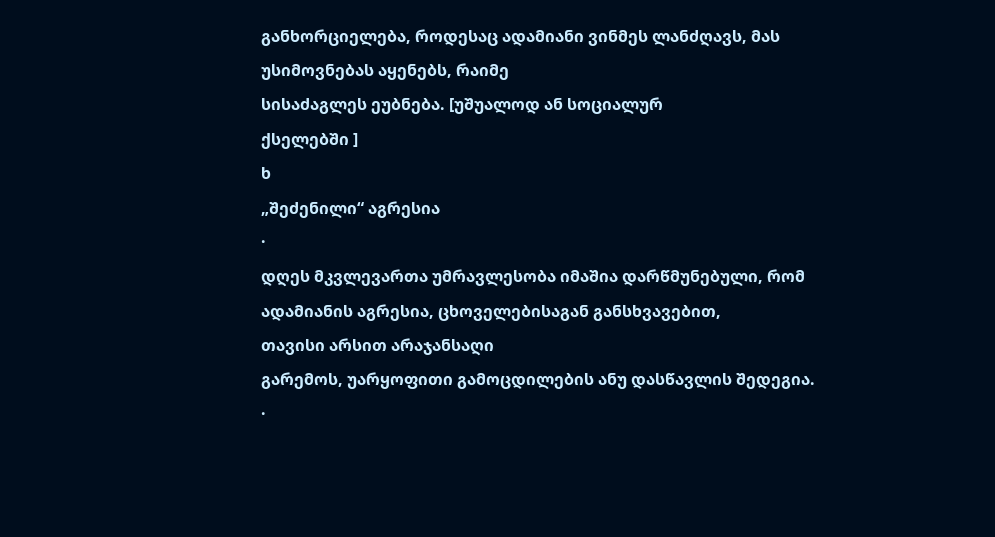განხორციელება, როდესაც ადამიანი ვინმეს ლანძღავს, მას უსიმოვნებას აყენებს, რაიმე
სისაძაგლეს ეუბნება. [უშუალოდ ან სოციალურ
ქსელებში ]
ხ
„შეძენილი“ აგრესია
·
დღეს მკვლევართა უმრავლესობა იმაშია დარწმუნებული, რომ ადამიანის აგრესია, ცხოველებისაგან განსხვავებით,
თავისი არსით არაჯანსაღი
გარემოს, უარყოფითი გამოცდილების ანუ დასწავლის შედეგია.
·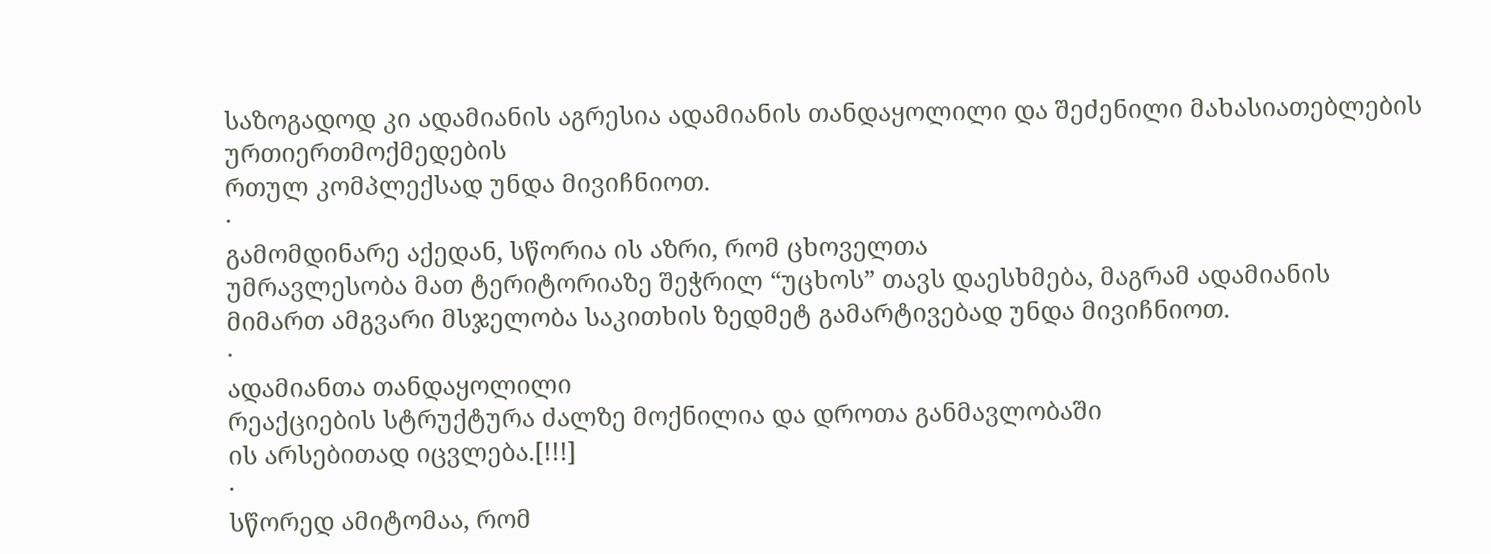საზოგადოდ კი ადამიანის აგრესია ადამიანის თანდაყოლილი და შეძენილი მახასიათებლების ურთიერთმოქმედების
რთულ კომპლექსად უნდა მივიჩნიოთ.
·
გამომდინარე აქედან, სწორია ის აზრი, რომ ცხოველთა
უმრავლესობა მათ ტერიტორიაზე შეჭრილ “უცხოს” თავს დაესხმება, მაგრამ ადამიანის
მიმართ ამგვარი მსჯელობა საკითხის ზედმეტ გამარტივებად უნდა მივიჩნიოთ.
·
ადამიანთა თანდაყოლილი
რეაქციების სტრუქტურა ძალზე მოქნილია და დროთა განმავლობაში
ის არსებითად იცვლება.[!!!]
·
სწორედ ამიტომაა, რომ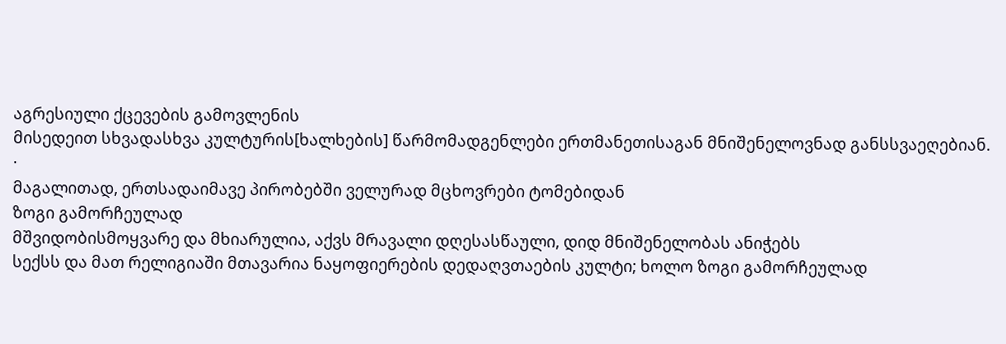აგრესიული ქცევების გამოვლენის
მისედეით სხვადასხვა კულტურის[ხალხების] წარმომადგენლები ერთმანეთისაგან მნიშენელოვნად განსსვაეღებიან.
·
მაგალითად, ერთსადაიმავე პირობებში ველურად მცხოვრები ტომებიდან
ზოგი გამორჩეულად
მშვიდობისმოყვარე და მხიარულია, აქვს მრავალი დღესასწაული, დიდ მნიშენელობას ანიჭებს
სექსს და მათ რელიგიაში მთავარია ნაყოფიერების დედაღვთაების კულტი; ხოლო ზოგი გამორჩეულად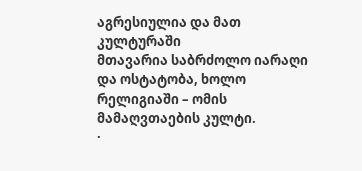აგრესიულია და მათ კულტურაში
მთავარია საბრძოლო იარაღი და ოსტატობა, ხოლო რელიგიაში – ომის მამაღვთაების კულტი.
·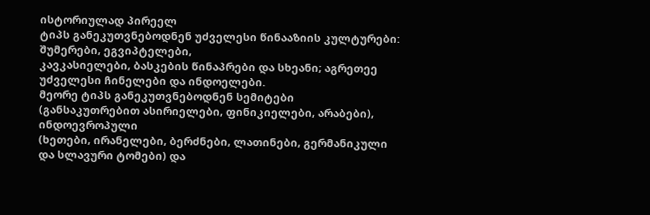ისტორიულად პირეელ
ტიპს განეკუთვნებოდნენ უძველესი წინააზიის კულტურები: შუმერები, ეგვიპტელები,
კავკასიელები, ბასკების წინაპრები და სხეანი; აგრეთეე უძველესი ჩინელები და ინდოელები.
მეორე ტიპს განეკუთვნებოდნენ სემიტები
(განსაკუთრებით ასირიელები, ფინიკიელები, არაბები), ინდოევროპული
(ხეთები, ირანელები, ბერძნები, ლათინები, გერმანიკული და სლავური ტომები) და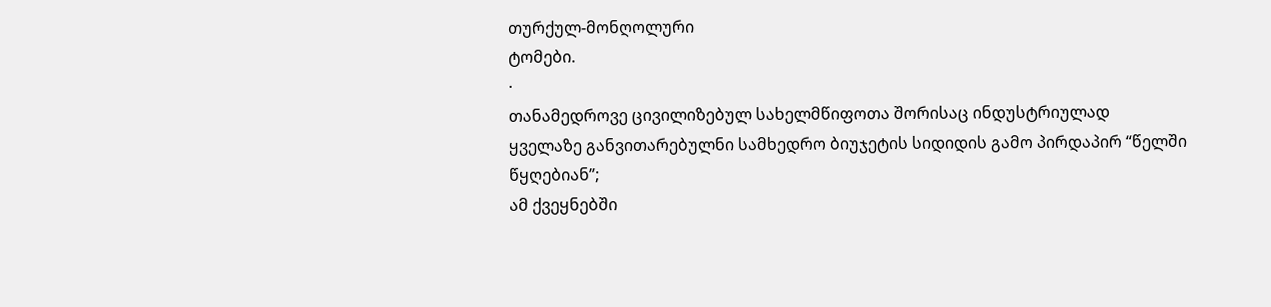თურქულ-მონღოლური
ტომები.
·
თანამედროვე ცივილიზებულ სახელმწიფოთა შორისაც ინდუსტრიულად
ყველაზე განვითარებულნი სამხედრო ბიუჯეტის სიდიდის გამო პირდაპირ “წელში წყღებიან”;
ამ ქვეყნებში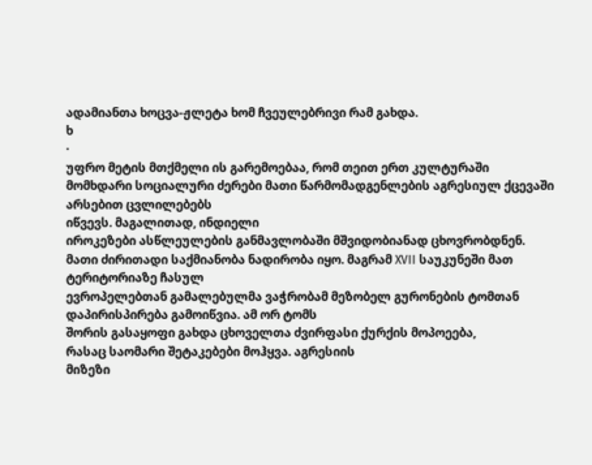ადამიანთა ხოცვა-ჟლეტა ხომ ჩვეულებრივი რამ გახდა.
ხ
·
უფრო მეტის მთქმელი ის გარემოებაა, რომ თეით ერთ კულტურაში
მომხდარი სოციალური ძერები მათი წარმომადგენლების აგრესიულ ქცევაში არსებით ცვლილებებს
იწვევს. მაგალითად, ინდიელი
იროკეზები ასწლეულების განმავლობაში მშვიდობიანად ცხოვრობდნენ.
მათი ძირითადი საქმიანობა ნადირობა იყო. მაგრამ XVII საუკუნეში მათ ტერიტორიაზე ჩასულ
ევროპელებთან გამალებულმა ვაჭრობამ მეზობელ გურონების ტომთან დაპირისპირება გამოიწვია. ამ ორ ტომს
შორის გასაყოფი გახდა ცხოველთა ძვირფასი ქურქის მოპოეება,
რასაც საომარი შეტაკებები მოჰყვა. აგრესიის
მიზეზი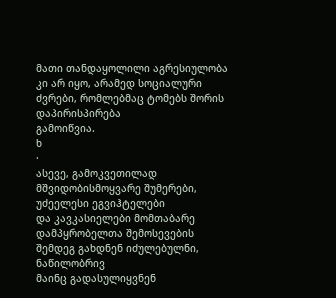მათი თანდაყოლილი აგრესიულობა კი არ იყო, არამედ სოციალური ძვრები, რომლებმაც ტომებს შორის დაპირისპირება
გამოიწვია.
ხ
·
ასევე, გამოკვეთილად მშვიდობისმოყვარე შუმერები, უძეელესი ეგვიჰტელები
და კავკასიელები მომთაბარე დამპყრობელთა შემოსევების შემდეგ გახდნენ იძულებულნი, ნაწილობრივ
მაინც გადასულიყვნენ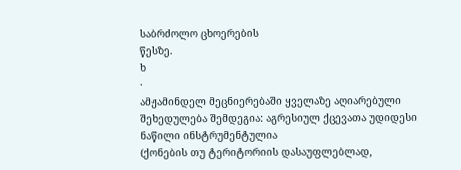საბრძოლო ცხოერების
წესზე.
ხ
·
ამჟამინდელ მეცნიერებაში ყველაზე აღიარებული შეხედულება შემდეგია: აგრესიულ ქცევათა უდიდესი ნაწილი ინსტრუმენტულია
(ქონების თუ ტერიტორიის დასაუფლებლად,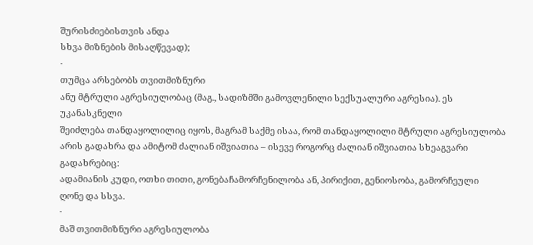შურისძიებისთვის ანდა
სხვა მიზნების მისაღწევად);
·
თუმცა არსებობს თვითმიზნური
ანუ მტრული აგრესიულობაც (მაგ., სადიზმში გამოვლენილი სექსუალური აგრესია). ეს უკანასკნელი
შეიძლება თანდაყოლილიც იყოს, მაგრამ საქმე ისაა, რომ თანდაყოლილი მტრული აგრესიულობა
არის გადახრა და ამიტომ ძალიან იშვიათია – ისევე როგორც ძალიან იშვიათია სხეაგვარი გადახრებიც:
ადამიანის კუდი, ოთხი თითი, გონებაჩამორჩენილობა ან, პირიქით, გენიოსობა, გამორჩეული
ღონე და სსვა.
·
მაშ თვითმიზნური აგრესიულობა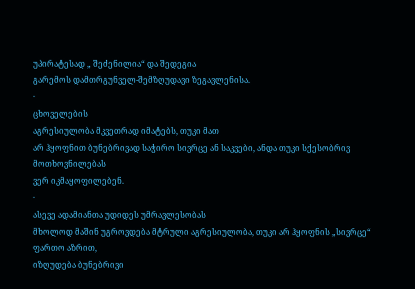უპირატესად „ შეძენილია“ და შედეგია
გარემოს დამთრგუნველ-შემზღუდავი ზეგავლენისა.
·
ცხოველების
აგრესიულობა მკვეთრად იმატებს, თუკი მათ
არ ჰყოფნით ბუნებრივად საჭირო სივრცე ან საკვები, ანდა თუკი სქესობრივ მოთხოვნილებას
ვერ იკმაყოფილებენ.
·
ასევე ადამიანთა უდიდეს უმრავლესობას
მხოლოდ მაშინ უგროვდება მტრული აგრესიულობა, თუკი არ ჰყოფნის „სივრცე“ ფართო აზრით,
იზღუდება ბუნებრივი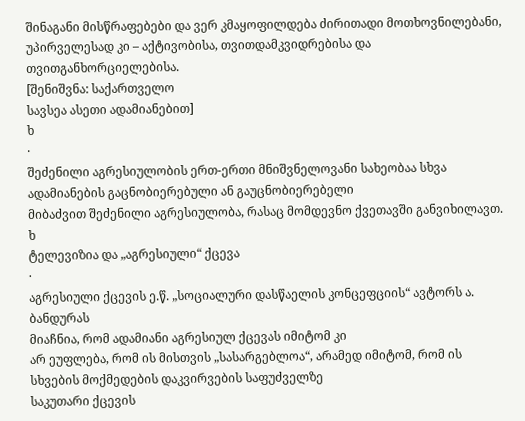შინაგანი მისწრაფებები და ვერ კმაყოფილდება ძირითადი მოთხოვნილებანი,
უპირველესად კი – აქტივობისა, თვითდამკვიდრებისა და თვითგანხორციელებისა.
[შენიშვნა: საქართველო
სავსეა ასეთი ადამიანებით]
ხ
·
შეძენილი აგრესიულობის ერთ-ერთი მნიშვნელოვანი სახეობაა სხვა ადამიანების გაცნობიერებული ან გაუცნობიერებელი
მიბაძვით შეძენილი აგრესიულობა, რასაც მომდევნო ქვეთავში განვიხილავთ.
ხ
ტელევიზია და „აგრესიული“ ქცევა
·
აგრესიული ქცევის ე.წ. „სოციალური დასწაელის კონცეფციის“ ავტორს ა. ბანდურას
მიაჩნია, რომ ადამიანი აგრესიულ ქცევას იმიტომ კი
არ ეუფლება, რომ ის მისთვის „სასარგებლოა“, არამედ იმიტომ, რომ ის სხვების მოქმედების დაკვირვების საფუძველზე
საკუთარი ქცევის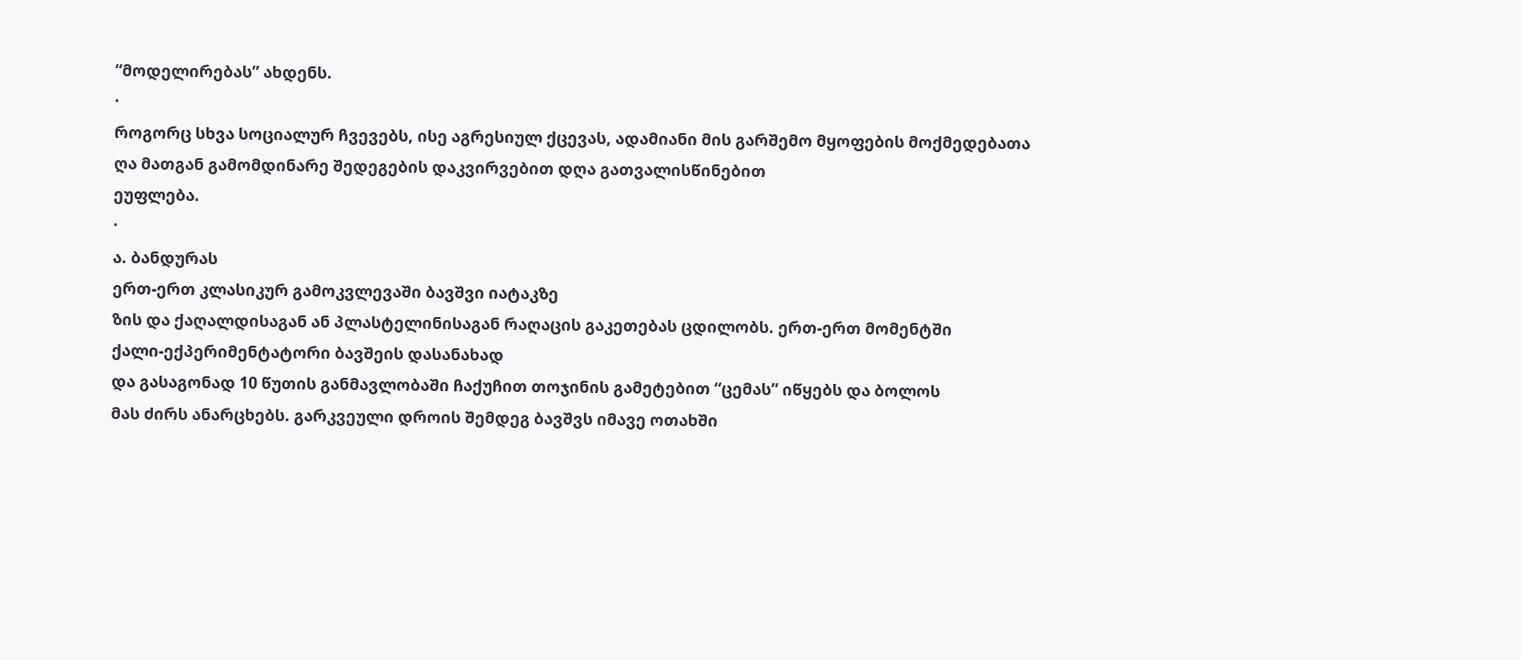“მოდელირებას” ახდენს.
·
როგორც სხვა სოციალურ ჩვევებს, ისე აგრესიულ ქცევას, ადამიანი მის გარშემო მყოფების მოქმედებათა ღა მათგან გამომდინარე შედეგების დაკვირვებით დღა გათვალისწინებით
ეუფლება.
·
ა. ბანდურას
ერთ-ერთ კლასიკურ გამოკვლევაში ბავშვი იატაკზე
ზის და ქაღალდისაგან ან პლასტელინისაგან რაღაცის გაკეთებას ცდილობს. ერთ-ერთ მომენტში
ქალი-ექპერიმენტატორი ბავშეის დასანახად
და გასაგონად 10 წუთის განმავლობაში ჩაქუჩით თოჯინის გამეტებით “ცემას” იწყებს და ბოლოს
მას ძირს ანარცხებს. გარკვეული დროის შემდეგ ბავშვს იმავე ოთახში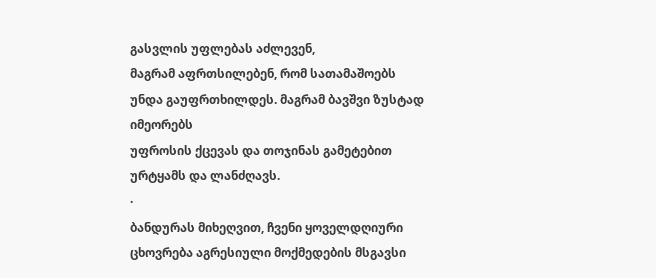გასვლის უფლებას აძლევენ,
მაგრამ აფრთსილებენ, რომ სათამაშოებს უნდა გაუფრთხილდეს. მაგრამ ბავშვი ზუსტად იმეორებს
უფროსის ქცევას და თოჯინას გამეტებით ურტყამს და ლანძღავს.
·
ბანდურას მიხეღვით, ჩვენი ყოველდღიური ცხოვრება აგრესიული მოქმედების მსგავსი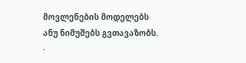მოვლენების მოდელებს
ანუ ნიმუშებს გვთავაზობს.
·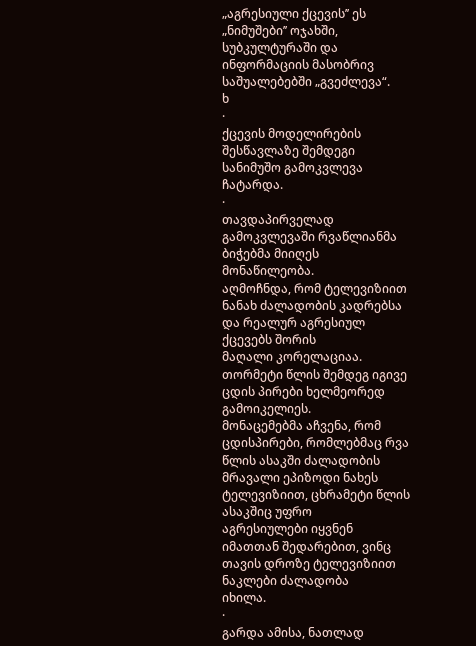„აგრესიული ქცევის’’ ეს „ნიმუშები’’ ოჯახში, სუბკულტურაში და ინფორმაციის მასობრივ საშუალებებში „გვეძლევა“.
ხ
·
ქცევის მოდელირების შესწავლაზე შემდეგი სანიმუშო გამოკვლევა
ჩატარდა.
·
თავდაპირველად გამოკვლევაში რვაწლიანმა ბიჭებმა მიიღეს მონაწილეობა.
აღმოჩნდა, რომ ტელევიზიით ნანახ ძალადობის კადრებსა და რეალურ აგრესიულ ქცევებს შორის
მაღალი კორელაციაა.
თორმეტი წლის შემდეგ იგივე ცდის პირები ხელმეორედ გამოიკელიეს.
მონაცემებმა აჩვენა, რომ ცდისპირები, რომლებმაც რვა
წლის ასაკში ძალადობის მრავალი ეპიზოდი ნახეს ტელევიზიით, ცხრამეტი წლის ასაკშიც უფრო
აგრესიულები იყვნენ იმათთან შედარებით, ვინც თავის დროზე ტელევიზიით ნაკლები ძალადობა
იხილა.
·
გარდა ამისა, ნათლად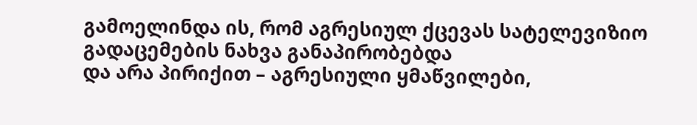გამოელინდა ის, რომ აგრესიულ ქცევას სატელევიზიო გადაცემების ნახვა განაპირობებდა
და არა პირიქით – აგრესიული ყმაწვილები,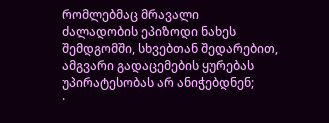რომლებმაც მრავალი
ძალადობის ეპიზოდი ნახეს შემდგომში, სხვებთან შედარებით, ამგვარი გადაცემების ყურებას
უპირატესობას არ ანიჭებდნენ;
·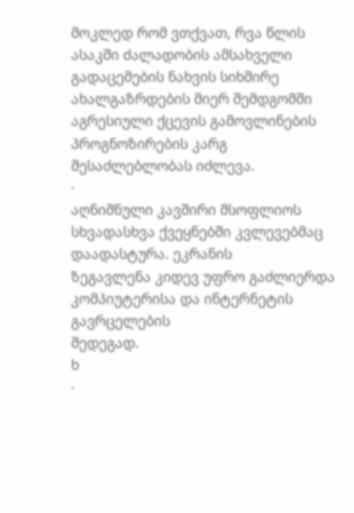მოკლედ რომ ვთქვათ, რვა წლის ასაკში ძალადობის ამსახველი გადაცემების ნახვის სიხშირე ახალგაზრდების მიერ შემდგომში
აგრესიული ქცევის გამოვლინების პროგნოზირების კარგ შესაძლებლობას იძლევა.
·
აღნიშნული კავშირი მსოფლიოს სხვადასხვა ქვეყნებში კვლევებმაც
დაადასტურა. ეკრანის
ზეგავლენა კიდევ უფრო გაძლიერდა კომპიუტერისა და ინტერნეტის გავრცელების
შედეგად.
ხ
·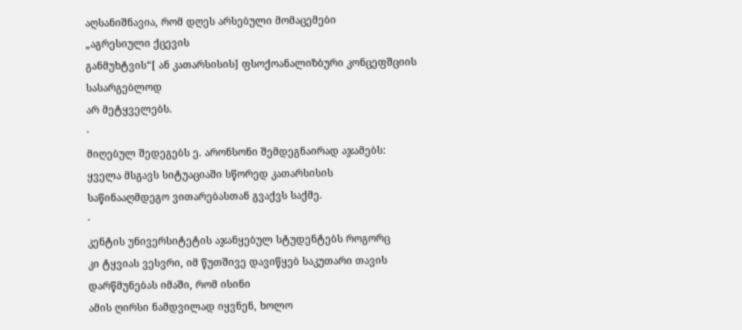აღსანიშნავია, რომ დღეს არსებული მომაცემები
„აგრესიული ქცევის
განმუხტვის“[ ან კათარსისის] ფსოქოანალიზბური კონცეფშციის სასარგებლოდ
არ მეტყველებს.
·
მიღებულ შედეგებს ე. არონსონი შემდეგნაირად აჯამებს:
ყველა მსგავს სიტუაციაში სწორედ კათარსისის
საწინააღმდეგო ვითარებასთან გვაქვს საქმე.
·
კენტის უნივერსიტეტის აჯანყებულ სტუდენტებს როგორც
კი ტყვიას ვესვრი, იმ წუთშივე დავიწყებ საკუთარი თავის დარწმუნებას იმაში, რომ ისინი
ამის ღირსი ნამდვილად იყვნენ, ხოლო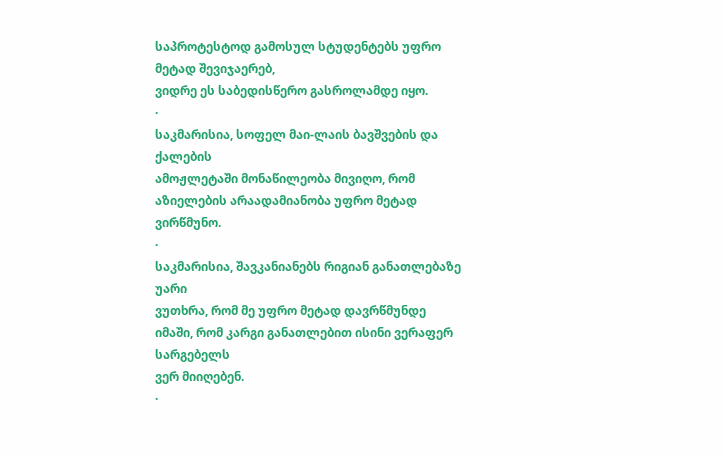საპროტესტოდ გამოსულ სტუდენტებს უფრო მეტად შევიჯაერებ,
ვიდრე ეს საბედისწერო გასროლამდე იყო.
·
საკმარისია, სოფელ მაი-ლაის ბავშვების და ქალების
ამოჟლეტაში მონაწილეობა მივიღო, რომ აზიელების არაადამიანობა უფრო მეტად ვირწმუნო.
·
საკმარისია, შავკანიანებს რიგიან განათლებაზე უარი
ვუთხრა, რომ მე უფრო მეტად დავრწმუნდე იმაში, რომ კარგი განათლებით ისინი ვერაფერ სარგებელს
ვერ მიიღებენ.
·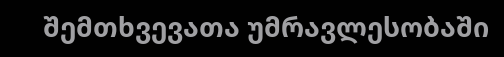შემთხვევათა უმრავლესობაში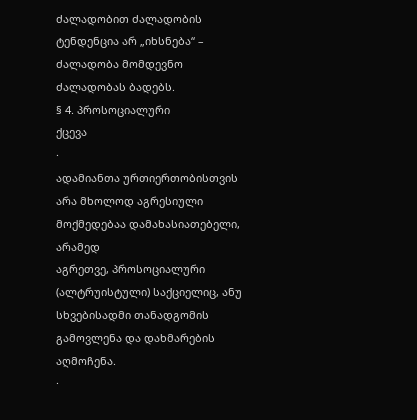ძალადობით ძალადობის
ტენდენცია არ „იხსნება“ – ძალადობა მომდევნო ძალადობას ბადებს.
§ 4. პროსოციალური
ქცევა
·
ადამიანთა ურთიერთობისთვის არა მხოლოდ აგრესიული მოქმედებაა დამახასიათებელი, არამედ
აგრეთვე, პროსოციალური (ალტრუისტული) საქციელიც, ანუ სხვებისადმი თანადგომის გამოვლენა და დახმარების აღმოჩენა.
·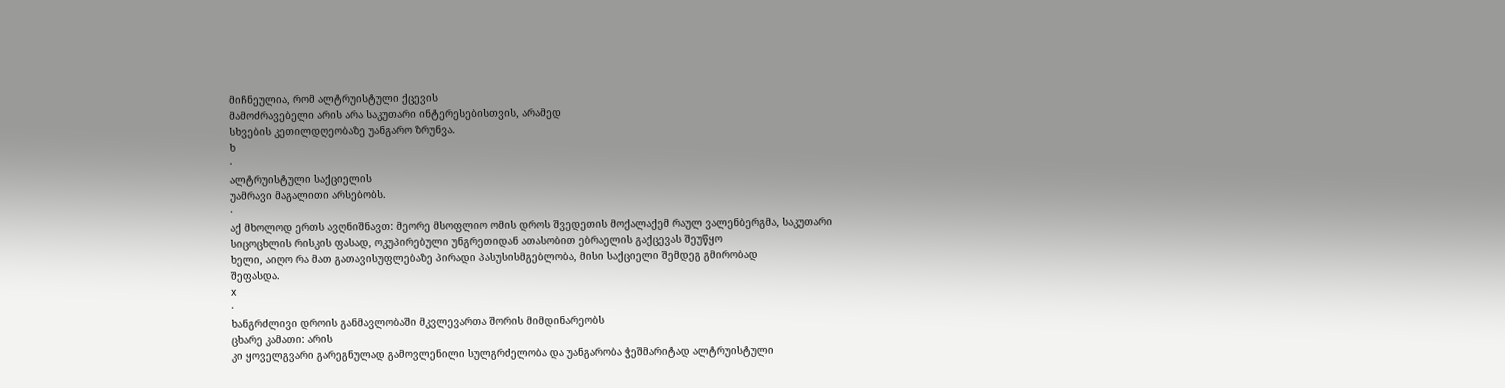მიჩნეულია, რომ ალტრუისტული ქცევის
მამოძრავებელი არის არა საკუთარი ინტერესებისთვის, არამედ
სხვების კეთილდღეობაზე უანგარო ზრუნვა.
ხ
·
ალტრუისტული საქციელის
უამრავი მაგალითი არსებობს.
·
აქ მხოლოდ ერთს ავღნიშნავთ: მეორე მსოფლიო ომის დროს შვედეთის მოქალაქემ რაულ ვალენბერგმა, საკუთარი
სიცოცხლის რისკის ფასად, ოკუპირებული უნგრეთიდან ათასობით ებრაელის გაქცევას შეუწყო
ხელი, აიღო რა მათ გათავისუფლებაზე პირადი პასუსისმგებლობა, მისი საქციელი შემდეგ გმირობად
შეფასდა.
x
·
ხანგრძლივი დროის განმავლობაში მკვლევართა შორის მიმდინარეობს
ცხარე კამათი: არის
კი ყოველგვარი გარეგნულად გამოვლენილი სულგრძელობა და უანგარობა ჭეშმარიტად ალტრუისტული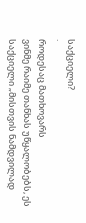საქციელი?
·
როდესაც მათხოვარს
ვინმე რაიმე თანხას უწყალობებს, ეს საქციელი „მისთვის ნამდვილად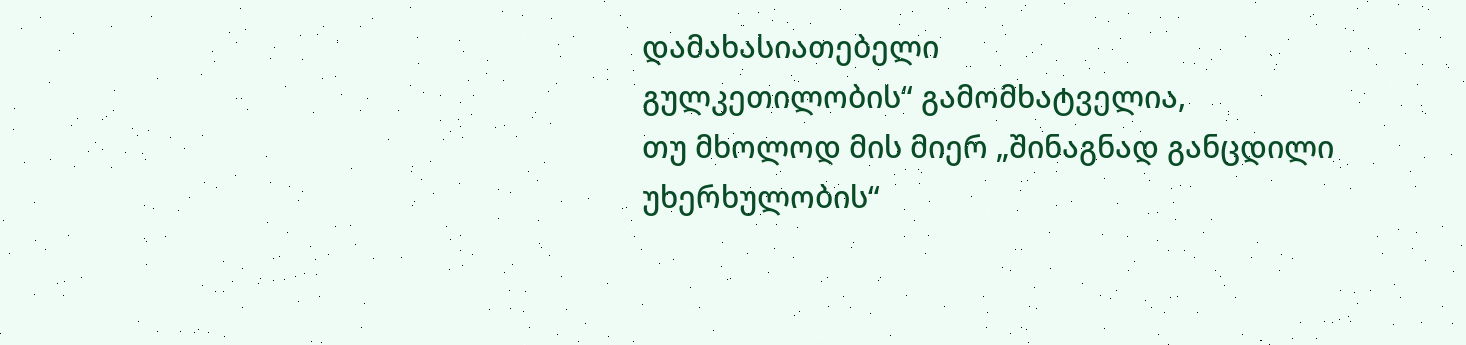დამახასიათებელი
გულკეთილობის“ გამომხატველია,
თუ მხოლოდ მის მიერ „შინაგნად განცდილი უხერხულობის“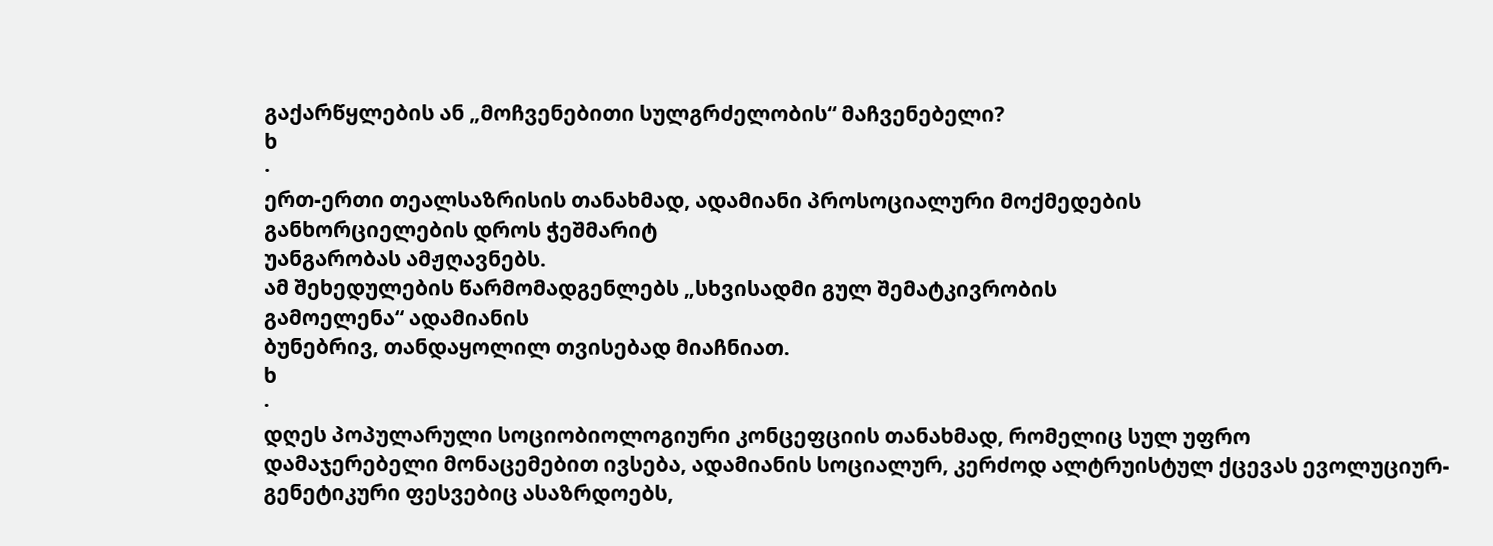გაქარწყლების ან „მოჩვენებითი სულგრძელობის“ მაჩვენებელი?
ხ
·
ერთ-ერთი თეალსაზრისის თანახმად, ადამიანი პროსოციალური მოქმედების
განხორციელების დროს ჭეშმარიტ
უანგარობას ამჟღავნებს.
ამ შეხედულების წარმომადგენლებს „სხვისადმი გულ შემატკივრობის
გამოელენა“ ადამიანის
ბუნებრივ, თანდაყოლილ თვისებად მიაჩნიათ.
ხ
·
დღეს პოპულარული სოციობიოლოგიური კონცეფციის თანახმად, რომელიც სულ უფრო
დამაჯერებელი მონაცემებით ივსება, ადამიანის სოციალურ, კერძოდ ალტრუისტულ ქცევას ევოლუციურ-გენეტიკური ფესვებიც ასაზრდოებს,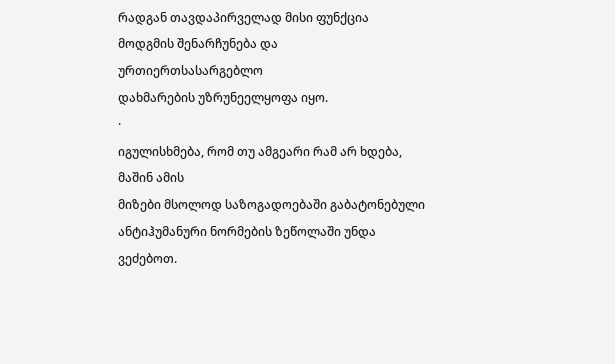რადგან თავდაპირველად მისი ფუნქცია მოდგმის შენარჩუნება და ურთიერთსასარგებლო
დახმარების უზრუნეელყოფა იყო.
·
იგულისხმება, რომ თუ ამგეარი რამ არ ხდება, მაშინ ამის
მიზები მსოლოდ საზოგადოებაში გაბატონებული ანტიჰუმანური ნორმების ზეწოლაში უნდა ვეძებოთ.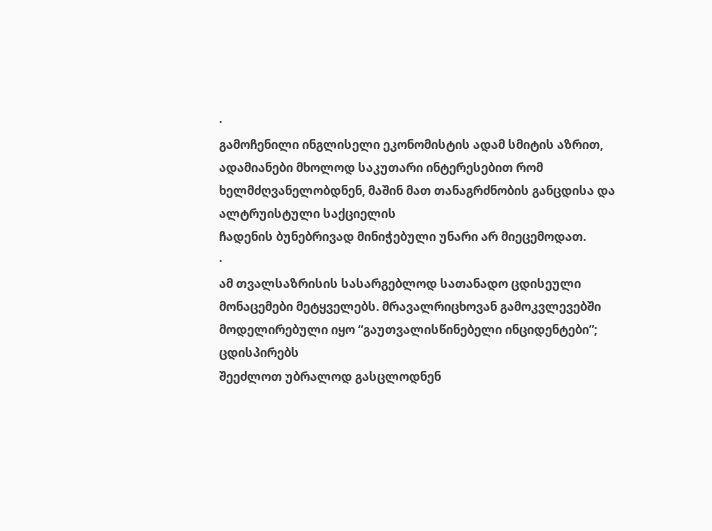·
გამოჩენილი ინგლისელი ეკონომისტის ადამ სმიტის აზრით, ადამიანები მხოლოდ საკუთარი ინტერესებით რომ
ხელმძღვანელობდნენ, მაშინ მათ თანაგრძნობის განცდისა და ალტრუისტული საქციელის
ჩადენის ბუნებრივად მინიჭებული უნარი არ მიეცემოდათ.
·
ამ თვალსაზრისის სასარგებლოდ სათანადო ცდისეული
მონაცემები მეტყველებს. მრავალრიცხოვან გამოკვლევებში მოდელირებული იყო “გაუთვალისწინებელი ინციდენტები”; ცდისპირებს
შეეძლოთ უბრალოდ გასცლოდნენ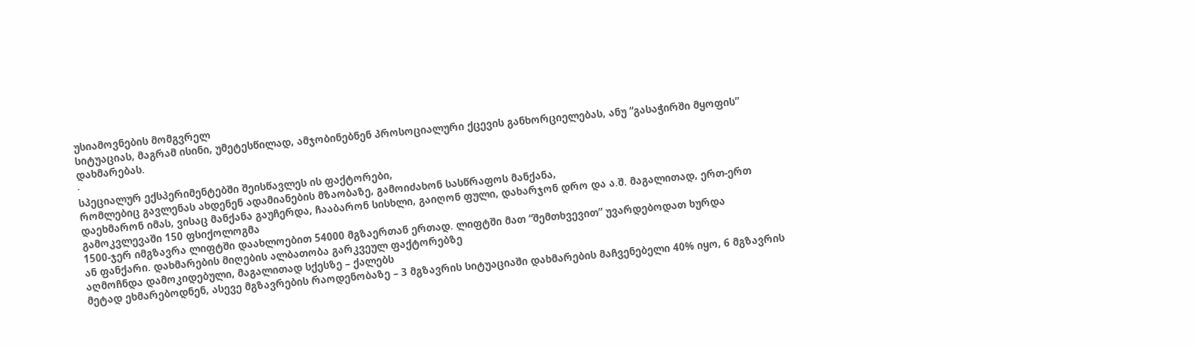უსიამოვნების მომგვრელ
სიტუაციას, მაგრამ ისინი, უმეტესწილად, ამჯობინებნენ პროსოციალური ქცევის განხორციელებას, ანუ “გასაჭირში მყოფის” დახმარებას.
·
სპეციალურ ექსპერიმენტებში შეისწავლეს ის ფაქტორები,
რომლებიც გავლენას ახდენენ ადამიანების მზაობაზე, გამოიძახონ სასწრაფოს მანქანა,
დაეხმარონ იმას, ვისაც მანქანა გაუჩერდა, ჩააბარონ სისხლი, გაიღონ ფული, დახარჯონ დრო და ა.შ. მაგალითად, ერთ-ერთ გამოკვლევაში 150 ფსიქოლოგმა
1500-ჯერ იმგზავრა ლიფტში დაახლოებით 54000 მგზაერთან ერთად. ლიფტში მათ “შემთხვევით” უვარდებოდათ ხურდა
ან ფანქარი. დახმარების მიღების ალბათობა გარკვეულ ფაქტორებზე
აღმოჩნდა დამოკიდებული, მაგალითად სქესზე – ქალებს
მეტად ეხმარებოდნენ, ასევე მგზავრების რაოდენობაზე – 3 მგზავრის სიტუაციაში დახმარების მაჩვენებელი 40% იყო, 6 მგზავრის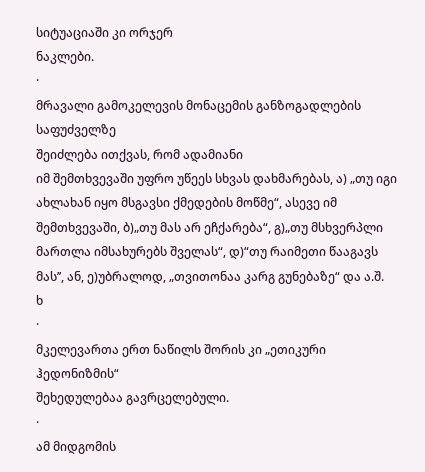სიტუაციაში კი ორჯერ
ნაკლები.
·
მრავალი გამოკელევის მონაცემის განზოგადლების საფუძველზე
შეიძლება ითქვას, რომ ადამიანი
იმ შემთხვევაში უფრო უწეეს სხვას დახმარებას, ა) „თუ იგი ახლახან იყო მსგავსი ქმედების მოწმე“, ასევე იმ შემთხვევაში, ბ)„თუ მას არ ეჩქარება“, გ)„თუ მსხვერპლი მართლა იმსახურებს შველას“, დ)“თუ რაიმეთი წააგავს
მას’’, ან, ე)უბრალოდ, „თვითონაა კარგ გუნებაზე“ და ა.შ.
ხ
·
მკელევართა ერთ ნაწილს შორის კი „ეთიკური ჰედონიზმის“
შეხედულებაა გავრცელებული.
·
ამ მიდგომის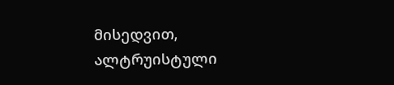მისედვით, ალტრუისტული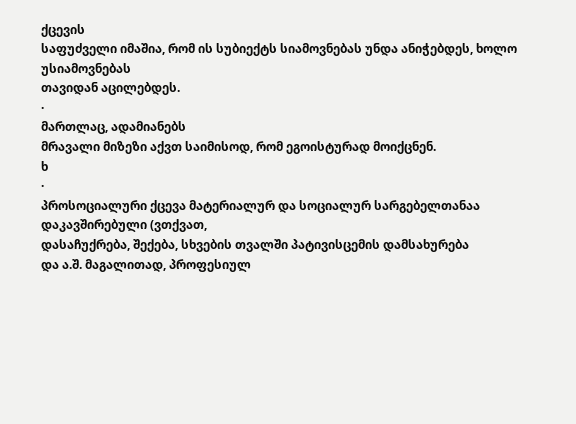ქცევის
საფუძველი იმაშია, რომ ის სუბიექტს სიამოვნებას უნდა ანიჭებდეს, ხოლო უსიამოვნებას
თავიდან აცილებდეს.
·
მართლაც, ადამიანებს
მრავალი მიზეზი აქვთ საიმისოდ, რომ ეგოისტურად მოიქცნენ.
ხ
·
პროსოციალური ქცევა მატერიალურ და სოციალურ სარგებელთანაა დაკავშირებული (ვთქვათ,
დასაჩუქრება, შექება, სხვების თვალში პატივისცემის დამსახურება
და ა.შ. მაგალითად, პროფესიულ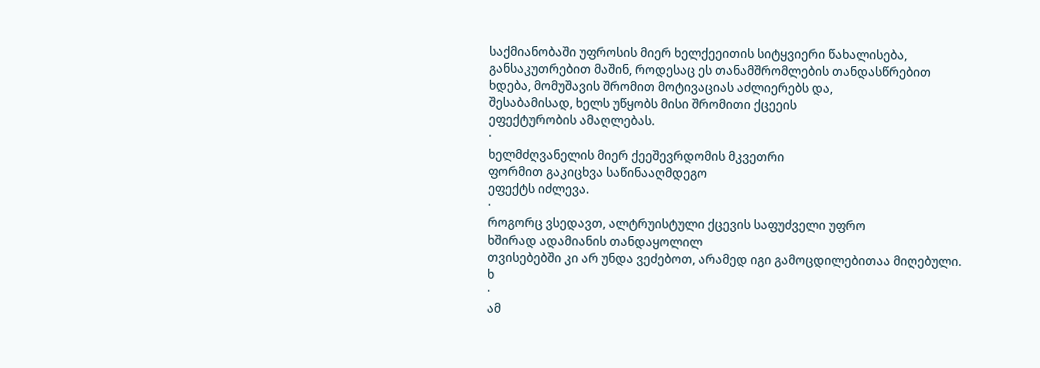საქმიანობაში უფროსის მიერ ხელქეეითის სიტყვიერი წახალისება,
განსაკუთრებით მაშინ, როდესაც ეს თანამშრომლების თანდასწრებით
ხდება, მომუშავის შრომით მოტივაციას აძლიერებს და,
შესაბამისად, ხელს უწყობს მისი შრომითი ქცეეის
ეფექტურობის ამაღლებას.
·
ხელმძღვანელის მიერ ქეეშევრდომის მკვეთრი
ფორმით გაკიცხვა საწინააღმდეგო
ეფექტს იძლევა.
·
როგორც ვსედავთ, ალტრუისტული ქცევის საფუძველი უფრო
ხშირად ადამიანის თანდაყოლილ
თვისებებში კი არ უნდა ვეძებოთ, არამედ იგი გამოცდილებითაა მიღებული.
ხ
·
ამ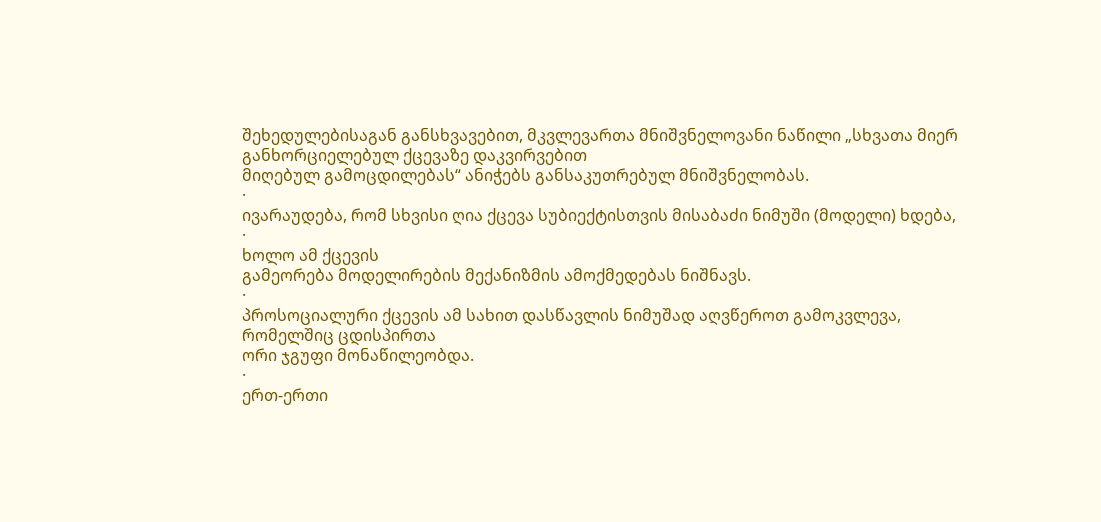შეხედულებისაგან განსხვავებით, მკვლევართა მნიშვნელოვანი ნაწილი „სხვათა მიერ განხორციელებულ ქცევაზე დაკვირვებით
მიღებულ გამოცდილებას“ ანიჭებს განსაკუთრებულ მნიშვნელობას.
·
ივარაუდება, რომ სხვისი ღია ქცევა სუბიექტისთვის მისაბაძი ნიმუში (მოდელი) ხდება,
·
ხოლო ამ ქცევის
გამეორება მოდელირების მექანიზმის ამოქმედებას ნიშნავს.
·
პროსოციალური ქცევის ამ სახით დასწავლის ნიმუშად აღვწეროთ გამოკვლევა, რომელშიც ცდისპირთა
ორი ჯგუფი მონაწილეობდა.
·
ერთ-ერთი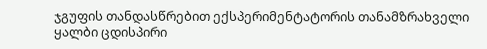ჯგუფის თანდასწრებით ექსპერიმენტატორის თანამზრახველი ყალბი ცდისპირი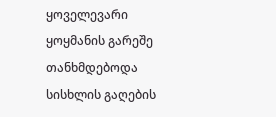ყოველევარი
ყოყმანის გარეშე თანხმდებოდა სისხლის გაღების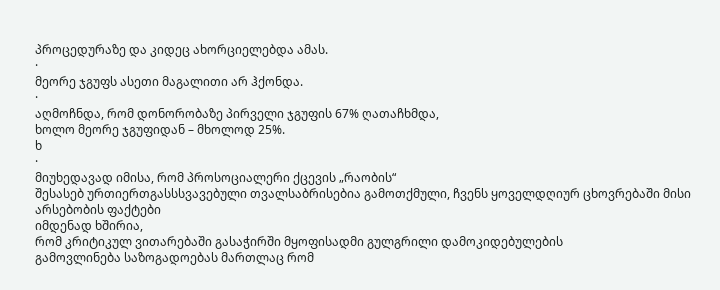პროცედურაზე და კიდეც ახორციელებდა ამას.
·
მეორე ჯგუფს ასეთი მაგალითი არ ჰქონდა.
·
აღმოჩნდა, რომ დონორობაზე პირველი ჯგუფის 67% ღათაჩხმდა,
ხოლო მეორე ჯგუფიდან – მხოლოდ 25%.
ხ
·
მიუხედავად იმისა, რომ პროსოციალერი ქცევის „რაობის“
შესასებ ურთიერთგასსსვავებული თვალსაბრისებია გამოთქმული, ჩვენს ყოველდღიურ ცხოვრებაში მისი არსებობის ფაქტები
იმდენად ხშირია,
რომ კრიტიკულ ვითარებაში გასაჭირში მყოფისადმი გულგრილი დამოკიდებულების
გამოვლინება საზოგადოებას მართლაც რომ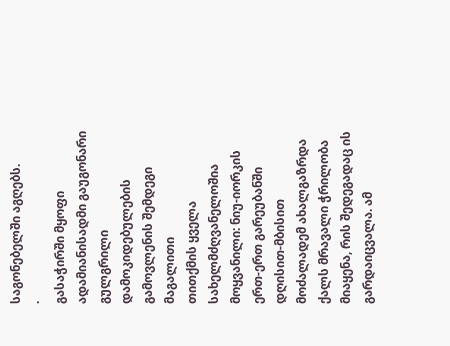საგონებელში აგღებს.
·
გასაჭირში მყოფი ადამიანისადმი გაუგონარი გულგრილი დამოკიდებულების გამოვლენის შემდეგი მაგალითი
თითქმის ყველა სახელმძღვანელოშია მოყვანილი: ნიუ-იორკის ერთ-ერთ გარეუბანში დღისით-მბისით
მოძალადემ ახალგაზრდა
ქალს მრავალი ჭრილობა მიაყენა, რის შედეგადაც ის გარდაიცვალა. ამ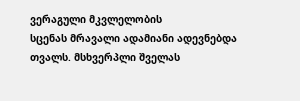ვერაგული მკვლელობის
სცენას მრავალი ადამიანი ადევნებდა
თვალს. მსხვერპლი შველას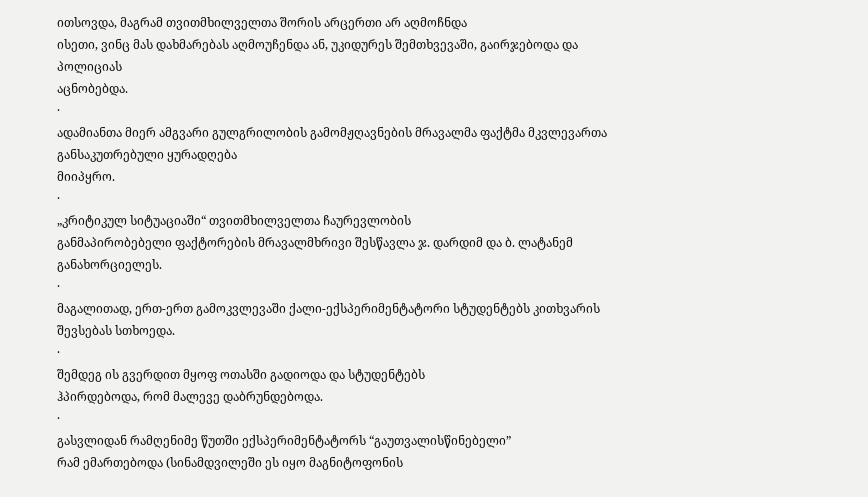ითსოვდა, მაგრამ თვითმხილველთა შორის არცერთი არ აღმოჩნდა
ისეთი, ვინც მას დახმარებას აღმოუჩენდა ან, უკიდურეს შემთხვევაში, გაირჯებოდა და პოლიციას
აცნობებდა.
·
ადამიანთა მიერ ამგვარი გულგრილობის გამომჟღავნების მრავალმა ფაქტმა მკვლევართა განსაკუთრებული ყურადღება
მიიპყრო.
·
„კრიტიკულ სიტუაციაში“ თვითმხილველთა ჩაურევლობის
განმაპირობებელი ფაქტორების მრავალმხრივი შესწავლა ჯ. დარდიმ და ბ. ლატანემ განახორციელეს.
·
მაგალითად, ერთ-ერთ გამოკვლევაში ქალი-ექსპერიმენტატორი სტუდენტებს კითხვარის
შევსებას სთხოედა.
·
შემდეგ ის გვერდით მყოფ ოთასში გადიოდა და სტუდენტებს
ჰპირდებოდა, რომ მალევე დაბრუნდებოდა.
·
გასვლიდან რამღენიმე წუთში ექსპერიმენტატორს “გაუთვალისწინებელი”
რამ ემართებოდა (სინამდვილეში ეს იყო მაგნიტოფონის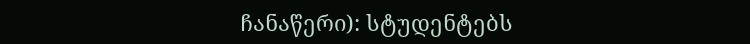ჩანაწერი): სტუდენტებს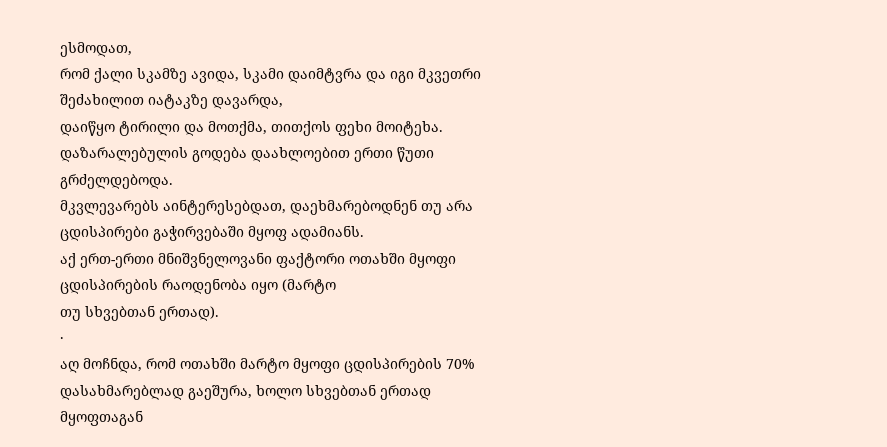ესმოდათ,
რომ ქალი სკამზე ავიდა, სკამი დაიმტვრა და იგი მკვეთრი შეძახილით იატაკზე დავარდა,
დაიწყო ტირილი და მოთქმა, თითქოს ფეხი მოიტეხა. დაზარალებულის გოდება დაახლოებით ერთი წუთი გრძელდებოდა.
მკვლევარებს აინტერესებდათ, დაეხმარებოდნენ თუ არა ცდისპირები გაჭირვებაში მყოფ ადამიანს.
აქ ერთ-ერთი მნიშვნელოვანი ფაქტორი ოთახში მყოფი ცდისპირების რაოდენობა იყო (მარტო
თუ სხვებთან ერთად).
·
აღ მოჩნდა, რომ ოთახში მარტო მყოფი ცდისპირების 70% დასახმარებლად გაეშურა, ხოლო სხვებთან ერთად მყოფთაგან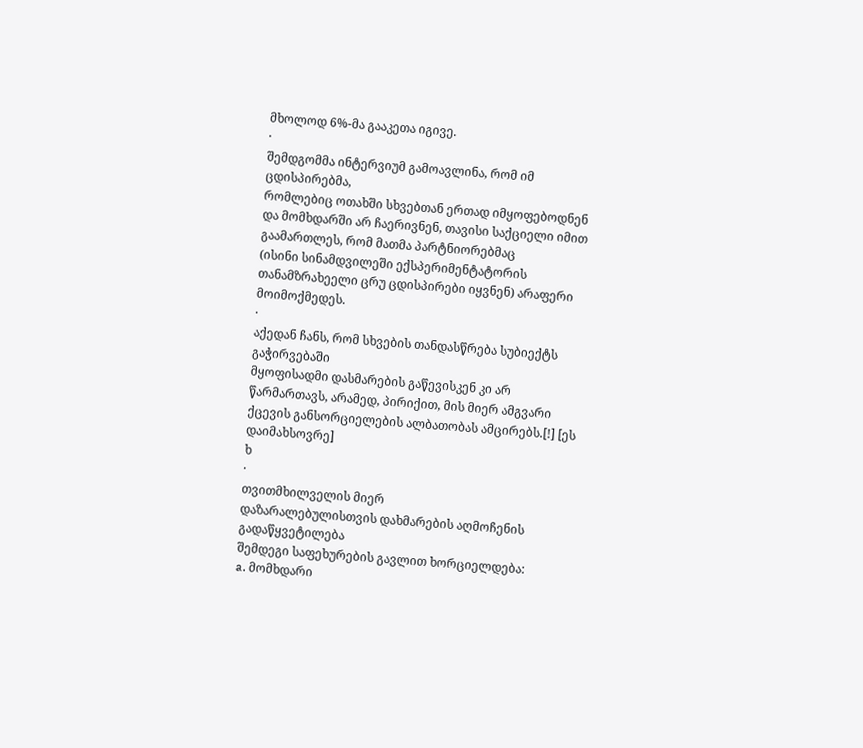მხოლოდ 6%-მა გააკეთა იგივე.
·
შემდგომმა ინტერვიუმ გამოავლინა, რომ იმ ცდისპირებმა,
რომლებიც ოთახში სხვებთან ერთად იმყოფებოდნენ და მომხდარში არ ჩაერივნენ, თავისი საქციელი იმით გაამართლეს, რომ მათმა პარტნიორებმაც
(ისინი სინამდვილეში ექსპერიმენტატორის თანამზრახეელი ცრუ ცდისპირები იყვნენ) არაფერი
მოიმოქმედეს.
·
აქედან ჩანს, რომ სხვების თანდასწრება სუბიექტს გაჭირვებაში
მყოფისადმი დასმარების გაწევისკენ კი არ წარმართავს, არამედ, პირიქით, მის მიერ ამგვარი
ქცევის განსორციელების ალბათობას ამცირებს.[!] [ეს დაიმახსოვრე]
ხ
·
თვითმხილველის მიერ
დაზარალებულისთვის დახმარების აღმოჩენის გადაწყვეტილება
შემდეგი საფეხურების გავლით ხორციელდება:
a. მომხდარი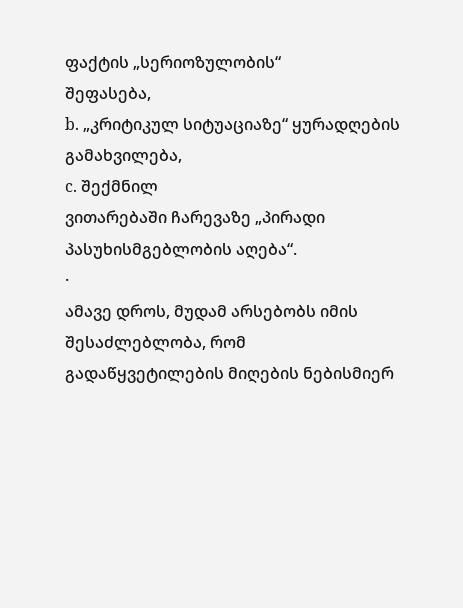ფაქტის „სერიოზულობის“
შეფასება,
b. „კრიტიკულ სიტუაციაზე“ ყურადღების
გამახვილება,
c. შექმნილ
ვითარებაში ჩარევაზე „პირადი
პასუხისმგებლობის აღება“.
·
ამავე დროს, მუდამ არსებობს იმის შესაძლებლობა, რომ
გადაწყვეტილების მიღების ნებისმიერ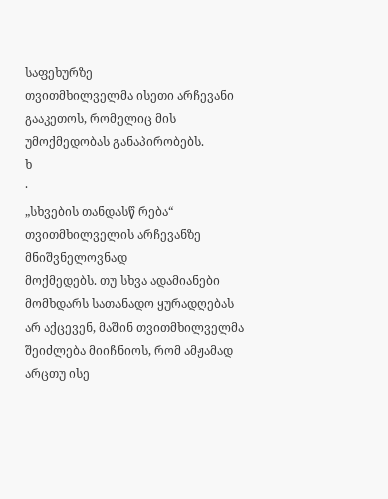საფეხურზე
თვითმხილველმა ისეთი არჩევანი გააკეთოს, რომელიც მის უმოქმედობას განაპირობებს.
ხ
·
„სხვების თანდასწ რება“ თვითმხილველის არჩევანზე მნიშვნელოვნად
მოქმედებს. თუ სხვა ადამიანები მომხდარს სათანადო ყურადღებას
არ აქცევენ, მაშინ თვითმხილველმა შეიძლება მიიჩნიოს, რომ ამჟამად არცთუ ისე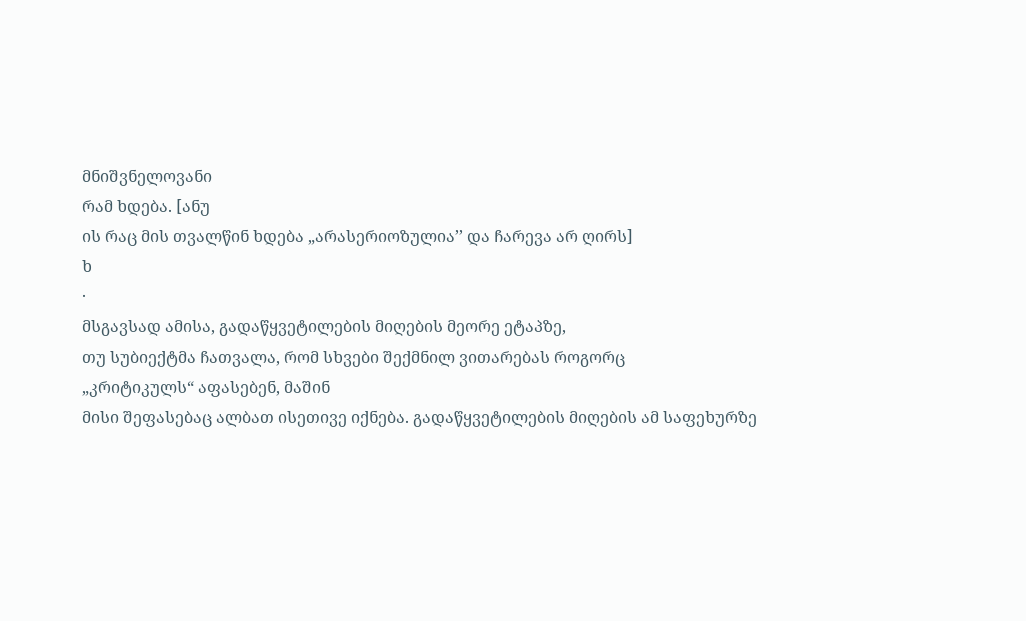მნიშვნელოვანი
რამ ხდება. [ანუ
ის რაც მის თვალწინ ხდება „არასერიოზულია’’ და ჩარევა არ ღირს]
ხ
·
მსგავსად ამისა, გადაწყვეტილების მიღების მეორე ეტაპზე,
თუ სუბიექტმა ჩათვალა, რომ სხვები შექმნილ ვითარებას როგორც
„კრიტიკულს“ აფასებენ, მაშინ
მისი შეფასებაც ალბათ ისეთივე იქნება. გადაწყვეტილების მიღების ამ საფეხურზე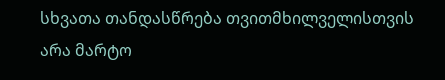სხვათა თანდასწრება თვითმხილველისთვის
არა მარტო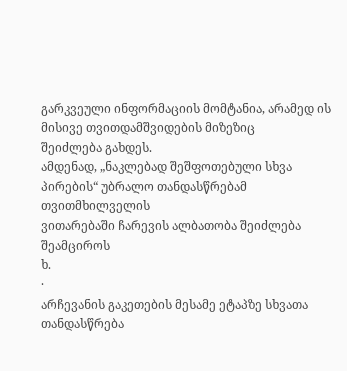გარკვეული ინფორმაციის მომტანია, არამედ ის მისივე თვითდამშვიდების მიზეზიც
შეიძლება გახდეს.
ამდენად, „ნაკლებად შეშფოთებული სხვა პირების“ უბრალო თანდასწრებამ თვითმხილველის
ვითარებაში ჩარევის ალბათობა შეიძლება შეამციროს
ხ.
·
არჩევანის გაკეთების მესამე ეტაპზე სხვათა
თანდასწრება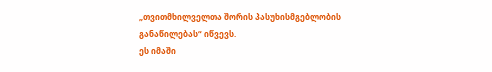„თვითმხილველთა შორის პასუხისმგებლობის
განაწილებას“ იწვევს.
ეს იმაში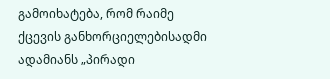გამოიხატება, რომ რაიმე ქცევის განხორციელებისადმი ადამიანს „პირადი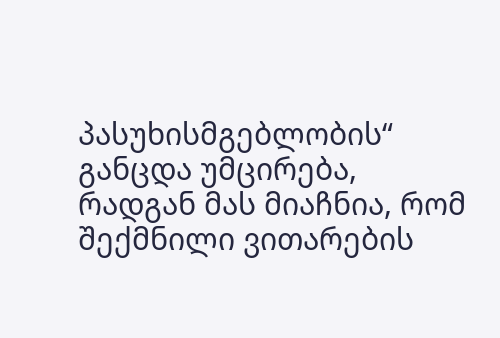პასუხისმგებლობის“ განცდა უმცირება, რადგან მას მიაჩნია, რომ შექმნილი ვითარების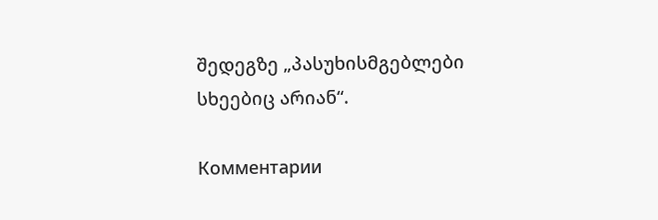შედეგზე „პასუხისმგებლები
სხეებიც არიან“.

Комментарии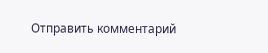Отправить комментарий